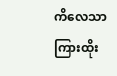ကိလေသာကြားထိုး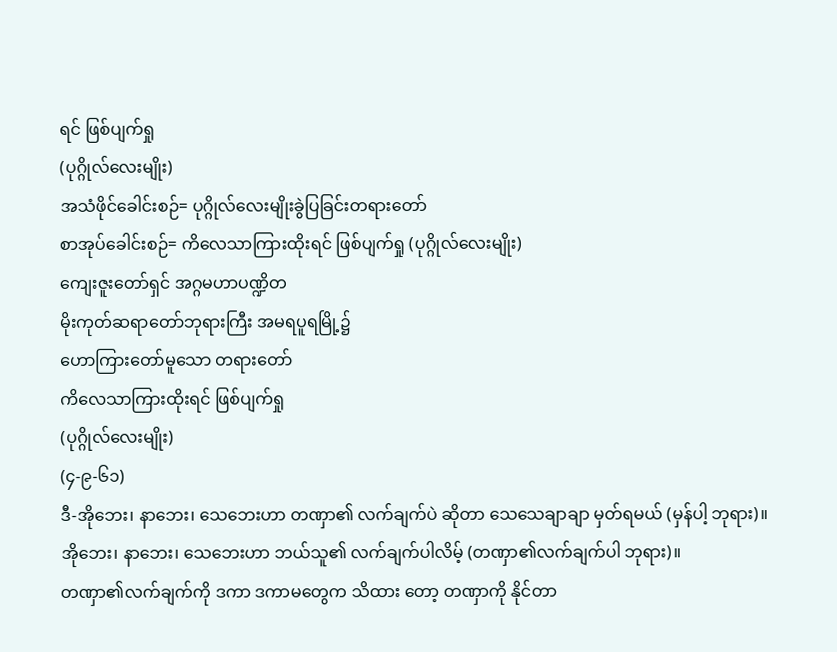ရင် ဖြစ်ပျက်ရှု
(ပုဂ္ဂိုလ်လေးမျိုး)
အသံဖိုင်ခေါင်းစဉ်= ပုဂ္ဂိုလ်လေးမျိုးခွဲပြခြင်းတရားတော်
စာအုပ်ခေါင်းစဉ်= ကိလေသာကြားထိုးရင် ဖြစ်ပျက်ရှု (ပုဂ္ဂိုလ်လေးမျိုး)
ကျေးဇူးတော်ရှင် အဂ္ဂမဟာပဏ္ဍိတ
မိုးကုတ်ဆရာတော်ဘုရားကြီး အမရပူရမြို့၌
ဟောကြားတော်မူသော တရားတော်
ကိလေသာကြားထိုးရင် ဖြစ်ပျက်ရှု
(ပုဂ္ဂိုလ်လေးမျိုး)
(၄-၉-၆၁)
ဒီ-အိုဘေး၊ နာဘေး၊ သေဘေးဟာ တဏှာ၏ လက်ချက်ပဲ ဆိုတာ သေသေချာချာ မှတ်ရမယ် (မှန်ပါ့ ဘုရား)။
အိုဘေး၊ နာဘေး၊ သေဘေးဟာ ဘယ်သူ၏ လက်ချက်ပါလိမ့် (တဏှာ၏လက်ချက်ပါ ဘုရား)။
တဏှာ၏လက်ချက်ကို ဒကာ ဒကာမတွေက သိထား တော့ တဏှာကို နိုင်တာ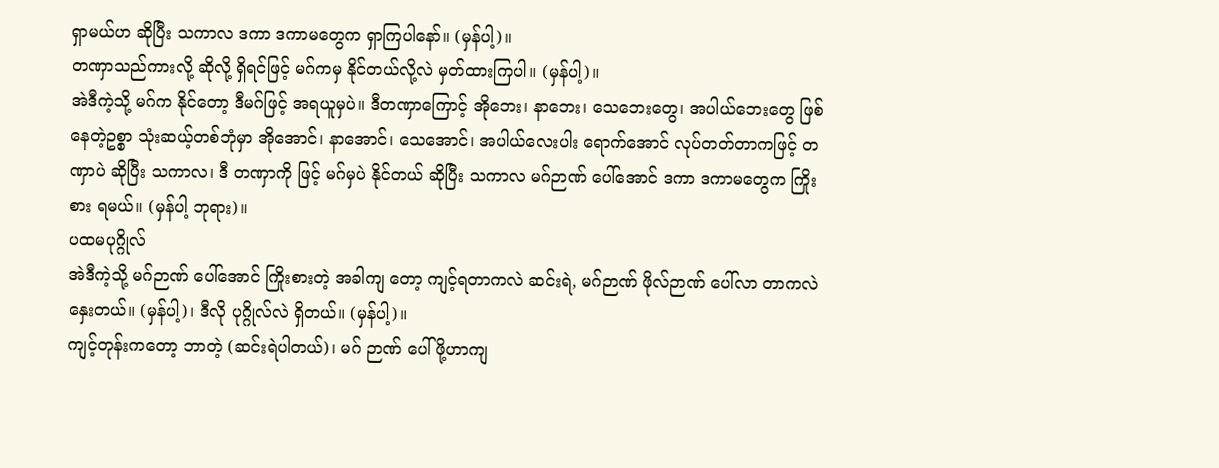ရှာမယ်ဟ ဆိုပြီး သကာလ ဒကာ ဒကာမတွေက ရှာကြပါနော်။ (မှန်ပါ့)။
တဏှာသည်ကားလို့ ဆိုလို့ ရှိရင်ဖြင့် မဂ်ကမှ နိုင်တယ်လို့လဲ မှတ်ထားကြပါ။ (မှန်ပါ့)။
အဲဒီကဲ့သို့ မဂ်က နိုင်တော့ ဒီမဂ်ဖြင့် အရယူမှပဲ။ ဒီတဏှာကြောင့် အိုဘေး၊ နာဘေး၊ သေဘေးတွေ၊ အပါယ်ဘေးတွေ ဖြစ်နေတဲ့ဥစ္စာ သုံးဆယ့်တစ်ဘုံမှာ အိုအောင်၊ နာအောင်၊ သေအောင်၊ အပါယ်လေးပါး ရောက်အောင် လုပ်တတ်တာကဖြင့် တဏှာပဲ ဆိုပြီး သကာလ၊ ဒီ တဏှာကို ဖြင့် မဂ်မှပဲ နိုင်တယ် ဆိုပြီး သကာလ မဂ်ဉာဏ် ပေါ်အောင် ဒကာ ဒကာမတွေက ကြိုးစား ရမယ်။ (မှန်ပါ့ ဘုရား)။
ပထမပုဂ္ဂိုလ်
အဲဒီကဲ့သို့ မဂ်ဉာဏ် ပေါ်အောင် ကြိုးစားတဲ့ အခါကျ တော့ ကျင့်ရတာကလဲ ဆင်းရဲ, မဂ်ဉာဏ် ဖိုလ်ဉာဏ် ပေါ်လာ တာကလဲ နှေးတယ်။ (မှန်ပါ့)၊ ဒီလို ပုဂ္ဂိုလ်လဲ ရှိတယ်။ (မှန်ပါ့)။
ကျင့်တုန်းကတော့ ဘာတဲ့ (ဆင်းရဲပါတယ်)၊ မဂ် ဉာဏ် ပေါ်ဖို့ဟာကျ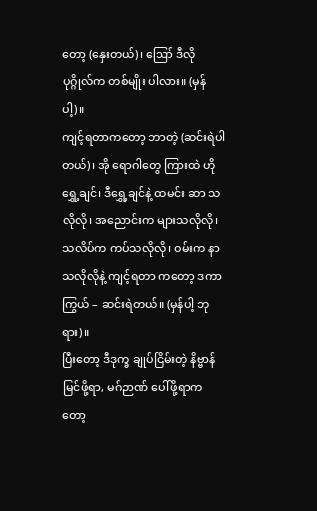တော့ (နှေးတယ်)၊ ဪ ဒီလို ပုဂ္ဂိုလ်က တစ်မျိုး ပါလား။ (မှန်ပါ့)။
ကျင့်ရတာကတော့ ဘာတဲ့ (ဆင်းရဲပါတယ်)၊ အို ရောဂါတွေ ကြားထဲ ဟိုရွှေ့ချင်၊ ဒီရွှေ့ချင်နဲ့ ထမင်း ဆာ သလိုလို၊ အညောင်းက များသလိုလို၊ သလိပ်က ကပ်သလိုလို၊ ဝမ်းက နာသလိုလိုနဲ့ ကျင့်ရတာ ကတော့ ဒကာကြွယ် – ဆင်းရဲတယ်။ (မှန်ပါ့ ဘုရား)။
ပြီးတော့ ဒီဒုက္ခ ချုပ်ငြိမ်းတဲ့ နိဗ္ဗာန်မြင်ဖို့ရာ, မဂ်ဉာဏ် ပေါ်ဖို့ရာကတော့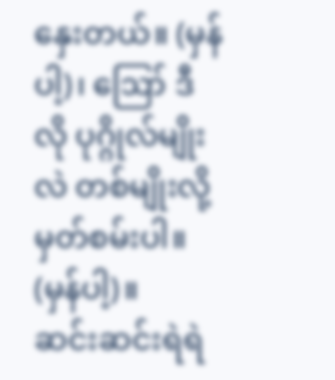နှေးတယ်။ (မှန်ပါ့)၊ ဪ ဒီလို ပုဂ္ဂိုလ်မျိုးလဲ တစ်မျိုးလို့ မှတ်စမ်းပါ။ (မှန်ပါ့)။
ဆင်းဆင်းရဲရဲ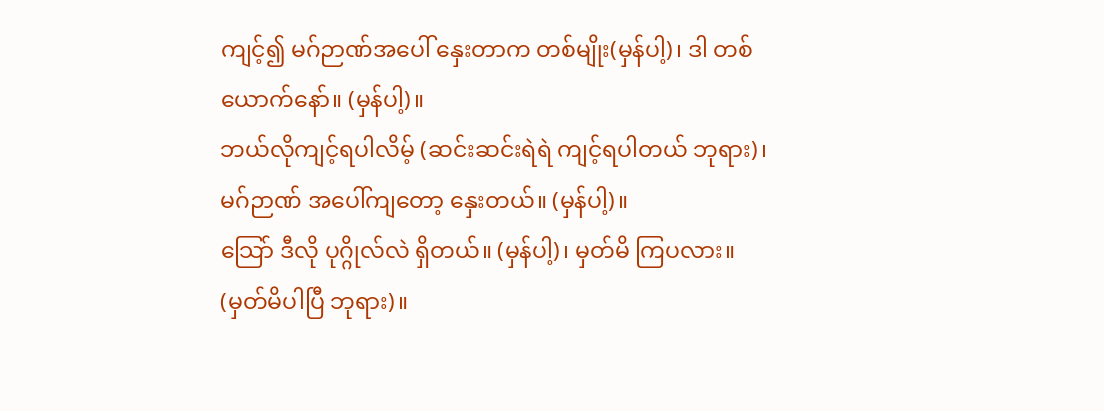ကျင့်၍ မဂ်ဉာဏ်အပေါ် နှေးတာက တစ်မျိုး(မှန်ပါ့)၊ ဒါ တစ်ယောက်နော်။ (မှန်ပါ့)။
ဘယ်လိုကျင့်ရပါလိမ့် (ဆင်းဆင်းရဲရဲ ကျင့်ရပါတယ် ဘုရား)၊ မဂ်ဉာဏ် အပေါ်ကျတော့ နှေးတယ်။ (မှန်ပါ့)။
သြော် ဒီလို ပုဂ္ဂိုလ်လဲ ရှိတယ်။ (မှန်ပါ့)၊ မှတ်မိ ကြပလား။ (မှတ်မိပါပြီ ဘုရား)။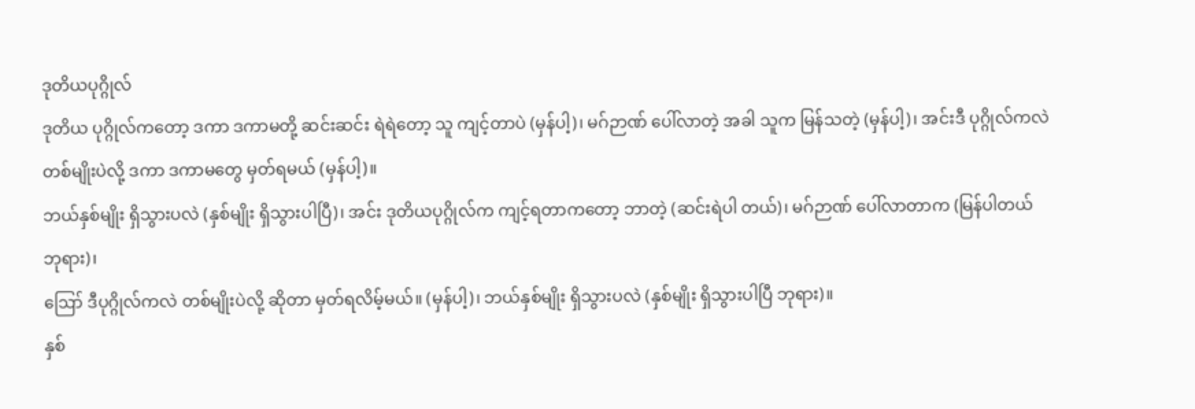ဒုတိယပုဂ္ဂိုလ်
ဒုတိယ ပုဂ္ဂိုလ်ကတော့ ဒကာ ဒကာမတို့ ဆင်းဆင်း ရဲရဲတော့ သူ ကျင့်တာပဲ (မှန်ပါ့)၊ မဂ်ဉာဏ် ပေါ်လာတဲ့ အခါ သူက မြန်သတဲ့ (မှန်ပါ့)၊ အင်းဒီ ပုဂ္ဂိုလ်ကလဲ တစ်မျိုးပဲလို့ ဒကာ ဒကာမတွေ မှတ်ရမယ် (မှန်ပါ့)။
ဘယ်နှစ်မျိုး ရှိသွားပလဲ (နှစ်မျိုး ရှိသွားပါပြီ)၊ အင်း ဒုတိယပုဂ္ဂိုလ်က ကျင့်ရတာကတော့ ဘာတဲ့ (ဆင်းရဲပါ တယ်)၊ မဂ်ဉာဏ် ပေါ်လာတာက (မြန်ပါတယ် ဘုရား)၊
ဪ ဒီပုဂ္ဂိုလ်ကလဲ တစ်မျိုးပဲလို့ ဆိုတာ မှတ်ရလိမ့်မယ်။ (မှန်ပါ့)၊ ဘယ်နှစ်မျိုး ရှိသွားပလဲ (နှစ်မျိုး ရှိသွားပါပြီ ဘုရား)။
နှစ်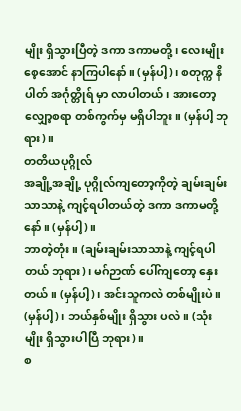မျိုး ရှိသွားပြီတဲ့ ဒကာ ဒကာမတို့၊ လေးမျိုး စေ့အောင် နာကြပါနော်။ (မှန်ပါ့)၊ စတုက္က နိပါတ် အင်္ဂုတ္တိုရ် မှာ လာပါတယ်၊ အားတော့ လျှော့စရာ တစ်ကွက်မှ မရှိပါဘူး။ (မှန်ပါ့ ဘုရား)။
တတိယပုဂ္ဂိုလ်
အချို့အချို့ ပုဂ္ဂိုလ်ကျတော့ကိုတဲ့ ချမ်းချမ်းသာသာနဲ့ ကျင့်ရပါတယ်တဲ့ ဒကာ ဒကာမတို့ နော်။ (မှန်ပါ့)။
ဘာတဲ့တုံး။ (ချမ်းချမ်းသာသာနဲ့ ကျင့်ရပါတယ် ဘုရား)၊ မဂ်ဉာဏ် ပေါ်ကျတော့ နှေးတယ်။ (မှန်ပါ့)၊ အင်းသူကလဲ တစ်မျိုးပဲ။ (မှန်ပါ့)၊ ဘယ်နှစ်မျိုး ရှိသွား ပလဲ။ (သုံးမျိုး ရှိသွားပါပြီ ဘုရား)။
စ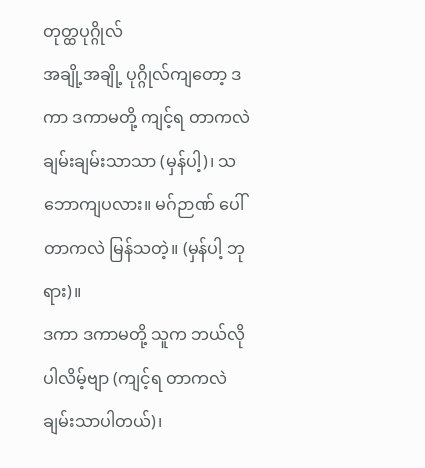တုတ္ထပုဂ္ဂိုလ်
အချို့အချို့ ပုဂ္ဂိုလ်ကျတော့ ဒကာ ဒကာမတို့ ကျင့်ရ တာကလဲ ချမ်းချမ်းသာသာ (မှန်ပါ့)၊ သဘောကျပလား။ မဂ်ဉာဏ် ပေါ်တာကလဲ မြန်သတဲ့။ (မှန်ပါ့ ဘုရား)။
ဒကာ ဒကာမတို့ သူက ဘယ်လိုပါလိမ့်ဗျာ (ကျင့်ရ တာကလဲ ချမ်းသာပါတယ်)၊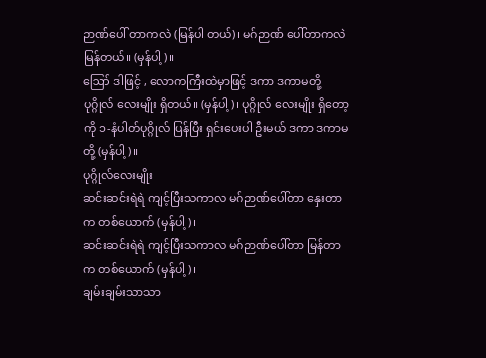ဉာဏ်ပေါ် တာကလဲ (မြန်ပါ တယ်)၊ မဂ်ဉာဏ် ပေါ်တာကလဲ မြန်တယ်။ (မှန်ပါ့)။
ဪ ဒါဖြင့် , လောကကြီးထဲမှာဖြင့် ဒကာ ဒကာမတို့ ပုဂ္ဂိုလ် လေးမျိုး ရှိတယ်။ (မှန်ပါ့)၊ ပုဂ္ဂိုလ် လေးမျိုး ရှိတော့ကို ၁-နံပါတ်ပုဂ္ဂိုလ် ပြန်ပြီး ရှင်းပေးပါ ဦးမယ် ဒကာ ဒကာမတို့ (မှန်ပါ့)။
ပုဂ္ဂိုလ်လေးမျိုး
ဆင်းဆင်းရဲရဲ ကျင့်ပြီးသကာလ မဂ်ဉာဏ်ပေါ်တာ နှေးတာက တစ်ယောက် (မှန်ပါ့)၊
ဆင်းဆင်းရဲရဲ ကျင့်ပြီးသကာလ မဂ်ဉာဏ်ပေါ်တာ မြန်တာက တစ်ယောက် (မှန်ပါ့)၊
ချမ်းချမ်းသာသာ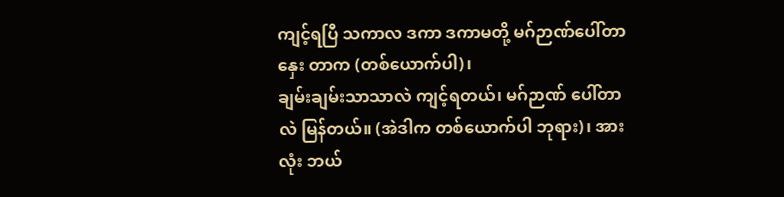ကျင့်ရပြီ သကာလ ဒကာ ဒကာမတို့ မဂ်ဉာဏ်ပေါ်တာ နှေး တာက (တစ်ယောက်ပါ)၊
ချမ်းချမ်းသာသာလဲ ကျင့်ရတယ်၊ မဂ်ဉာဏ် ပေါ်တာလဲ မြန်တယ်။ (အဲဒါက တစ်ယောက်ပါ ဘုရား)၊ အားလုံး ဘယ်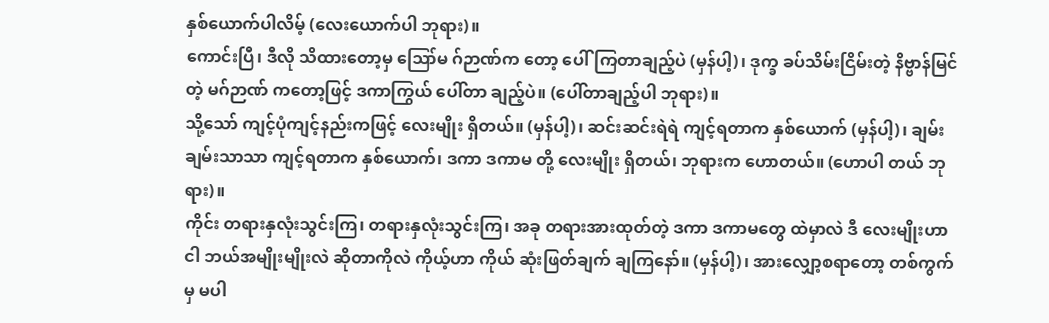နှစ်ယောက်ပါလိမ့် (လေးယောက်ပါ ဘုရား)။
ကောင်းပြီ၊ ဒီလို သိထားတော့မှ ဪမ ဂ်ဉာဏ်က တော့ ပေါ်ကြတာချည့်ပဲ (မှန်ပါ့)၊ ဒုက္ခ ခပ်သိမ်းငြိမ်းတဲ့ နိဗ္ဗာန်မြင်တဲ့ မဂ်ဉာဏ် ကတော့ဖြင့် ဒကာကြွယ် ပေါ်တာ ချည့်ပဲ။ (ပေါ်တာချည့်ပါ ဘုရား)။
သို့သော် ကျင့်ပုံကျင့်နည်းကဖြင့် လေးမျိုး ရှိတယ်။ (မှန်ပါ့)၊ ဆင်းဆင်းရဲရဲ ကျင့်ရတာက နှစ်ယောက် (မှန်ပါ့)၊ ချမ်းချမ်းသာသာ ကျင့်ရတာက နှစ်ယောက်၊ ဒကာ ဒကာမ တို့ လေးမျိုး ရှိတယ်၊ ဘုရားက ဟောတယ်။ (ဟောပါ တယ် ဘုရား)။
ကိုင်း တရားနှလုံးသွင်းကြ၊ တရားနှလုံးသွင်းကြ၊ အခု တရားအားထုတ်တဲ့ ဒကာ ဒကာမတွေ ထဲမှာလဲ ဒီ လေးမျိုးဟာ ငါ ဘယ်အမျိုးမျိုးလဲ ဆိုတာကိုလဲ ကိုယ့်ဟာ ကိုယ် ဆုံးဖြတ်ချက် ချကြနော်။ (မှန်ပါ့)၊ အားလျှော့စရာတော့ တစ်ကွက်မှ မပါ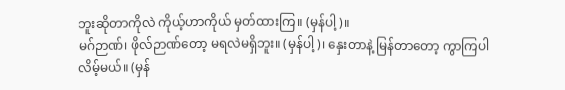ဘူးဆိုတာကိုလဲ ကိုယ့်ဟာကိုယ် မှတ်ထားကြ။ (မှန်ပါ့)။
မဂ်ဉာဏ်၊ ဖိုလ်ဉာဏ်တော့ မရလဲမရှိဘူး။ (မှန်ပါ့)၊ နှေးတာနဲ့ မြန်တာတော့ ကွာကြပါလိမ့်မယ်။ (မှန်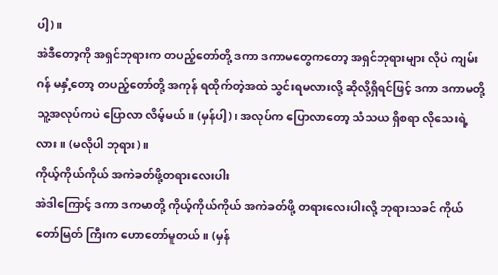ပါ့)။
အဲဒီတော့ကို အရှင်ဘုရားက တပည့်တော်တို့ ဒကာ ဒကာမတွေကတော့ အရှင်ဘုရားများ လိုပဲ ကျမ်းဂန် မနှံ့တော့ တပည့်တော်တို့ အကုန် ရထိုက်တဲ့အထဲ သွင်းရမလားလို့ ဆိုလို့ရှိရင်ဖြင့် ဒကာ ဒကာမတို့ သူ့အလုပ်ကပဲ ပြောလာ လိမ့်မယ်။ (မှန်ပါ့)၊ အလုပ်က ပြောလာတော့ သံသယ ရှိစရာ လိုသေးရဲ့ လား။ (မလိုပါ ဘုရား)။
ကိုယ့်ကိုယ်ကိုယ် အကဲခတ်ဖို့တရားလေးပါး
အဲဒါကြောင့် ဒကာ ဒကမာတို့ ကိုယ့်ကိုယ်ကိုယ် အကဲခတ်ဖို့ တရားလေးပါးလို့ ဘုရားသခင် ကိုယ်တော်မြတ် ကြီးက ဟောတော်မူတယ်။ (မှန်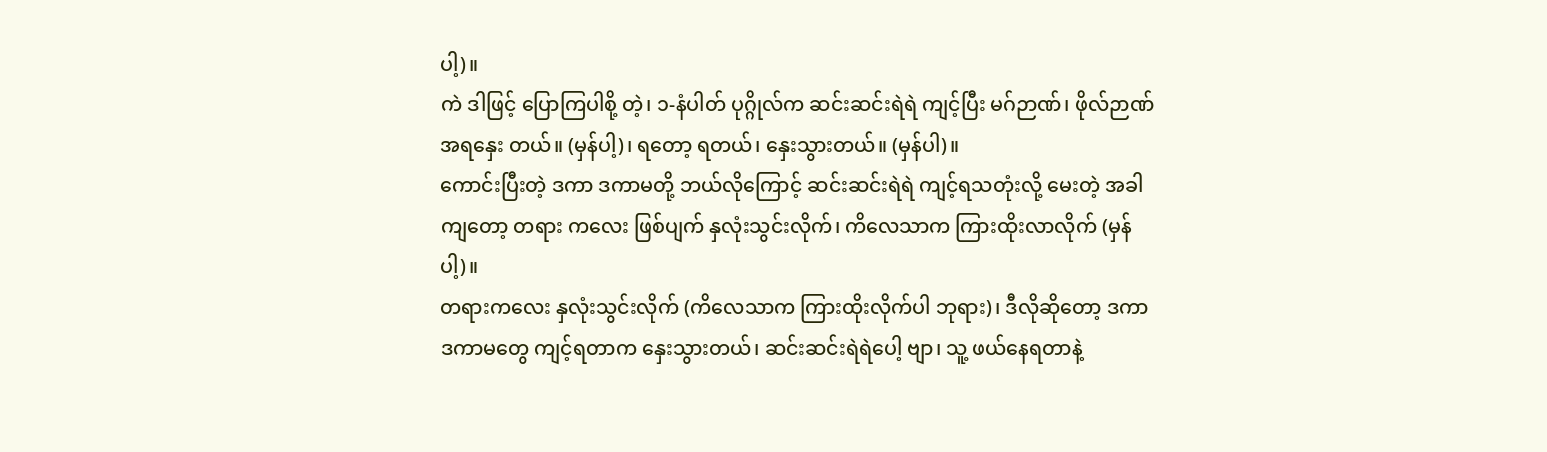ပါ့)။
ကဲ ဒါဖြင့် ပြောကြပါစို့ တဲ့၊ ၁-နံပါတ် ပုဂ္ဂိုလ်က ဆင်းဆင်းရဲရဲ ကျင့်ပြီး မဂ်ဉာဏ်၊ ဖိုလ်ဉာဏ် အရနှေး တယ်။ (မှန်ပါ့)၊ ရတော့ ရတယ်၊ နှေးသွားတယ်။ (မှန်ပါ)။
ကောင်းပြီးတဲ့ ဒကာ ဒကာမတို့ ဘယ်လိုကြောင့် ဆင်းဆင်းရဲရဲ ကျင့်ရသတုံးလို့ မေးတဲ့ အခါကျတော့ တရား ကလေး ဖြစ်ပျက် နှလုံးသွင်းလိုက်၊ ကိလေသာက ကြားထိုးလာလိုက် (မှန်ပါ့)။
တရားကလေး နှလုံးသွင်းလိုက် (ကိလေသာက ကြားထိုးလိုက်ပါ ဘုရား)၊ ဒီလိုဆိုတော့ ဒကာ ဒကာမတွေ ကျင့်ရတာက နှေးသွားတယ်၊ ဆင်းဆင်းရဲရဲပေါ့ ဗျာ၊ သူ့ ဖယ်နေရတာနဲ့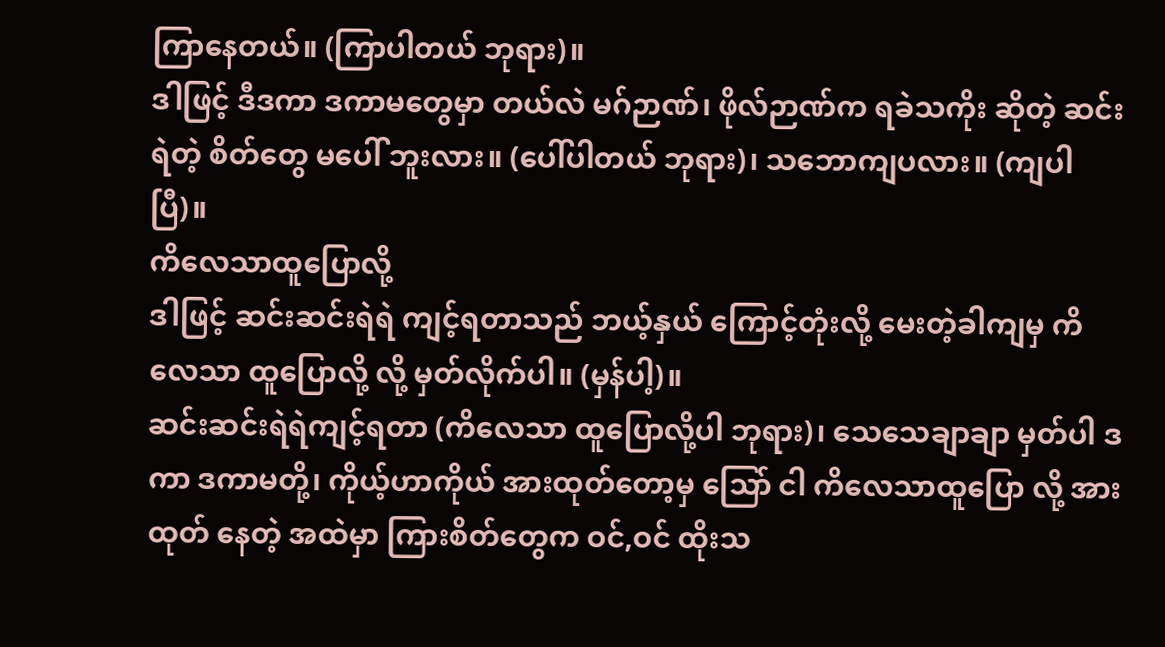ကြာနေတယ်။ (ကြာပါတယ် ဘုရား)။
ဒါဖြင့် ဒီဒကာ ဒကာမတွေမှာ တယ်လဲ မဂ်ဉာဏ်၊ ဖိုလ်ဉာဏ်က ရခဲသကိုး ဆိုတဲ့ ဆင်းရဲတဲ့ စိတ်တွေ မပေါ် ဘူးလား။ (ပေါ်ပါတယ် ဘုရား)၊ သဘောကျပလား။ (ကျပါပြီ)။
ကိလေသာထူပြောလို့
ဒါဖြင့် ဆင်းဆင်းရဲရဲ ကျင့်ရတာသည် ဘယ့်နှယ် ကြောင့်တုံးလို့ မေးတဲ့ခါကျမှ ကိလေသာ ထူပြောလို့ လို့ မှတ်လိုက်ပါ။ (မှန်ပါ့)။
ဆင်းဆင်းရဲရဲကျင့်ရတာ (ကိလေသာ ထူပြောလို့ပါ ဘုရား)၊ သေသေချာချာ မှတ်ပါ ဒကာ ဒကာမတို့၊ ကိုယ့်ဟာကိုယ် အားထုတ်တော့မှ သြော် ငါ ကိလေသာထူပြော လို့ အားထုတ် နေတဲ့ အထဲမှာ ကြားစိတ်တွေက ဝင်,ဝင် ထိုးသ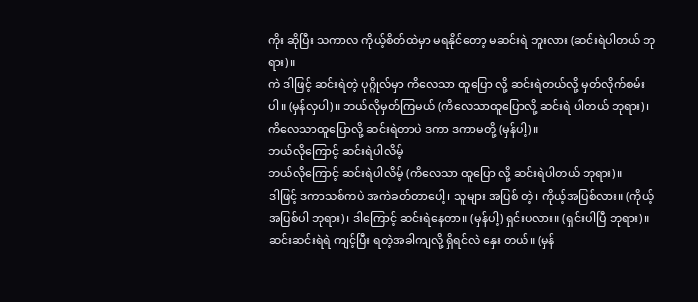ကိုး ဆိုပြီး သကာလ ကိုယ့်စိတ်ထဲမှာ မရနိုင်တော့ မဆင်းရဲ ဘူးလား (ဆင်းရဲပါတယ် ဘုရား)။
ကဲ ဒါဖြင့် ဆင်းရဲတဲ့ ပုဂ္ဂိုလ်မှာ ကိလေသာ ထူပြော လို့ ဆင်းရဲတယ်လို့ မှတ်လိုက်စမ်းပါ။ (မှန်လှပါ)။ ဘယ်လိုမှတ်ကြမယ် (ကိလေသာထူပြောလို့ ဆင်းရဲ ပါတယ် ဘုရား)၊ ကိလေသာထူပြောလို့ ဆင်းရဲတာပဲ ဒကာ ဒကာမတို့ (မှန်ပါ့)။
ဘယ်လိုကြောင့် ဆင်းရဲပါလိမ့်
ဘယ်လိုကြောင့် ဆင်းရဲပါလိမ့် (ကိလေသာ ထူပြော လို့ ဆင်းရဲပါတယ် ဘုရား)။
ဒါဖြင့် ဒကာသစ်ကပဲ အကဲခတ်တာပေါ့၊ သူများ အပြစ် တဲ့၊ ကိုယ့်အပြစ်လား။ (ကိုယ့်အပြစ်ပါ ဘုရား)၊ ဒါကြောင့် ဆင်းရဲနေတာ။ (မှန်ပါ့) ရှင်းပလား။ (ရှင်းပါပြီ ဘုရား)။
ဆင်းဆင်းရဲရဲ ကျင့်ပြီး ရတဲ့အခါကျလို့ ရှိရင်လဲ နှေး တယ်။ (မှန်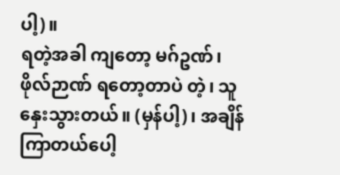ပါ့)။
ရတဲ့အခါ ကျတော့ မဂ်ဥဏ်၊ ဖိုလ်ဉာဏ် ရတော့တာပဲ တဲ့၊ သူ နှေးသွားတယ်။ (မှန်ပါ့)၊ အချိန်ကြာတယ်ပေါ့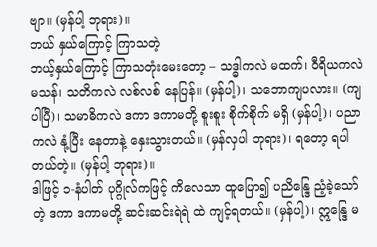ဗျာ။ (မှန်ပါ့ ဘုရား)။
ဘယ် နှယ်ကြောင့် ကြာသတဲ့
ဘယ့်နှယ်ကြောင့် ကြာသတုံးမေးတော့ – သဒ္ဓါကလဲ မထက်၊ ဝီရိယကလဲ မသန်၊ သတိကလဲ လစ်လစ် နေပြန်။ (မှန်ပါ့)၊ သဘောကျပလား။ (ကျပါပြီ)၊ သမာဓိကလဲ ဒကာ ဒကာမတို့ စူးစူး စိုက်စိုက် မရှိ (မှန်ပါ့)၊ ပညာကလဲ နုံ့ပြီး နေတာနဲ့ နှေးသွားတယ်။ (မှန်လှပါ ဘုရား)၊ ရတော့ ရပါတယ်တဲ့။ (မှန်ပါ့ ဘုရား)။
ဒါဖြင့် ၁-နံပါတ် ပုဂ္ဂိုလ်ကဖြင့် ကိလေသာ ထူပြော၍ ပညိန္ဒြေ ညံ့ခဲ့သော်တဲ့ ဒကာ ဒကာမတို့ ဆင်းဆင်းရဲရဲ ထဲ ကျင့်ရတယ်။ (မှန်ပါ့)၊ ဣန္ဒြေ မ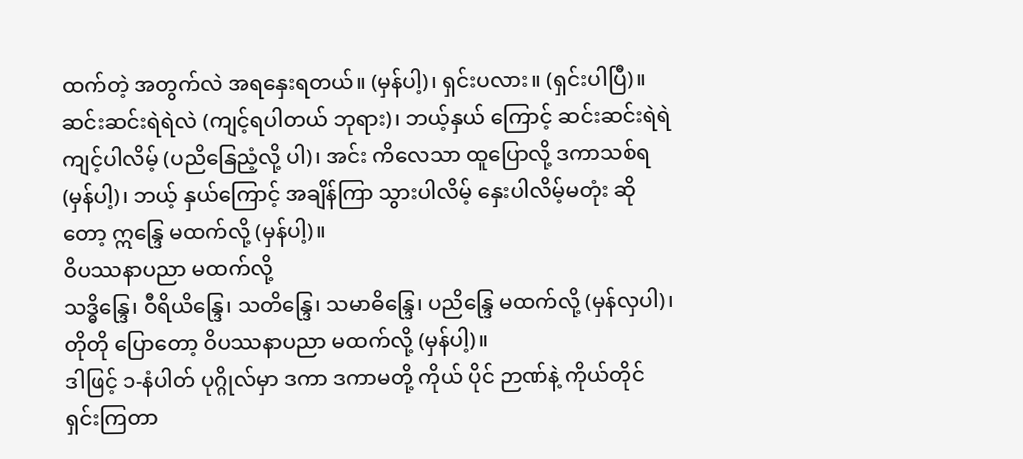ထက်တဲ့ အတွက်လဲ အရနှေးရတယ်။ (မှန်ပါ့)၊ ရှင်းပလား။ (ရှင်းပါပြီ)။
ဆင်းဆင်းရဲရဲလဲ (ကျင့်ရပါတယ် ဘုရား)၊ ဘယ့်နှယ် ကြောင့် ဆင်းဆင်းရဲရဲ ကျင့်ပါလိမ့် (ပညိနြေညံ့လို့ ပါ)၊ အင်း ကိလေသာ ထူပြောလို့ ဒကာသစ်ရ (မှန်ပါ့)၊ ဘယ့် နှယ်ကြောင့် အချိန်ကြာ သွားပါလိမ့် နှေးပါလိမ့်မတုံး ဆိုတော့ ဣန္ဒြေ မထက်လို့ (မှန်ပါ့)။
ဝိပဿနာပညာ မထက်လို့
သဒ္ဓိန္ဒြေ၊ ဝီရိယိန္ဒြေ၊ သတိန္ဒြေ၊ သမာဓိန္ဒြေ၊ ပညိန္ဒြေ မထက်လို့ (မှန်လှပါ)၊ တိုတို ပြောတော့ ဝိပဿနာပညာ မထက်လို့ (မှန်ပါ့)။
ဒါဖြင့် ၁-နံပါတ် ပုဂ္ဂိုလ်မှာ ဒကာ ဒကာမတို့ ကိုယ် ပိုင် ဉာဏ်နဲ့ ကိုယ်တိုင် ရှင်းကြတာ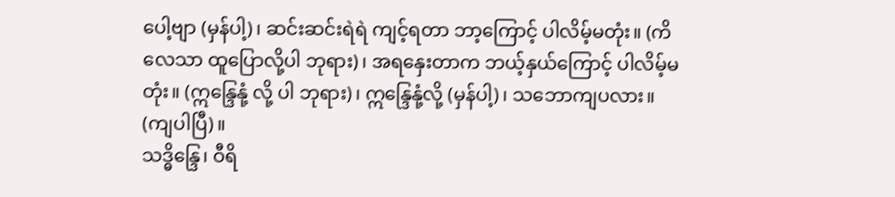ပေါ့ဗျာ (မှန်ပါ့)၊ ဆင်းဆင်းရဲရဲ ကျင့်ရတာ ဘာ့ကြောင့် ပါလိမ့်မတုံး။ (ကိလေသာ ထူပြောလို့ပါ ဘုရား)၊ အရနှေးတာက ဘယ့်နှယ်ကြောင့် ပါလိမ့်မတုံး။ (ဣန္ဒြေနုံ့ လို့ ပါ ဘုရား)၊ ဣန္ဒြေနုံ့လို့ (မှန်ပါ့)၊ သဘောကျပလား။ (ကျပါပြီ)။
သဒ္ဓိန္ဒြေ၊ ဝီရိ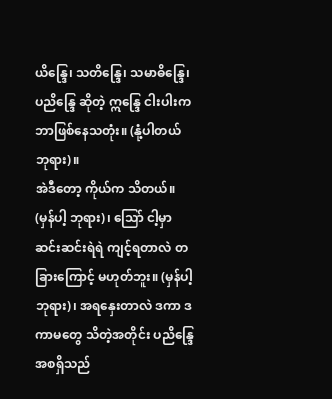ယိန္ဒြေ၊ သတိန္ဒြေ၊ သမာဓိန္ဒြေ၊ ပညိန္ဒြေ ဆိုတဲ့ ဣန္ဒြေ ငါးပါးက ဘာဖြစ်နေသတုံး။ (နုံ့ပါတယ် ဘုရား)။
အဲဒီတော့ ကိုယ်က သိတယ်။ (မှန်ပါ့ ဘုရား)၊ သြော် ငါ့မှာ ဆင်းဆင်းရဲရဲ ကျင့်ရတာလဲ တခြားကြောင့် မဟုတ်ဘူး။ (မှန်ပါ့ ဘုရား)၊ အရနှေးတာလဲ ဒကာ ဒကာမတွေ သိတဲ့အတိုင်း ပညိန္ဒြေ အစရှိသည်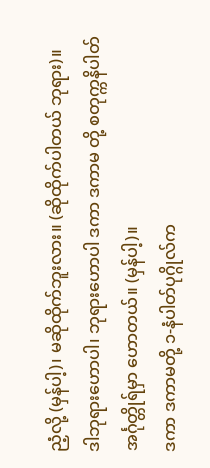ညံ့လို့ (မှန်ပါ့)၊ မဆိုထိုက်ဘူးလား။ (ဆိုထိုက်ပါတယ် ဘုရား)။
ဒါဘုရားဟောပါ၊ ဘုရားဟောပါ ဒကာ ဒကာမ တို့ စတုက္ကနိပါတ် အင်္ဂုတ္တိုရ်မှာ ဟောတယ်။ (မှန်ပါ့)။
ဒကာ ဒကာမတို့ ၁-နံပါတ်ပုဂ္ဂိုလ်က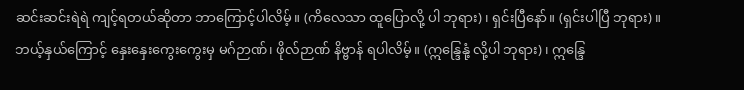ဆင်းဆင်းရဲရဲ ကျင့်ရတယ်ဆိုတာ ဘာကြောင့်ပါလိမ့်။ (ကိလေသာ ထူပြောလို့ ပါ ဘုရား)၊ ရှင်းပြီနော်။ (ရှင်းပါပြီ ဘုရား)။
ဘယ့်နှယ်ကြောင့် နှေးနှေးကွေးကွေးမှ မဂ်ဉာဏ်၊ ဖိုလ်ဉာဏ် နိဗ္ဗာန် ရပါလိမ့်။ (ဣန္ဒြေနုံ့ လို့ပါ ဘုရား)၊ ဣန္ဒြေ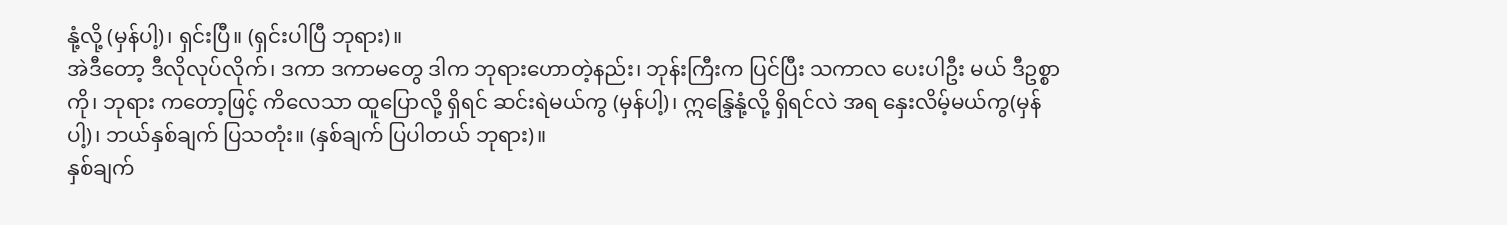နုံ့လို့ (မှန်ပါ့)၊ ရှင်းပြီ။ (ရှင်းပါပြီ ဘုရား)။
အဲဒီတော့ ဒီလိုလုပ်လိုက်၊ ဒကာ ဒကာမတွေ ဒါက ဘုရားဟောတဲ့နည်း၊ ဘုန်းကြီးက ပြင်ပြီး သကာလ ပေးပါဦး မယ် ဒီဥစ္စာကို၊ ဘုရား ကတော့ဖြင့် ကိလေသာ ထူပြောလို့ ရှိရင် ဆင်းရဲမယ်ကွ (မှန်ပါ့)၊ ဣန္ဒြေနုံ့လို့ ရှိရင်လဲ အရ နှေးလိမ့်မယ်ကွ(မှန်ပါ့)၊ ဘယ်နှစ်ချက် ပြသတုံး။ (နှစ်ချက် ပြပါတယ် ဘုရား)။
နှစ်ချက်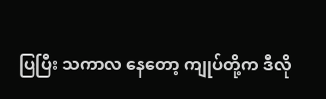ပြပြီး သကာလ နေတော့ ကျုပ်တို့က ဒီလို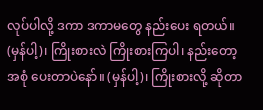လုပ်ပါလို့ ဒကာ ဒကာမတွေ နည်းပေး ရတယ်။ (မှန်ပါ့)၊ ကြိုးစားလဲ ကြိုးစားကြပါ၊ နည်းတော့ အစုံ ပေးတာပဲနော်။ (မှန်ပါ့)၊ ကြိုးစားလို့ ဆိုတာ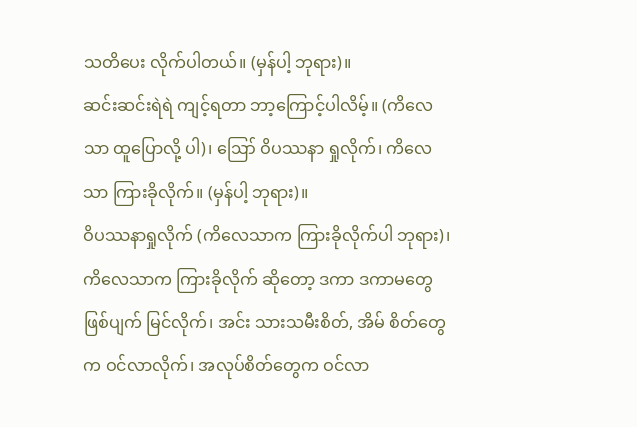သတိပေး လိုက်ပါတယ်။ (မှန်ပါ့ ဘုရား)။
ဆင်းဆင်းရဲရဲ ကျင့်ရတာ ဘာ့ကြောင့်ပါလိမ့်။ (ကိလေသာ ထူပြောလို့ ပါ)၊ ဪ ဝိပဿနာ ရှုလိုက်၊ ကိလေသာ ကြားခိုလိုက်။ (မှန်ပါ့ ဘုရား)။
ဝိပဿနာရှုလိုက် (ကိလေသာက ကြားခိုလိုက်ပါ ဘုရား)၊ ကိလေသာက ကြားခိုလိုက် ဆိုတော့ ဒကာ ဒကာမတွေ ဖြစ်ပျက် မြင်လိုက်၊ အင်း သားသမီးစိတ်, အိမ် စိတ်တွေက ဝင်လာလိုက်၊ အလုပ်စိတ်တွေက ဝင်လာ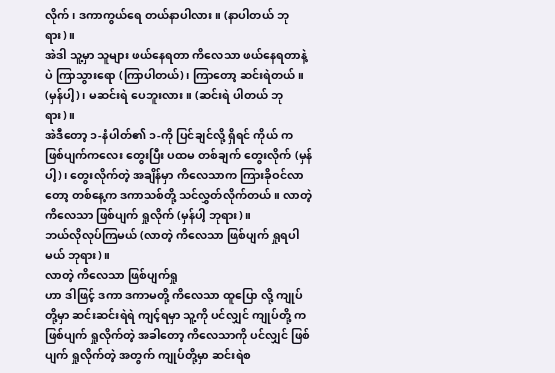လိုက်၊ ဒကာကွယ်ရေ တယ်နာပါလား။ (နာပါတယ် ဘုရား)။
အဲဒါ သူ့မှာ သူများ ဖယ်နေရတာ ကိလေသာ ဖယ်နေရတာနဲ့ပဲ ကြာသွားရော (ကြာပါတယ်)၊ ကြာတော့ ဆင်းရဲတယ်။ (မှန်ပါ့)၊ မဆင်းရဲ ပေဘူးလား။ (ဆင်းရဲ ပါတယ် ဘုရား)။
အဲဒီတော့ ၁-နံပါတ်၏ ၁-ကို ပြင်ချင်လို့ ရှိရင် ကိုယ် က ဖြစ်ပျက်ကလေး တွေးပြီး ပထမ တစ်ချက် တွေးလိုက် (မှန်ပါ့)၊ တွေးလိုက်တဲ့ အချိန်မှာ ကိလေသာက ကြားခိုဝင်လာတော့ တစ်နေ့က ဒကာသစ်တို့ သင်လွှတ်လိုက်တယ်။ လာတဲ့ ကိလေသာ ဖြစ်ပျက် ရှုလိုက် (မှန်ပါ့ ဘုရား)။
ဘယ်လိုလုပ်ကြမယ် (လာတဲ့ ကိလေသာ ဖြစ်ပျက် ရှုရပါမယ် ဘုရား)။
လာတဲ့ ကိလေသာ ဖြစ်ပျက်ရှု
ဟာ ဒါဖြင့် ဒကာ ဒကာမတို့ ကိလေသာ ထူပြော လို့ ကျုပ်တို့မှာ ဆင်းဆင်းရဲရဲ ကျင့်ရမှာ သူ့ကို ပင်လျှင် ကျုပ်တို့ က ဖြစ်ပျက် ရှုလိုက်တဲ့ အခါတော့ ကိလေသာကို ပင်လျှင် ဖြစ်ပျက် ရှုလိုက်တဲ့ အတွက် ကျုပ်တို့မှာ ဆင်းရဲစ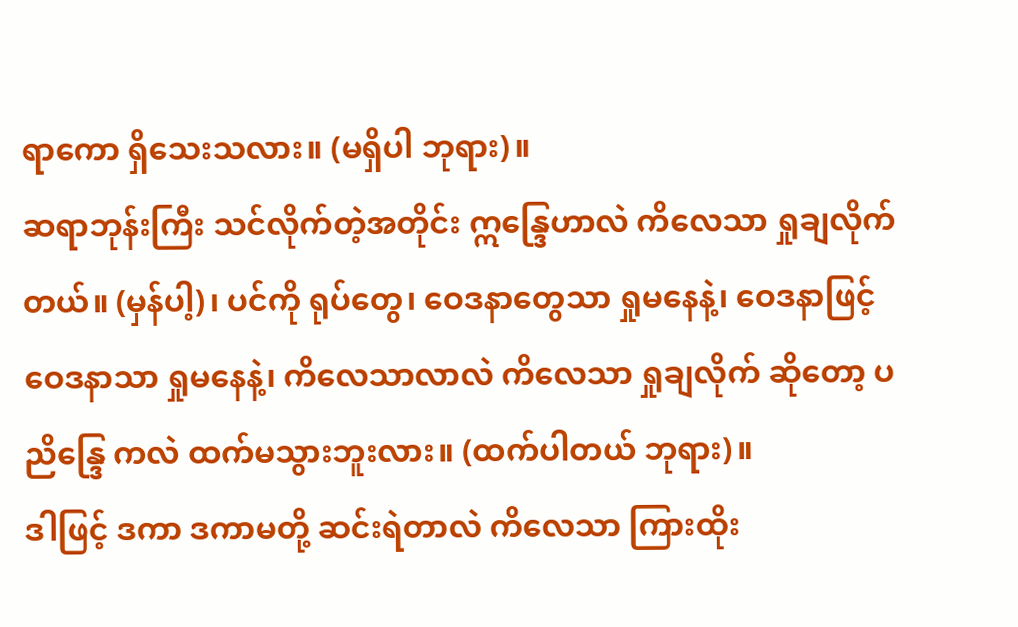ရာကော ရှိသေးသလား။ (မရှိပါ ဘုရား)။
ဆရာဘုန်းကြီး သင်လိုက်တဲ့အတိုင်း ဣန္ဒြေဟာလဲ ကိလေသာ ရှုချလိုက်တယ်။ (မှန်ပါ့)၊ ပင်ကို ရုပ်တွေ၊ ဝေဒနာတွေသာ ရှုမနေနဲ့၊ ဝေဒနာဖြင့် ဝေဒနာသာ ရှုမနေနဲ့၊ ကိလေသာလာလဲ ကိလေသာ ရှုချလိုက် ဆိုတော့ ပညိန္ဒြေ ကလဲ ထက်မသွားဘူးလား။ (ထက်ပါတယ် ဘုရား)။
ဒါဖြင့် ဒကာ ဒကာမတို့ ဆင်းရဲတာလဲ ကိလေသာ ကြားထိုး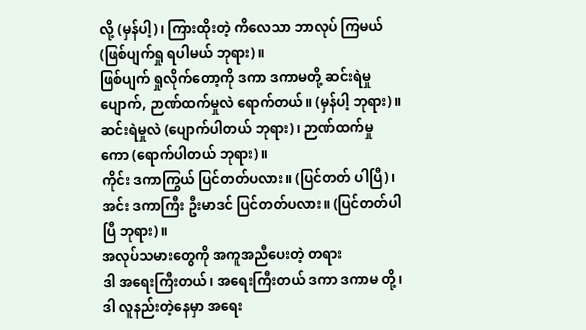လို့ (မှန်ပါ့)၊ ကြားထိုးတဲ့ ကိလေသာ ဘာလုပ် ကြမယ် (ဖြစ်ပျက်ရှု ရပါမယ် ဘုရား)။
ဖြစ်ပျက် ရှုလိုက်တော့ကို ဒကာ ဒကာမတို့ ဆင်းရဲမှု ပျောက်, ဉာဏ်ထက်မှုလဲ ရောက်တယ်။ (မှန်ပါ့ ဘုရား)။
ဆင်းရဲမှုလဲ (ပျောက်ပါတယ် ဘုရား)၊ ဉာဏ်ထက်မှု ကော (ရောက်ပါတယ် ဘုရား)။
ကိုင်း ဒကာကြွယ် ပြင်တတ်ပလား။ (ပြင်တတ် ပါပြီ)၊ အင်း ဒကာကြီး ဦးမာဒင် ပြင်တတ်ပလား။ (ပြင်တတ်ပါပြီ ဘုရား)။
အလုပ်သမားတွေကို အကူအညီပေးတဲ့ တရား
ဒါ အရေးကြီးတယ်၊ အရေးကြီးတယ် ဒကာ ဒကာမ တို့၊ ဒါ လူနည်းတဲ့နေမှာ အရေး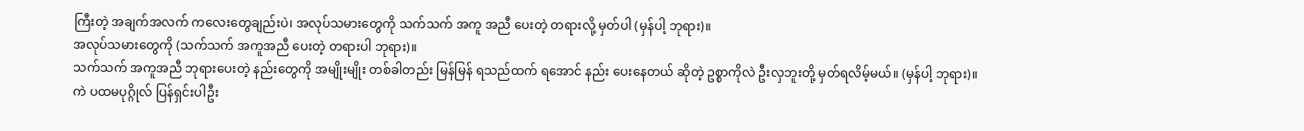ကြီးတဲ့ အချက်အလက် ကလေးတွေချည်းပဲ၊ အလုပ်သမားတွေကို သက်သက် အကူ အညီ ပေးတဲ့ တရားလို့ မှတ်ပါ (မှန်ပါ့ ဘုရား)။
အလုပ်သမားတွေကို (သက်သက် အကူအညီ ပေးတဲ့ တရားပါ ဘုရား)။
သက်သက် အကူအညီ ဘုရားပေးတဲ့ နည်းတွေကို အမျိုးမျိုး တစ်ခါတည်း မြန်မြန် ရသည်ထက် ရအောင် နည်း ပေးနေတယ် ဆိုတဲ့ ဥစ္စာကိုလဲ ဦးလှဘူးတို့ မှတ်ရလိမ့်မယ်။ (မှန်ပါ့ ဘုရား)။
ကဲ ပထမပုဂ္ဂိုလ် ပြန်ရှင်းပါဦး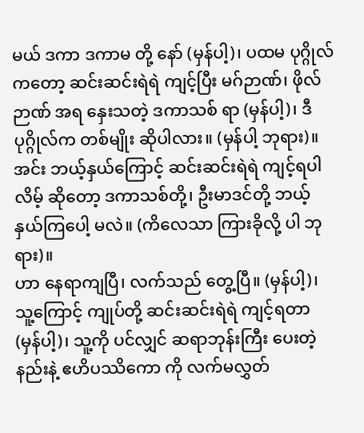မယ် ဒကာ ဒကာမ တို့ နော် (မှန်ပါ့)၊ ပထမ ပုဂ္ဂိုလ် ကတော့ ဆင်းဆင်းရဲရဲ ကျင့်ပြီး မဂ်ဉာဏ်၊ ဖိုလ်ဉာဏ် အရ နှေးသတဲ့ ဒကာသစ် ရာ (မှန်ပါ့)၊ ဒီပုဂ္ဂိုလ်က တစ်မျိုး ဆိုပါလား။ (မှန်ပါ့ ဘုရား)။
အင်း ဘယ့်နှယ်ကြောင့် ဆင်းဆင်းရဲရဲ ကျင့်ရပါလိမ့် ဆိုတော့ ဒကာသစ်တို့၊ ဦးမာဒင်တို့ ဘယ့်နှယ်ကြပေါ့ မလဲ။ (ကိလေသာ ကြားခိုလို့ ပါ ဘုရား)။
ဟာ နေရာကျပြီ၊ လက်သည် တွေ့ပြီ။ (မှန်ပါ့)၊ သူ့ကြောင့် ကျုပ်တို့ ဆင်းဆင်းရဲရဲ ကျင့်ရတာ (မှန်ပါ့)၊ သူ့ကို ပင်လျှင် ဆရာဘုန်းကြီး ပေးတဲ့နည်းနဲ့ ဧဟိပဿိကော ကို လက်မလွှတ်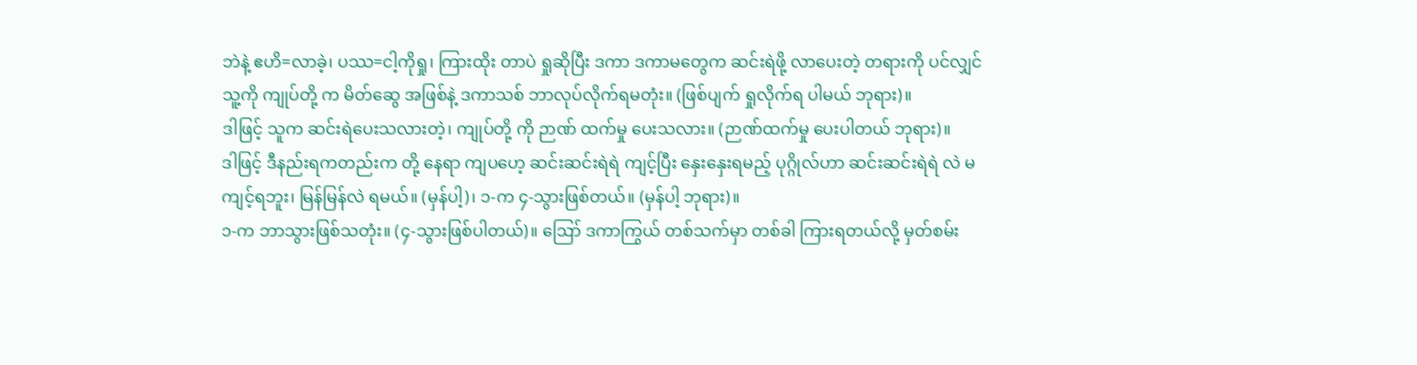ဘဲနဲ့ ဧဟိ=လာခဲ့၊ ပဿ=ငါ့ကိုရှု၊ ကြားထိုး တာပဲ ရှုဆိုပြီး ဒကာ ဒကာမတွေက ဆင်းရဲဖို့ လာပေးတဲ့ တရားကို ပင်လျှင် သူ့ကို ကျုပ်တို့ က မိတ်ဆွေ အဖြစ်နဲ့ ဒကာသစ် ဘာလုပ်လိုက်ရမတုံး။ (ဖြစ်ပျက် ရှုလိုက်ရ ပါမယ် ဘုရား)။
ဒါဖြင့် သူက ဆင်းရဲပေးသလားတဲ့၊ ကျုပ်တို့ ကို ဉာဏ် ထက်မှု ပေးသလား။ (ဉာဏ်ထက်မှု ပေးပါတယ် ဘုရား)။
ဒါဖြင့် ဒီနည်းရကတည်းက တို့ နေရာ ကျပဟေ့ ဆင်းဆင်းရဲရဲ ကျင့်ပြီး နှေးနှေးရမည့် ပုဂ္ဂိုလ်ဟာ ဆင်းဆင်းရဲရဲ လဲ မကျင့်ရဘူး၊ မြန်မြန်လဲ ရမယ်။ (မှန်ပါ့)၊ ၁-က ၄-သွားဖြစ်တယ်။ (မှန်ပါ့ ဘုရား)။
၁-က ဘာသွားဖြစ်သတုံး။ (၄-သွားဖြစ်ပါတယ်)။ ဪ ဒကာကြွယ် တစ်သက်မှာ တစ်ခါ ကြားရတယ်လို့ မှတ်စမ်း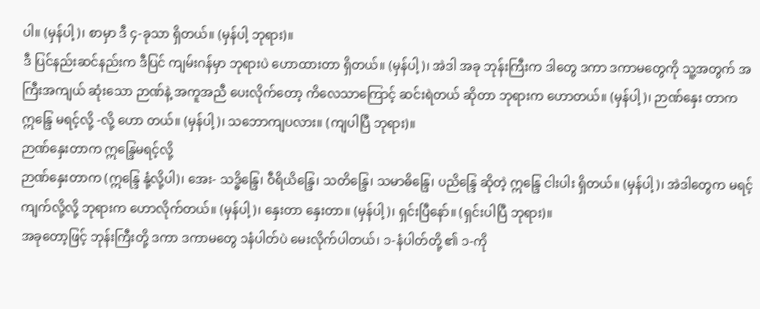ပါ။ (မှန်ပါ့)၊ စာမှာ ဒီ ၄-ခုသာ ရှိတယ်။ (မှန်ပါ့ ဘုရား)။
ဒီ ပြင်နည်းဆင်နည်းက ဒီပြင် ကျမ်းဂန်မှာ ဘုရားပဲ ဟောထားတာ ရှိတယ်။ (မှန်ပါ့)၊ အဲဒါ အခု ဘုန်းကြီးက ဒါတွေ ဒကာ ဒကာမတွေကို သူ့အတွက် အကြီးအကျယ် ဆုံးသော ဉာဏ်နဲ့ အကူအညီ ပေးလိုက်တော့ ကိလေသာကြောင့် ဆင်းရဲတယ် ဆိုတာ ဘုရားက ဟောတယ်။ (မှန်ပါ့)၊ ဉာဏ်နှေး တာက ဣန္ဒြေ မရင့်လို့ -လို့ ဟော တယ်။ (မှန်ပါ့)၊ သဘောကျပလား။ (ကျပါပြီ ဘုရား)။
ဉာဏ်နှေးတာက ဣန္ဒြေမရင့်လို့
ဉာဏ်နှေးတာက (ဣန္ဒြေ နုံ့လို့ပါ)၊ အေး- သဒ္ဓိန္ဒြေ၊ ဝီရိယိန္ဒြေ၊ သတိန္ဒြေ၊ သမာဓိန္ဒြေ၊ ပညိန္ဒြေ ဆိုတဲ့ ဣန္ဒြေ ငါးပါး ရှိတယ်။ (မှန်ပါ့)၊ အဲဒါတွေက မရင့်ကျက်လို့လို့ ဘုရားက ဟောလိုက်တယ်။ (မှန်ပါ့)၊ နှေးတာ နှေးတာ။ (မှန်ပါ့)၊ ရှင်းပြီနော်။ (ရှင်းပါပြီ ဘုရား)။
အခုတော့ဖြင့် ဘုန်းကြီးတို့ ဒကာ ဒကာမတွေ ၁နံပါတ်ပဲ မေးလိုက်ပါတယ်၊ ၁-နံပါတ်တို့ ၏ ၁-ကို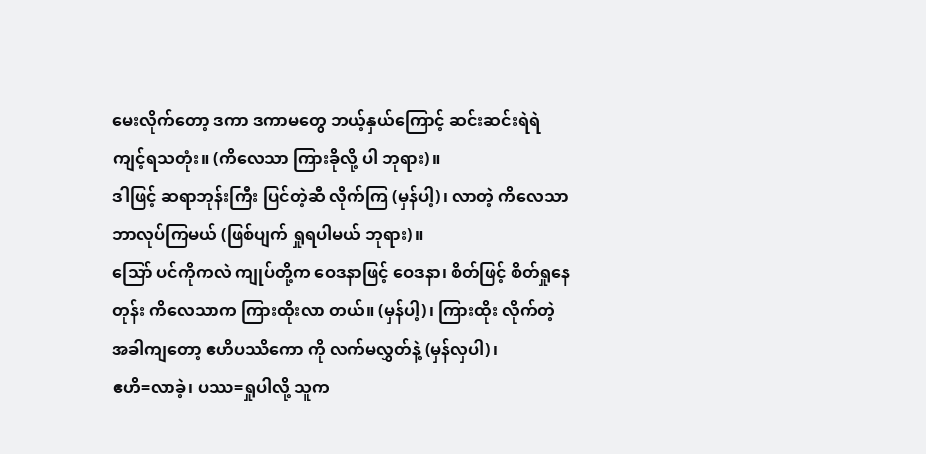မေးလိုက်တော့ ဒကာ ဒကာမတွေ ဘယ့်နှယ်ကြောင့် ဆင်းဆင်းရဲရဲ ကျင့်ရသတုံး။ (ကိလေသာ ကြားခိုလို့ ပါ ဘုရား)။
ဒါဖြင့် ဆရာဘုန်းကြီး ပြင်တဲ့ဆီ လိုက်ကြ (မှန်ပါ့)၊ လာတဲ့ ကိလေသာ ဘာလုပ်ကြမယ် (ဖြစ်ပျက် ရှုရပါမယ် ဘုရား)။
သြော် ပင်ကိုကလဲ ကျုပ်တို့က ဝေဒနာဖြင့် ဝေဒနာ၊ စိတ်ဖြင့် စိတ်ရှုနေတုန်း ကိလေသာက ကြားထိုးလာ တယ်။ (မှန်ပါ့)၊ ကြားထိုး လိုက်တဲ့ အခါကျတော့ ဧဟိပဿိကော ကို လက်မလွှတ်နဲ့ (မှန်လှပါ)၊
ဧဟိ=လာခဲ့၊ ပဿ=ရှုပါလို့ သူက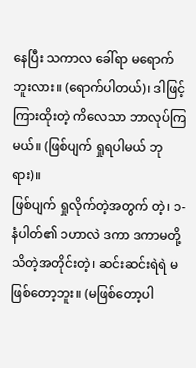နေပြီး သကာလ ခေါ်ရာ မရောက်ဘူးလား။ (ရောက်ပါတယ်)၊ ဒါဖြင့် ကြားထိုးတဲ့ ကိလေသာ ဘာလုပ်ကြမယ်။ (ဖြစ်ပျက် ရှုရပါမယ် ဘုရား)။
ဖြစ်ပျက် ရှုလိုက်တဲ့အတွက် တဲ့၊ ၁-နံပါတ်၏ ၁ဟာလဲ ဒကာ ဒကာမတို့ သိတဲ့အတိုင်းတဲ့၊ ဆင်းဆင်းရဲရဲ မဖြစ်တော့ဘူး။ (မဖြစ်တော့ပါ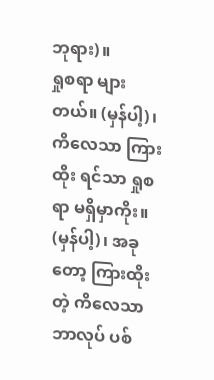ဘုရား)။
ရှုစရာ များတယ်။ (မှန်ပါ့)၊ ကိလေသာ ကြားထိုး ရင်သာ ရှုစရာ မရှိမှာကိုး။ (မှန်ပါ့)၊ အခုတော့ ကြားထိုး တဲ့ ကိလေသာ ဘာလုပ် ပစ်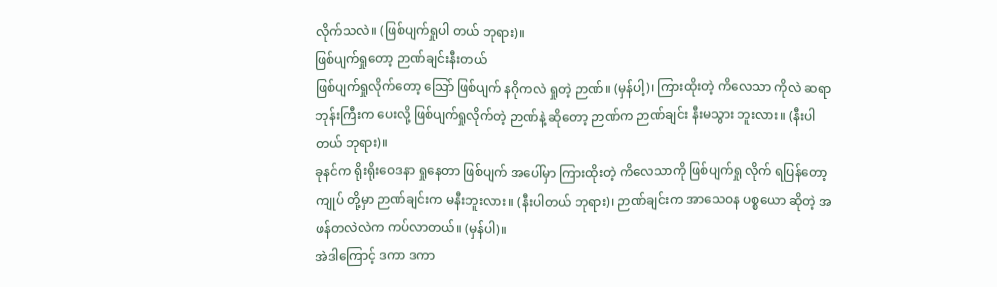လိုက်သလဲ။ (ဖြစ်ပျက်ရှုပါ တယ် ဘုရား)။
ဖြစ်ပျက်ရှုတော့ ဉာဏ်ချင်းနီးတယ်
ဖြစ်ပျက်ရှုလိုက်တော့ သြော် ဖြစ်ပျက် နဂိုကလဲ ရှုတဲ့ ဉာဏ်။ (မှန်ပါ့)၊ ကြားထိုးတဲ့ ကိလေသာ ကိုလဲ ဆရာ ဘုန်းကြီးက ပေးလို့ ဖြစ်ပျက်ရှုလိုက်တဲ့ ဉာဏ်နဲ့ ဆိုတော့ ဉာဏ်က ဉာဏ်ချင်း နီးမသွား ဘူးလား။ (နီးပါတယ် ဘုရား)။
ခုနင်က ရိုးရိုးဝေဒနာ ရှုနေတာ ဖြစ်ပျက် အပေါ်မှာ ကြားထိုးတဲ့ ကိလေသာကို ဖြစ်ပျက်ရှု လိုက် ရပြန်တော့ ကျုပ် တို့မှာ ဉာဏ်ချင်းက မနီးဘူးလား။ (နီးပါတယ် ဘုရား)၊ ဉာဏ်ချင်းက အာသေဝန ပစ္စယော ဆိုတဲ့ အဖန်တလဲလဲက ကပ်လာတယ်။ (မှန်ပါ)။
အဲဒါကြောင့် ဒကာ ဒကာ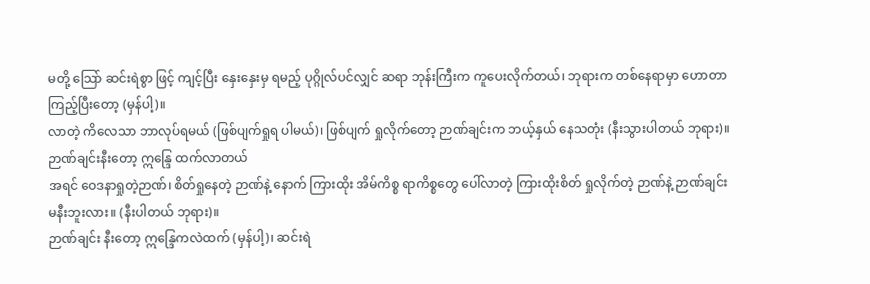မတို့ သြော် ဆင်းရဲစွာ ဖြင့် ကျင့်ပြီး နှေးနှေးမှ ရမည့် ပုဂ္ဂိုလ်ပင်လျှင် ဆရာ ဘုန်းကြီးက ကူပေးလိုက်တယ်၊ ဘုရားက တစ်နေရာမှာ ဟောတာ ကြည့်ပြီးတော့ (မှန်ပါ့)။
လာတဲ့ ကိလေသာ ဘာလုပ်ရမယ် (ဖြစ်ပျက်ရှုရ ပါမယ်)၊ ဖြစ်ပျက် ရှုလိုက်တော့ ဉာဏ်ချင်းက ဘယ့်နှယ် နေသတုံး (နီးသွားပါတယ် ဘုရား)။
ဉာဏ်ချင်းနီးတော့ ဣန္ဒြေ ထက်လာတယ်
အရင် ဝေဒနာရှုတဲ့ဉာဏ်၊ စိတ်ရှုနေတဲ့ ဉာဏ်နဲ့ နောက် ကြားထိုး အိမ်ကိစ္စ ရာကိစ္စတွေ ပေါ်လာတဲ့ ကြားထိုးစိတ် ရှုလိုက်တဲ့ ဉာဏ်နဲ့ ဉာဏ်ချင်း မနီးဘူးလား။ (နီးပါတယ် ဘုရား)။
ဉာဏ်ချင်း နီးတော့ ဣန္ဒြေကလဲထက် (မှန်ပါ့)၊ ဆင်းရဲ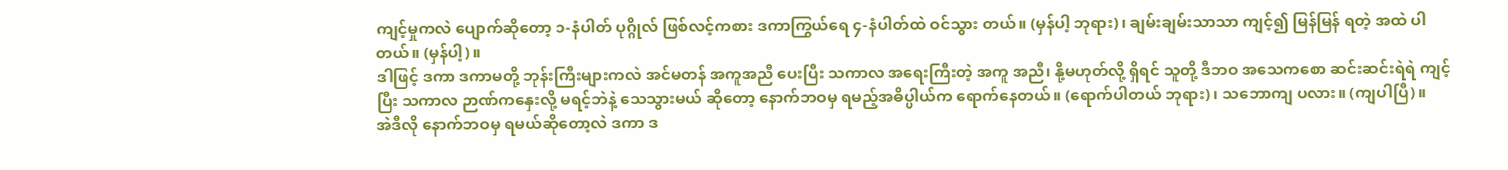ကျင့်မှုကလဲ ပျောက်ဆိုတော့ ၁-နံပါတ် ပုဂ္ဂိုလ် ဖြစ်လင့်ကစား ဒကာကြွယ်ရေ ၄-နံပါတ်ထဲ ဝင်သွား တယ်။ (မှန်ပါ့ ဘုရား)၊ ချမ်းချမ်းသာသာ ကျင့်၍ မြန်မြန် ရတဲ့ အထဲ ပါတယ်။ (မှန်ပါ့)။
ဒါဖြင့် ဒကာ ဒကာမတို့ ဘုန်းကြီးများကလဲ အင်မတန် အကူအညီ ပေးပြီး သကာလ အရေးကြီးတဲ့ အကူ အညီ၊ နို့မဟုတ်လို့ ရှိရင် သူတို့ ဒီဘဝ အသေကစော ဆင်းဆင်းရဲရဲ ကျင့်ပြီး သကာလ ဉာဏ်ကနှေးလို့ မရင့်ဘဲနဲ့ သေသွားမယ် ဆိုတော့ နောက်ဘဝမှ ရမည့်အဓိပ္ပါယ်က ရောက်နေတယ်။ (ရောက်ပါတယ် ဘုရား)၊ သဘောကျ ပလား။ (ကျပါပြီ)။
အဲဒီလို နောက်ဘဝမှ ရမယ်ဆိုတော့လဲ ဒကာ ဒ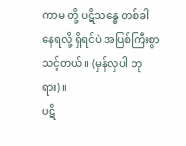ကာမ တို့ ပဋိသန္ဓေ တစ်ခါ နေရလို့ ရှိရင်ပဲ အပြစ်ကြီးစွာ သင့်တယ်။ (မှန်လှပါ ဘုရား)။
ပဋိ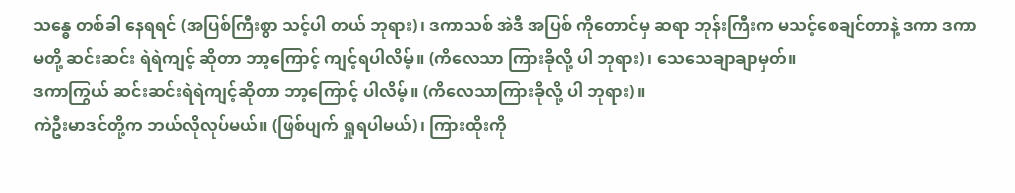သန္ဓေ တစ်ခါ နေရရင် (အပြစ်ကြီးစွာ သင့်ပါ တယ် ဘုရား)၊ ဒကာသစ် အဲဒီ အပြစ် ကိုတောင်မှ ဆရာ ဘုန်းကြီးက မသင့်စေချင်တာနဲ့ ဒကာ ဒကာမတို့ ဆင်းဆင်း ရဲရဲကျင့် ဆိုတာ ဘာ့ကြောင့် ကျင့်ရပါလိမ့်။ (ကိလေသာ ကြားခိုလို့ ပါ ဘုရား)၊ သေသေချာချာမှတ်။
ဒကာကြွယ် ဆင်းဆင်းရဲရဲကျင့်ဆိုတာ ဘာ့ကြောင့် ပါလိမ့်။ (ကိလေသာကြားခိုလို့ ပါ ဘုရား)။
ကဲဦးမာဒင်တို့က ဘယ်လိုလုပ်မယ်။ (ဖြစ်ပျက် ရှုရပါမယ်)၊ ကြားထိုးကို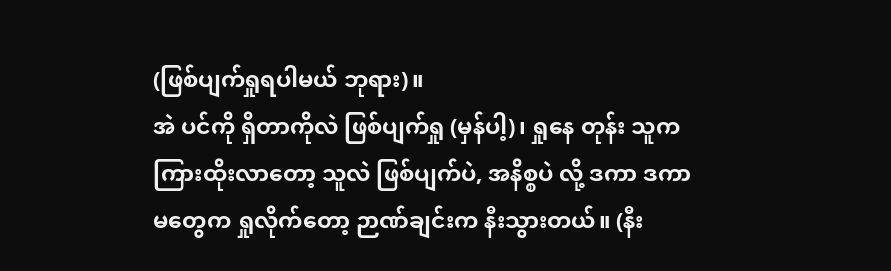(ဖြစ်ပျက်ရှုရပါမယ် ဘုရား)။
အဲ ပင်ကို ရှိတာကိုလဲ ဖြစ်ပျက်ရှု (မှန်ပါ့)၊ ရှုနေ တုန်း သူက ကြားထိုးလာတော့ သူလဲ ဖြစ်ပျက်ပဲ, အနိစ္စပဲ လို့ ဒကာ ဒကာမတွေက ရှုလိုက်တော့ ဉာဏ်ချင်းက နီးသွားတယ်။ (နီး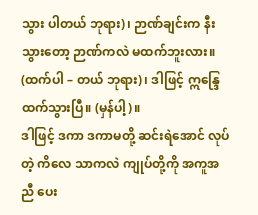သွား ပါတယ် ဘုရား)၊ ဉာဏ်ချင်းက နီးသွားတော့ ဉာဏ်ကလဲ မထက်ဘူးလား။ (ထက်ပါ – တယ် ဘုရား)၊ ဒါဖြင့် ဣန္ဒြေ ထက်သွားပြီ။ (မှန်ပါ့)။
ဒါဖြင့် ဒကာ ဒကာမတို့ ဆင်းရဲအောင် လုပ်တဲ့ ကိလေ သာကလဲ ကျုပ်တို့ကို အကူအညီ ပေး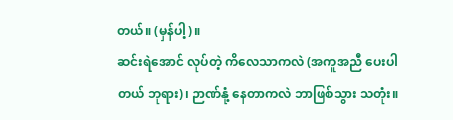တယ်။ (မှန်ပါ့)။
ဆင်းရဲအောင် လုပ်တဲ့ ကိလေသာကလဲ (အကူအညီ ပေးပါတယ် ဘုရား)၊ ဉာဏ်နုံ့ နေတာကလဲ ဘာဖြစ်သွား သတုံး။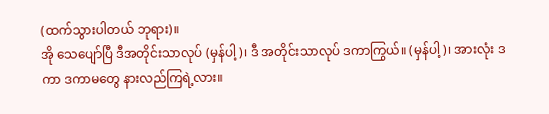(ထက်သွားပါတယ် ဘုရား)။
အို သေပျော်ပြီ ဒီအတိုင်းသာလုပ် (မှန်ပါ့)၊ ဒီ အတိုင်းသာလုပ် ဒကာကြွယ်။ (မှန်ပါ့)၊ အားလုံး ဒကာ ဒကာမတွေ နားလည်ကြရဲ့လား။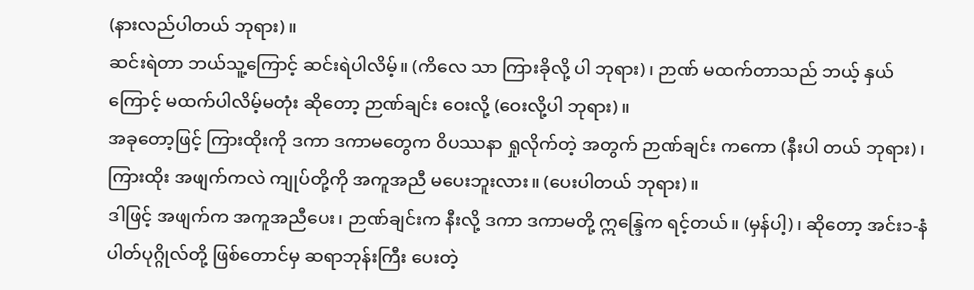(နားလည်ပါတယ် ဘုရား)။
ဆင်းရဲတာ ဘယ်သူ့ကြောင့် ဆင်းရဲပါလိမ့်။ (ကိလေ သာ ကြားခိုလို့ ပါ ဘုရား)၊ ဉာဏ် မထက်တာသည် ဘယ့် နှယ်ကြောင့် မထက်ပါလိမ့်မတုံး ဆိုတော့ ဉာဏ်ချင်း ဝေးလို့ (ဝေးလို့ပါ ဘုရား)။
အခုတော့ဖြင့် ကြားထိုးကို ဒကာ ဒကာမတွေက ဝိပဿနာ ရှုလိုက်တဲ့ အတွက် ဉာဏ်ချင်း ကကော (နီးပါ တယ် ဘုရား)၊ ကြားထိုး အဖျက်ကလဲ ကျုပ်တို့ကို အကူအညီ မပေးဘူးလား။ (ပေးပါတယ် ဘုရား)။
ဒါဖြင့် အဖျက်က အကူအညီပေး၊ ဉာဏ်ချင်းက နီးလို့ ဒကာ ဒကာမတို့ ဣန္ဒြေက ရင့်တယ်။ (မှန်ပါ့)၊ ဆိုတော့ အင်း၁-နံပါတ်ပုဂ္ဂိုလ်တို့ ဖြစ်တောင်မှ ဆရာဘုန်းကြီး ပေးတဲ့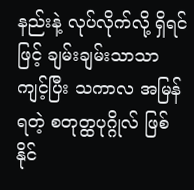နည်းနဲ့ လုပ်လိုက်လို့ ရှိရင်ဖြင့် ချမ်းချမ်းသာသာ ကျင့်ပြီး သကာလ အမြန်ရတဲ့ စတုတ္ထပုဂ္ဂိုလ် ဖြစ်နိုင်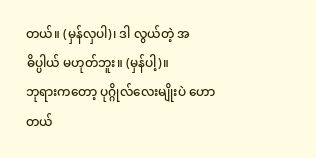တယ်။ (မှန်လှပါ)၊ ဒါ လွယ်တဲ့ အဓိပ္ပါယ် မဟုတ်ဘူး။ (မှန်ပါ့)။
ဘုရားကတော့ ပုဂ္ဂိုလ်လေးမျိုးပဲ ဟောတယ်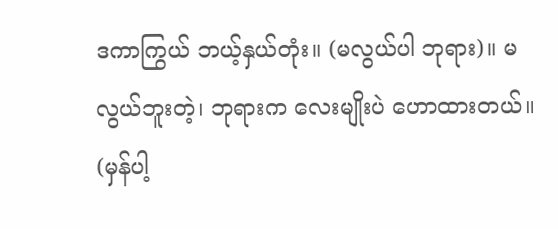ဒကာကြွယ် ဘယ့်နှယ်တုံး။ (မလွယ်ပါ ဘုရား)။ မလွယ်ဘူးတဲ့၊ ဘုရားက လေးမျိုးပဲ ဟောထားတယ်။ (မှန်ပါ့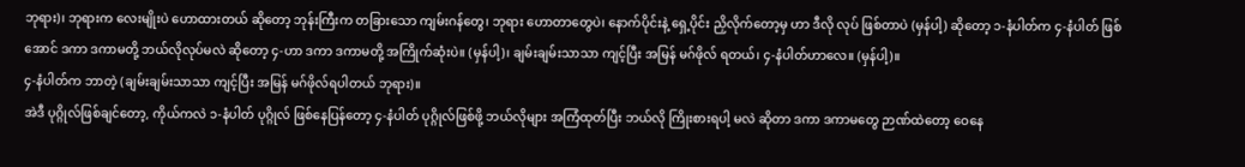ဘုရား)၊ ဘုရားက လေးမျိုးပဲ ဟောထားတယ် ဆိုတော့ ဘုန်းကြီးက တခြားသော ကျမ်းဂန်တွေ၊ ဘုရား ဟောတာတွေပဲ၊ နောက်ပိုင်းနဲ့ ရှေ့ပိုင်း ညှိလိုက်တော့မှ ဟာ ဒီလို လုပ် ဖြစ်တာပဲ (မှန်ပါ့) ဆိုတော့ ၁-နံပါတ်က ၄-နံပါတ် ဖြစ်အောင် ဒကာ ဒကာမတို့ ဘယ်လိုလုပ်မလဲ ဆိုတော့ ၄-ဟာ ဒကာ ဒကာမတို့ အကြိုက်ဆုံးပဲ။ (မှန်ပါ့)၊ ချမ်းချမ်းသာသာ ကျင့်ပြီး အမြန် မဂ်ဖိုလ် ရတယ်၊ ၄-နံပါတ်ဟာလေ။ (မှန်ပါ့)။
၄-နံပါတ်က ဘာတဲ့ (ချမ်းချမ်းသာသာ ကျင့်ပြီး အမြန် မဂ်ဖိုလ်ရပါတယ် ဘုရား)။
အဲဒီ ပုဂ္ဂိုလ်ဖြစ်ချင်တော့, ကိုယ်ကလဲ ၁-နံပါတ် ပုဂ္ဂိုလ် ဖြစ်နေပြန်တော့ ၄-နံပါတ် ပုဂ္ဂိုလ်ဖြစ်ဖို့ ဘယ်လိုများ အကြံထုတ်ပြီး ဘယ်လို ကြိုးစားရပါ့ မလဲ ဆိုတာ ဒကာ ဒကာမတွေ ဉာဏ်ထဲတော့ ဝေနေ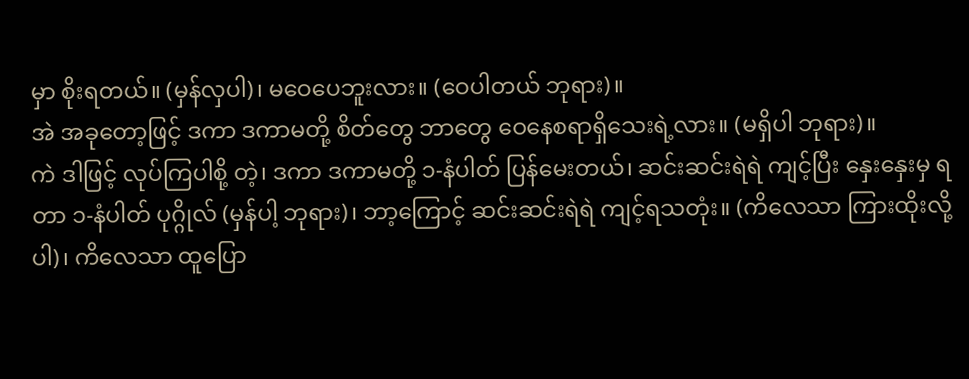မှာ စိုးရတယ်။ (မှန်လှပါ)၊ မဝေပေဘူးလား။ (ဝေပါတယ် ဘုရား)။
အဲ အခုတော့ဖြင့် ဒကာ ဒကာမတို့ စိတ်တွေ ဘာတွေ ဝေနေစရာရှိသေးရဲ့လား။ (မရှိပါ ဘုရား)။
ကဲ ဒါဖြင့် လုပ်ကြပါစို့ တဲ့၊ ဒကာ ဒကာမတို့ ၁-နံပါတ် ပြန်မေးတယ်၊ ဆင်းဆင်းရဲရဲ ကျင့်ပြီး နှေးနှေးမှ ရတာ ၁-နံပါတ် ပုဂ္ဂိုလ် (မှန်ပါ့ ဘုရား)၊ ဘာ့ကြောင့် ဆင်းဆင်းရဲရဲ ကျင့်ရသတုံး။ (ကိလေသာ ကြားထိုးလို့ပါ)၊ ကိလေသာ ထူပြော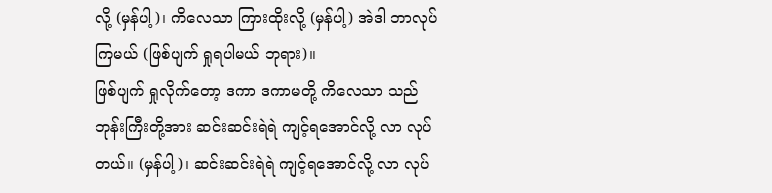လို့ (မှန်ပါ့)၊ ကိလေသာ ကြားထိုးလို့ (မှန်ပါ့) အဲဒါ ဘာလုပ်ကြမယ် (ဖြစ်ပျက် ရှုရပါမယ် ဘုရား)။
ဖြစ်ပျက် ရှုလိုက်တော့ ဒကာ ဒကာမတို့ ကိလေသာ သည် ဘုန်းကြီးတို့အား ဆင်းဆင်းရဲရဲ ကျင့်ရအောင်လို့ လာ လုပ်တယ်။ (မှန်ပါ့)၊ ဆင်းဆင်းရဲရဲ ကျင့်ရအောင်လို့ လာ လုပ်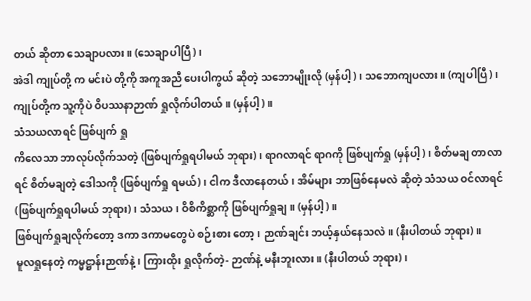တယ် ဆိုတာ သေချာပလား။ (သေချာပါပြီ)၊
အဲဒါ ကျုပ်တို့ က မင်းပဲ တို့ကို အကူအညီ ပေးပါကွယ် ဆိုတဲ့ သဘောမျိုးလို (မှန်ပါ့)၊ သဘောကျပလား။ (ကျပါပြီ)၊ ကျုပ်တို့က သူ့ကိုပဲ ဝိပဿနာဉာဏ် ရှုလိုက်ပါတယ်။ (မှန်ပါ့)။
သံသယလာရင် ဖြစ်ပျက် ရှု
ကိလေသာ ဘာလုပ်လိုက်သတဲ့ (ဖြစ်ပျက်ရှုရပါမယ် ဘုရား)၊ ရာဂလာရင် ရာဂကို ဖြစ်ပျက်ရှု (မှန်ပါ့)၊ စိတ်မချ တာလာရင် စိတ်မချတဲ့ ဒေါသကို (ဖြစ်ပျက်ရှု ရမယ်)၊ ငါက ဒီလာနေတယ်၊ အိမ်များ ဘာဖြစ်နေမလဲ ဆိုတဲ့ သံသယ ဝင်လာရင် (ဖြစ်ပျက်ရှုရပါမယ် ဘုရား)၊ သံသယ ၊ ဝိစိကိစ္ဆာကို ဖြစ်ပျက်ရှုချ။ (မှန်ပါ့)။
ဖြစ်ပျက်ရှုချလိုက်တော့ ဒကာ ဒကာမတွေပဲ စဉ်းစား တော့၊ ဉာဏ်ချင်း ဘယ့်နှယ်နေသလဲ။ (နီးပါတယ် ဘုရား)။
မူလရှုနေတဲ့ ကမ္မဋ္ဌာန်းဉာဏ်နဲ့၊ ကြားထိုး ရှုလိုက်တဲ့- ဉာဏ်နဲ့ မနီးဘူးလား။ (နီးပါတယ် ဘုရား)၊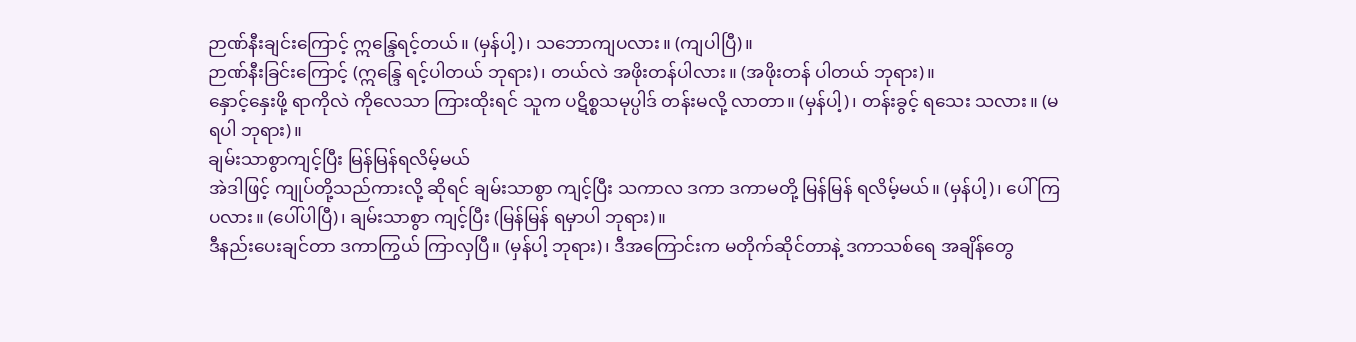ဉာဏ်နီးချင်းကြောင့် ဣန္ဒြေရင့်တယ်။ (မှန်ပါ့)၊ သဘောကျပလား။ (ကျပါပြီ)။
ဉာဏ်နီးခြင်းကြောင့် (ဣန္ဒြေ ရင့်ပါတယ် ဘုရား)၊ တယ်လဲ အဖိုးတန်ပါလား။ (အဖိုးတန် ပါတယ် ဘုရား)။
နှောင့်နှေးဖို့ ရာကိုလဲ ကိုလေသာ ကြားထိုးရင် သူက ပဋိစ္စသမုပ္ပါဒ် တန်းမလို့ လာတာ။ (မှန်ပါ့)၊ တန်းခွင့် ရသေး သလား။ (မရပါ ဘုရား)။
ချမ်းသာစွာကျင့်ပြီး မြန်မြန်ရလိမ့်မယ်
အဲဒါဖြင့် ကျုပ်တို့သည်ကားလို့ ဆိုရင် ချမ်းသာစွာ ကျင့်ပြီး သကာလ ဒကာ ဒကာမတို့ မြန်မြန် ရလိမ့်မယ်။ (မှန်ပါ့)၊ ပေါ်ကြပလား။ (ပေါ်ပါပြီ)၊ ချမ်းသာစွာ ကျင့်ပြီး (မြန်မြန် ရမှာပါ ဘုရား)။
ဒီနည်းပေးချင်တာ ဒကာကြွယ် ကြာလှပြီ။ (မှန်ပါ့ ဘုရား)၊ ဒီအကြောင်းက မတိုက်ဆိုင်တာနဲ့ ဒကာသစ်ရေ အချိန်တွေ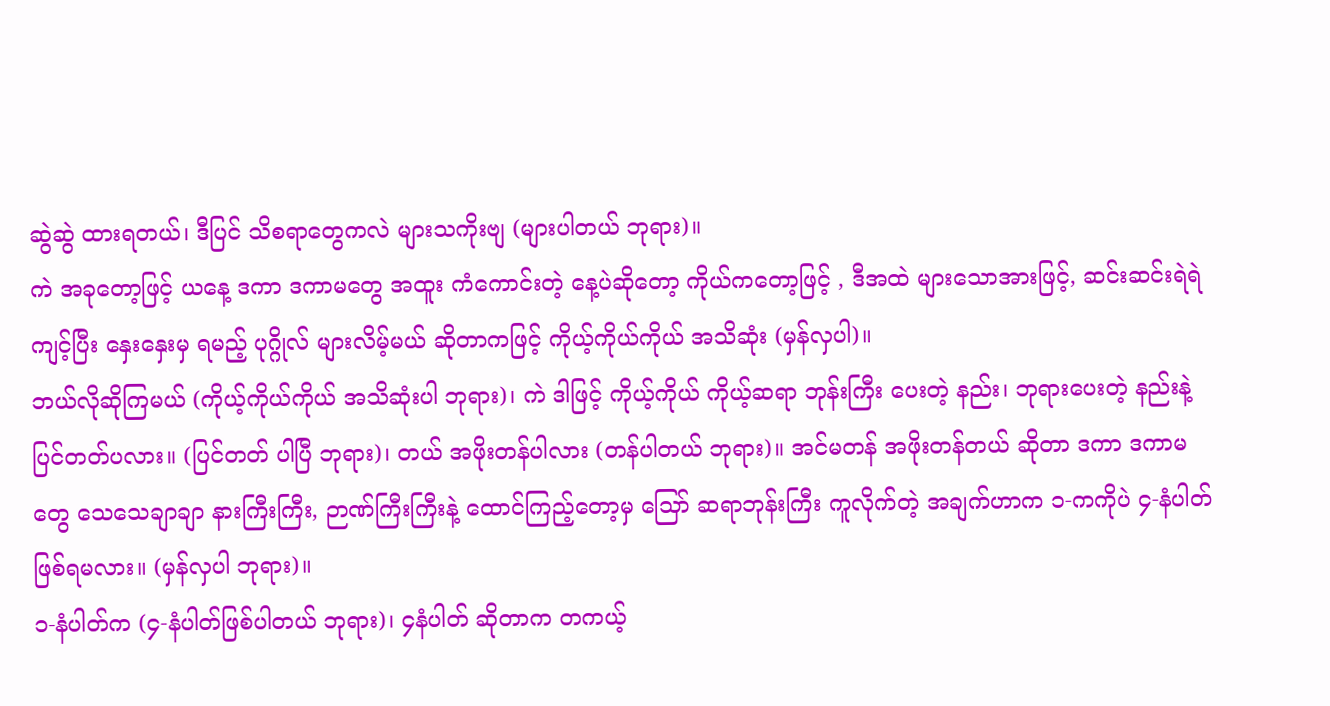ဆွဲဆွဲ ထားရတယ်၊ ဒီပြင် သိစရာတွေကလဲ များသကိုးဗျ (များပါတယ် ဘုရား)။
ကဲ အခုတော့ဖြင့် ယနေ့ ဒကာ ဒကာမတွေ အထူး ကံကောင်းတဲ့ နေ့ပဲဆိုတော့ ကိုယ်ကတော့ဖြင့် , ဒီအထဲ များသောအားဖြင့်, ဆင်းဆင်းရဲရဲ ကျင့်ပြီး နှေးနှေးမှ ရမည့် ပုဂ္ဂိုလ် များလိမ့်မယ် ဆိုတာကဖြင့် ကိုယ့်ကိုယ်ကိုယ် အသိဆုံး (မှန်လှပါ)။
ဘယ်လိုဆိုကြမယ် (ကိုယ့်ကိုယ်ကိုယ် အသိဆုံးပါ ဘုရား)၊ ကဲ ဒါဖြင့် ကိုယ့်ကိုယ် ကိုယ့်ဆရာ ဘုန်းကြီး ပေးတဲ့ နည်း၊ ဘုရားပေးတဲ့ နည်းနဲ့ ပြင်တတ်ပလား။ (ပြင်တတ် ပါပြီ ဘုရား)၊ တယ် အဖိုးတန်ပါလား (တန်ပါတယ် ဘုရား)။ အင်မတန် အဖိုးတန်တယ် ဆိုတာ ဒကာ ဒကာမတွေ သေသေချာချာ နားကြီးကြီး, ဉာဏ်ကြီးကြီးနဲ့ ထောင်ကြည့်တော့မှ သြော် ဆရာဘုန်းကြီး ကူလိုက်တဲ့ အချက်ဟာက ၁-ကကိုပဲ ၄-နံပါတ် ဖြစ်ရမလား။ (မှန်လှပါ ဘုရား)။
၁-နံပါတ်က (၄-နံပါတ်ဖြစ်ပါတယ် ဘုရား)၊ ၄နံပါတ် ဆိုတာက တကယ့်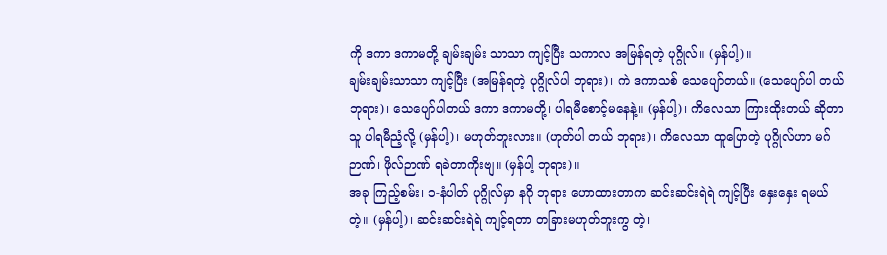ကို ဒကာ ဒကာမတို့ ချမ်းချမ်း သာသာ ကျင့်ပြီး သကာလ အမြန်ရတဲ့ ပုဂ္ဂိုလ်။ (မှန်ပါ့)။
ချမ်းချမ်းသာသာ ကျင့်ပြီး (အမြန်ရတဲ့ ပုဂ္ဂိုလ်ပါ ဘုရား)၊ ကဲ ဒကာသစ် သေပျော်တယ်။ (သေပျော်ပါ တယ် ဘုရား)၊ သေပျော်ပါတယ် ဒကာ ဒကာမတို့၊ ပါရမီစောင့်မနေနဲ့။ (မှန်ပါ့)၊ ကိလေသာ ကြားထိုးတယ် ဆိုတာ သူ ပါရမီညံ့လို့ (မှန်ပါ့)၊ မဟုတ်ဘူးလား။ (ဟုတ်ပါ တယ် ဘုရား)၊ ကိလေသာ ထူပြောတဲ့ ပုဂ္ဂိုလ်ဟာ မဂ်ဉာဏ်၊ ဖိုလ်ဉာဏ် ရခဲတာကိုးဗျ။ (မှန်ပါ့ ဘုရား)။
အခု ကြည့်စမ်း၊ ၁-နံပါတ် ပုဂ္ဂိုလ်မှာ နဂို ဘုရား ဟောထားတာက ဆင်းဆင်းရဲရဲ ကျင့်ပြီး နှေးနှေး ရမယ်တဲ့။ (မှန်ပါ့)၊ ဆင်းဆင်းရဲရဲ ကျင့်ရတာ တခြားမဟုတ်ဘူးကွ တဲ့၊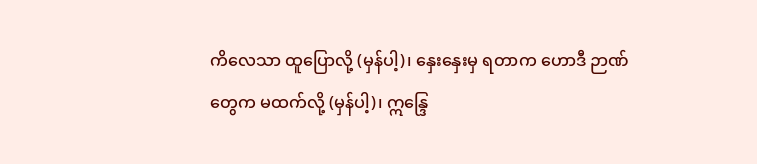ကိလေသာ ထူပြောလို့ (မှန်ပါ့)၊ နှေးနှေးမှ ရတာက ဟောဒီ ဉာဏ်တွေက မထက်လို့ (မှန်ပါ့)၊ ဣန္ဒြေ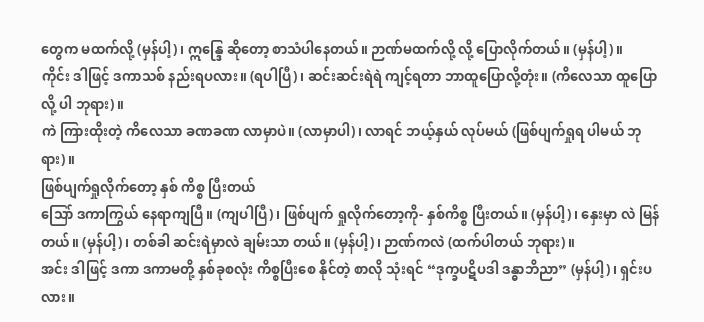တွေက မထက်လို့ (မှန်ပါ့)၊ ဣန္ဒြေ ဆိုတော့ စာသံပါနေတယ်။ ဉာဏ်မထက်လို့ လို့ ပြောလိုက်တယ်။ (မှန်ပါ့)။
ကိုင်း ဒါဖြင့် ဒကာသစ် နည်းရပလား။ (ရပါပြီ)၊ ဆင်းဆင်းရဲရဲ ကျင့်ရတာ ဘာထူပြောလို့တုံး။ (ကိလေသာ ထူပြောလို့ ပါ ဘုရား)။
ကဲ ကြားထိုးတဲ့ ကိလေသာ ခဏခဏ လာမှာပဲ။ (လာမှာပါ)၊ လာရင် ဘယ့်နှယ် လုပ်မယ် (ဖြစ်ပျက်ရှုရ ပါမယ် ဘုရား)။
ဖြစ်ပျက်ရှုလိုက်တော့ နှစ် ကိစ္စ ပြီးတယ်
သြော် ဒကာကြွယ် နေရာကျပြီ။ (ကျပါပြီ)၊ ဖြစ်ပျက် ရှုလိုက်တော့ကို- နှစ်ကိစ္စ ပြီးတယ်။ (မှန်ပါ့)၊ နှေးမှာ လဲ မြန်တယ်။ (မှန်ပါ့)၊ တစ်ခါ ဆင်းရဲမှာလဲ ချမ်းသာ တယ်။ (မှန်ပါ့)၊ ဉာဏ်ကလဲ (ထက်ပါတယ် ဘုရား)။
အင်း ဒါဖြင့် ဒကာ ဒကာမတို့ နှစ်ခုစလုံး ကိစ္စပြီးစေ နိုင်တဲ့ စာလို သုံးရင် “ဒုက္ခပဋိပဒါ ဒန္ဓာဘိညာ” (မှန်ပါ့)၊ ရှင်းပလား။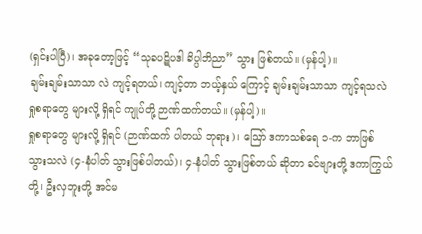(ရှင်းပါပြီ)၊ အခုတော့ဖြင့် “သုခပဋိပဒါ ခိပ္ပါဘိညာ” သွား ဖြစ်တယ်။ (မှန်ပါ့)။
ချမ်းချမ်းသာသာ လဲ ကျင့်ရတယ်၊ ကျင့်တာ ဘယ့်နှယ် ကြောင့် ချမ်းချမ်းသာသာ ကျင့်ရသလဲ ရှုစရာတွေ များလို့ ရှိရင် ကျုပ်တို့ ဉာဏ်ထက်တယ်။ (မှန်ပါ့)။
ရှုစရာတွေ များလို့ ရှိရင် (ဉာဏ်ထက် ပါတယ် ဘုရား)၊ ဪ ဒကာသစ်ရေ ၁-က ဘာဖြစ် သွားသလဲ (၄-နံပါတ် သွားဖြစ်ပါတယ်)၊ ၄-နံပါတ် သွားဖြစ်တယ် ဆိုတာ ခင်ဗျားတို့ ဒကာကြွယ်တို့၊ ဦးလှဘူးတို့ အင်မ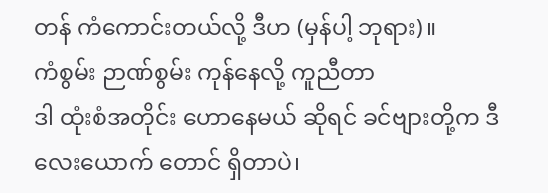တန် ကံကောင်းတယ်လို့ ဒီဟ (မှန်ပါ့ ဘုရား)။
ကံစွမ်း ဉာဏ်စွမ်း ကုန်နေလို့ ကူညီတာ
ဒါ ထုံးစံအတိုင်း ဟောနေမယ် ဆိုရင် ခင်ဗျားတို့က ဒီ လေးယောက် တောင် ရှိတာပဲ၊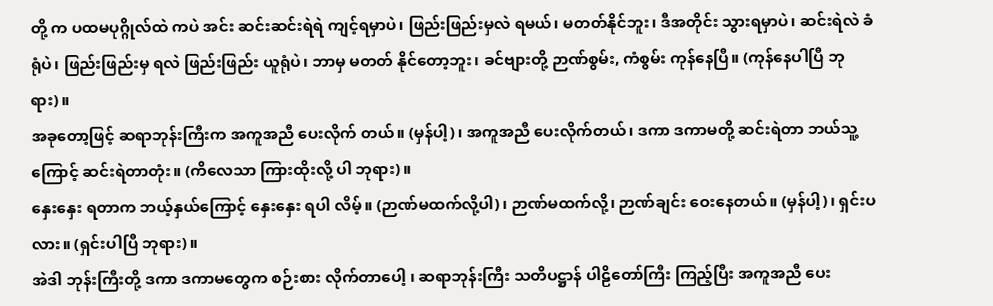တို့ က ပထမပုဂ္ဂိုလ်ထဲ ကပဲ အင်း ဆင်းဆင်းရဲရဲ ကျင့်ရမှာပဲ၊ ဖြည်းဖြည်းမှလဲ ရမယ်၊ မတတ်နိုင်ဘူး၊ ဒီအတိုင်း သွားရမှာပဲ၊ ဆင်းရဲလဲ ခံရုံပဲ၊ ဖြည်းဖြည်းမှ ရလဲ ဖြည်းဖြည်း ယူရုံပဲ၊ ဘာမှ မတတ် နိုင်တော့ဘူး၊ ခင်ဗျားတို့ ဉာဏ်စွမ်း, ကံစွမ်း ကုန်နေပြီ။ (ကုန်နေပါပြီ ဘုရား)။
အခုတော့ဖြင့် ဆရာဘုန်းကြီးက အကူအညီ ပေးလိုက် တယ်။ (မှန်ပါ့)၊ အကူအညီ ပေးလိုက်တယ်၊ ဒကာ ဒကာမတို့ ဆင်းရဲတာ ဘယ်သူ့ကြောင့် ဆင်းရဲတာတုံး။ (ကိလေသာ ကြားထိုးလို့ ပါ ဘုရား)။
နှေးနှေး ရတာက ဘယ့်နှယ်ကြောင့် နှေးနှေး ရပါ လိမ့်။ (ဉာဏ်မထက်လို့ပါ)၊ ဉာဏ်မထက်လို့၊ ဉာဏ်ချင်း ဝေးနေတယ်။ (မှန်ပါ့)၊ ရှင်းပလား။ (ရှင်းပါပြီ ဘုရား)။
အဲဒါ ဘုန်းကြီးတို့ ဒကာ ဒကာမတွေက စဉ်းစား လိုက်တာပေါ့ ၊ ဆရာဘုန်းကြီး သတိပဋ္ဌာန် ပါဠိတော်ကြီး ကြည့်ပြီး အကူအညီ ပေး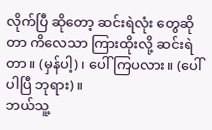လိုက်ပြီ ဆိုတော့ ဆင်းရဲလုံး တွေဆိုတာ ကိလေသာ ကြားထိုးလို့ ဆင်းရဲတာ။ (မှန်ပါ့)၊ ပေါ်ကြပလား။ (ပေါ်ပါပြီ ဘုရား)။
ဘယ်သူ့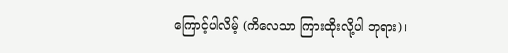ကြောင့်ပါလိမ့် (ကိလေသာ ကြားထိုးလို့ပါ ဘုရား)၊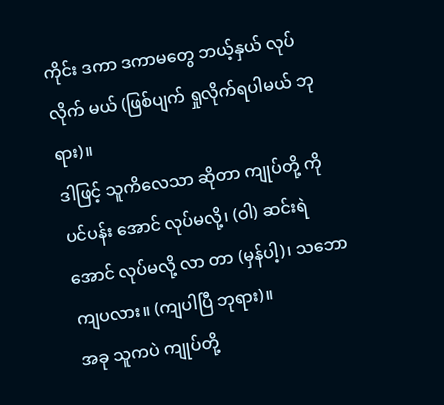ကိုင်း ဒကာ ဒကာမတွေ ဘယ့်နှယ် လုပ်လိုက် မယ် (ဖြစ်ပျက် ရှုလိုက်ရပါမယ် ဘုရား)။
ဒါဖြင့် သူကိလေသာ ဆိုတာ ကျုပ်တို့ ကို ပင်ပန်း အောင် လုပ်မလို့၊ (ဝါ) ဆင်းရဲအောင် လုပ်မလို့ လာ တာ (မှန်ပါ့)၊ သဘောကျပလား။ (ကျပါပြီ ဘုရား)။
အခု သူကပဲ ကျုပ်တို့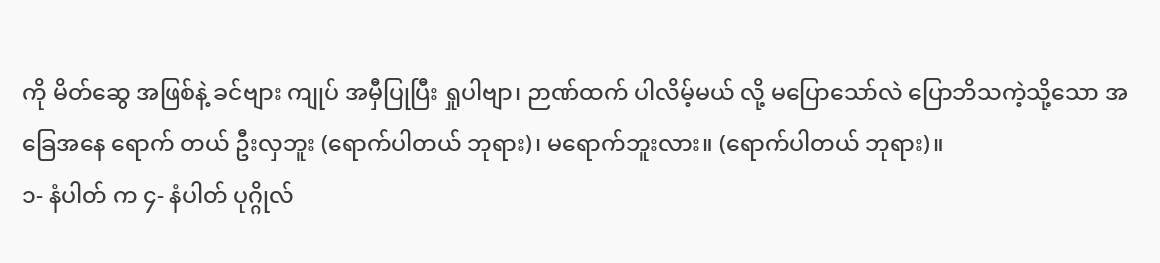ကို မိတ်ဆွေ အဖြစ်နဲ့ ခင်ဗျား ကျုပ် အမှီပြုပြီး ရှုပါဗျာ၊ ဉာဏ်ထက် ပါလိမ့်မယ် လို့ မပြောသော်လဲ ပြောဘိသကဲ့သို့သော အခြေအနေ ရောက် တယ် ဦးလှဘူး (ရောက်ပါတယ် ဘုရား)၊ မရောက်ဘူးလား။ (ရောက်ပါတယ် ဘုရား)။
၁- နံပါတ် က ၄- နံပါတ် ပုဂ္ဂိုလ်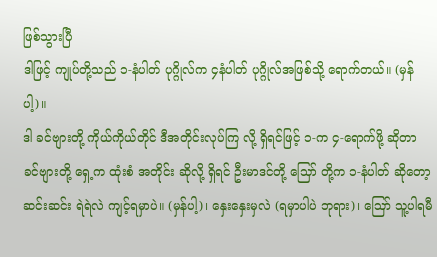ဖြစ်သွားပြီ
ဒါဖြင့် ကျုပ်တို့သည် ၁-နံပါတ် ပုဂ္ဂိုလ်က ၄နံပါတ် ပုဂ္ဂိုလ်အဖြစ်သို့ ရောက်တယ်။ (မှန်ပါ့)။
ဒါ ခင်ဗျားတို့ ကိုယ်ကိုယ်တိုင် ဒီအတိုင်းလုပ်ကြ လို့ ရှိရင်ဖြင့် ၁-က ၄-ရောက်ဖို့ ဆိုတာ ခင်ဗျားတို့ ရှေ့က ထုံးစံ အတိုင်း ဆိုလို့ ရှိရင် ဦးမာဒင်တို့ သြော် တို့က ၁-နံပါတ် ဆိုတော့ ဆင်းဆင်း ရဲရဲလဲ ကျင့်ရမှာပဲ။ (မှန်ပါ့)၊ နှေးနှေးမှလဲ (ရမှာပါပဲ ဘုရား)၊ ဪ သူ့ပါရမီ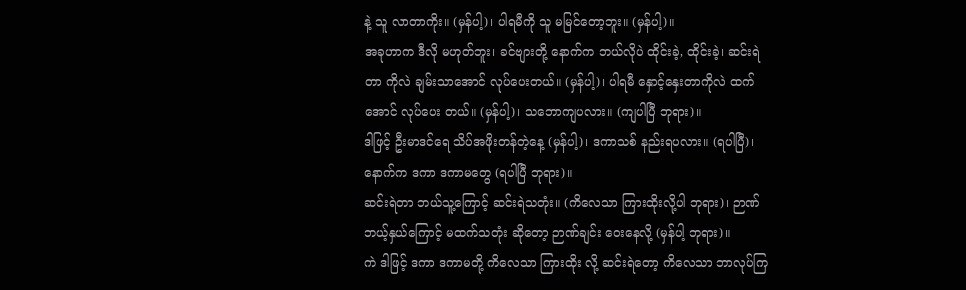နဲ့ သူ လာတာကိုး။ (မှန်ပါ့)၊ ပါရမီကို သူ မမြင်တော့ဘူး။ (မှန်ပါ့)။
အခုဟာက ဒီလို မဟုတ်ဘူး၊ ခင်ဗျားတို့ နောက်က ဘယ်လိုပဲ ထိုင်းခဲ့, ထိုင်းခဲ့၊ ဆင်းရဲတာ ကိုလဲ ချမ်းသာအောင် လုပ်ပေးတယ်။ (မှန်ပါ့)၊ ပါရမီ နှောင့်နှေးတာကိုလဲ ထက်အောင် လုပ်ပေး တယ်။ (မှန်ပါ့)၊ သဘောကျပလား။ (ကျပါပြီ ဘုရား)။
ဒါဖြင့် ဦးမာဒင်ရေ သိပ်အဖိုးတန်တဲ့နေ့ (မှန်ပါ့)၊ ဒကာသစ် နည်းရပလား။ (ရပါပြီ)၊ နောက်က ဒကာ ဒကာမတွေ (ရပါပြီ ဘုရား)။
ဆင်းရဲတာ ဘယ်သူ့ကြောင့် ဆင်းရဲသတုံး။ (ကိလေသာ ကြားထိုးလို့ပါ ဘုရား)၊ ဉာဏ် ဘယ့်နှယ်ကြောင့် မထက်သတုံး ဆိုတော့ ဉာဏ်ချင်း ဝေးနေလို့ (မှန်ပါ့ ဘုရား)။
ကဲ ဒါဖြင့် ဒကာ ဒကာမတို့ ကိလေသာ ကြားထိုး လို့ ဆင်းရဲတော့ ကိလေသာ ဘာလုပ်ကြ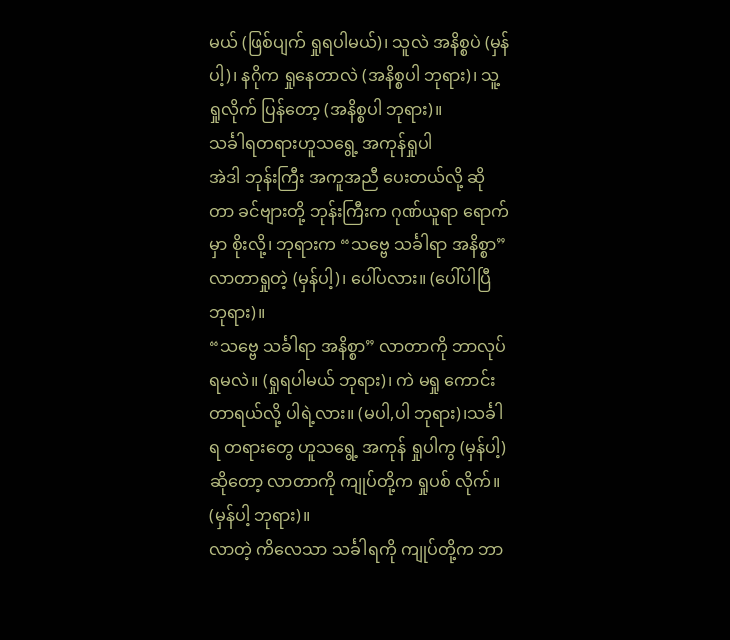မယ် (ဖြစ်ပျက် ရှုရပါမယ်)၊ သူလဲ အနိစ္စပဲ (မှန်ပါ့)၊ နဂိုက ရှုနေတာလဲ (အနိစ္စပါ ဘုရား)၊ သူ့ ရှုလိုက် ပြန်တော့ (အနိစ္စပါ ဘုရား)။
သင်္ခါရတရားဟူသရွေ့ အကုန်ရှုပါ
အဲဒါ ဘုန်းကြီး အကူအညီ ပေးတယ်လို့ ဆိုတာ ခင်ဗျားတို့ ဘုန်းကြီးက ဂုဏ်ယူရာ ရောက်မှာ စိုးလို့၊ ဘုရားက “သဗ္ဗေ သင်္ခါရာ အနိစ္စာ” လာတာရှုတဲ့ (မှန်ပါ့)၊ ပေါ်ပလား။ (ပေါ်ပါပြီ ဘုရား)။
“သဗ္ဗေ သင်္ခါရာ အနိစ္စာ” လာတာကို ဘာလုပ်ရမလဲ။ (ရှုရပါမယ် ဘုရား)၊ ကဲ မရှု ကောင်းတာရယ်လို့ ပါရဲ့လား။ (မပါ,ပါ ဘုရား)၊သင်္ခါရ တရားတွေ ဟူသရွေ့ အကုန် ရှုပါကွ (မှန်ပါ့) ဆိုတော့ လာတာကို ကျုပ်တို့က ရှုပစ် လိုက်။ (မှန်ပါ့ ဘုရား)။
လာတဲ့ ကိလေသာ သင်္ခါရကို ကျုပ်တို့က ဘာ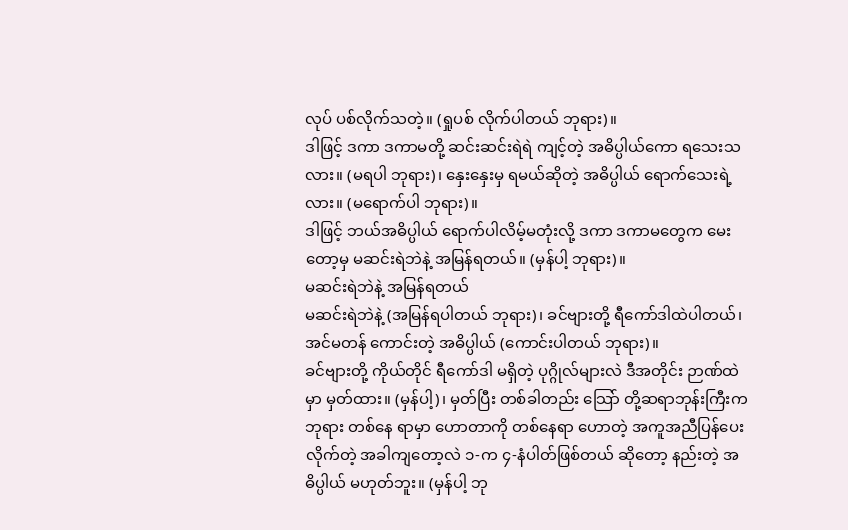လုပ် ပစ်လိုက်သတဲ့။ (ရှုပစ် လိုက်ပါတယ် ဘုရား)။
ဒါဖြင့် ဒကာ ဒကာမတို့ ဆင်းဆင်းရဲရဲ ကျင့်တဲ့ အဓိပ္ပါယ်ကော ရသေးသလား။ (မရပါ ဘုရား)၊ နှေးနှေးမှ ရမယ်ဆိုတဲ့ အဓိပ္ပါယ် ရောက်သေးရဲ့လား။ (မရောက်ပါ ဘုရား)။
ဒါဖြင့် ဘယ်အဓိပ္ပါယ် ရောက်ပါလိမ့်မတုံးလို့ ဒကာ ဒကာမတွေက မေးတော့မှ မဆင်းရဲဘဲနဲ့ အမြန်ရတယ်။ (မှန်ပါ့ ဘုရား)။
မဆင်းရဲဘဲနဲ့ အမြန်ရတယ်
မဆင်းရဲဘဲနဲ့ (အမြန်ရပါတယ် ဘုရား)၊ ခင်ဗျားတို့ ရီကော်ဒါထဲပါတယ်၊ အင်မတန် ကောင်းတဲ့ အဓိပ္ပါယ် (ကောင်းပါတယ် ဘုရား)။
ခင်ဗျားတို့ ကိုယ်တိုင် ရီကော်ဒါ မရှိတဲ့ ပုဂ္ဂိုလ်များလဲ ဒီအတိုင်း ဉာဏ်ထဲမှာ မှတ်ထား။ (မှန်ပါ့)၊ မှတ်ပြီး တစ်ခါတည်း သြော် တို့ဆရာဘုန်းကြီးက ဘုရား တစ်နေ ရာမှာ ဟောတာကို တစ်နေရာ ဟောတဲ့ အကူအညီပြန်ပေး လိုက်တဲ့ အခါကျတော့လဲ ၁-က ၄-နံပါတ်ဖြစ်တယ် ဆိုတော့ နည်းတဲ့ အဓိပ္ပါယ် မဟုတ်ဘူး။ (မှန်ပါ့ ဘု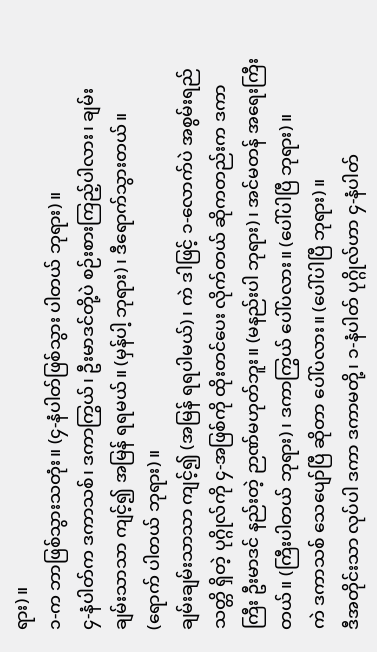ရား)။
၁-က ဘာဖြစ်သွားသတုံး။ (၄-နံပါတ်ဖြစ်သွား ပါတယ် ဘုရား)။
၄-နံပါတ်က ဒကာသစ်၊ ဒကာကြွယ်၊ ဦးမာဒင်တို့ပဲ စဉ်းစားကြည့်ပါလား၊ ချမ်းချမ်းသာသာ ကျင့်၍ အမြန် ရရမယ်။ (မှန်ပါ့ ဘုရား)၊ ဒီရောက်သွားတယ်။ (ရောက် ပါတယ် ဘုရား)။
ချမ်းချမ်းသာသာ ကျင့်၍ (အမြန် ရရပါမယ်)၊ ကဲ ဒါဖြင့် ၁-လောက်ပဲ အစွမ်းရည်သတ္တိ ရှိတဲ့ ပုဂ္ဂိုလ်ကို ၄-အဖြစ်ကို ထိုးတင်ပေး လိုက်တယ် ဆိုကတည်းက ဒကာကြီး ဦးမာဒင် နည်းတဲ့ ဉာဏ်မဟုတ်ဘူး။ (မနည်းပါ ဘုရား)၊ အင်မတန် အရေးကြီးတယ်။ (ကြီးပါတယ် ဘုရား)၊ ဒကာကြွယ် ပေါ်ပလား။ (ပေါ်ပါပြီ ဘုရား)။
ကဲ ဒကာသစ် သေပျော်ပြီ ဆိုတာ ပေါ်ပလား။ (ပေါ်ပါပြီ ဘုရား)။
ဒီအတိုင်းသာ လုပ်ပါ ဒကာ ဒကာမတို့၊ ၁-နံပါတ် ပုဂ္ဂိုလ်ဟာ ၄-နံပါတ်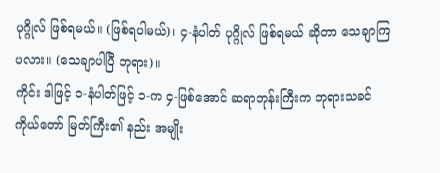ပုဂ္ဂိုလ် ဖြစ်ရမယ်။ (ဖြစ်ရပါမယ်)၊ ၄-နံပါတ် ပုဂ္ဂိုလ် ဖြစ်ရမယ် ဆိုတာ သေချာကြပလား။ (သေချာပါပြီ ဘုရား)။
ကိုင်း ဒါဖြင့် ၁-နံပါတ်ဖြင့် ၁-က ၄-ဖြစ်အောင် ဆရာဘုန်းကြီးက ဘုရားသခင် ကိုယ်တော် မြတ်ကြီး၏ နည်း အမျိုး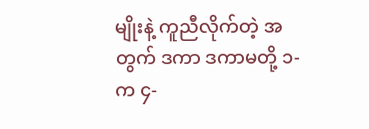မျိုးနဲ့ ကူညီလိုက်တဲ့ အတွက် ဒကာ ဒကာမတို့ ၁-က ၄-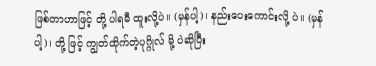ဖြစ်တာဟာဖြင့် တို့ ပါရမီ ထူးလို့ပဲ။ (မှန်ပါ့)၊ နည်းပေးကောင်းလို့ ပဲ။ (မှန်ပါ့)၊ တို့ ဖြင့် ကျွတ်ထိုက်တဲ့ပုဂ္ဂိုလ် မို့ ပဲဆိုပြီး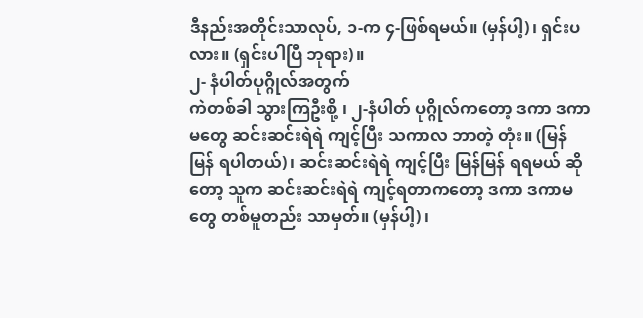ဒီနည်းအတိုင်းသာလုပ်, ၁-က ၄-ဖြစ်ရမယ်။ (မှန်ပါ့)၊ ရှင်းပလား။ (ရှင်းပါပြီ ဘုရား)။
၂- နံပါတ်ပုဂ္ဂိုလ်အတွက်
ကဲတစ်ခါ သွားကြဦးစို့ ၊ ၂-နံပါတ် ပုဂ္ဂိုလ်ကတော့ ဒကာ ဒကာမတွေ ဆင်းဆင်းရဲရဲ ကျင့်ပြီး သကာလ ဘာတဲ့ တုံး။ (မြန်မြန် ရပါတယ်)၊ ဆင်းဆင်းရဲရဲ ကျင့်ပြီး မြန်မြန် ရရမယ် ဆိုတော့ သူက ဆင်းဆင်းရဲရဲ ကျင့်ရတာကတော့ ဒကာ ဒကာမတွေ တစ်မူတည်း သာမှတ်။ (မှန်ပါ့)၊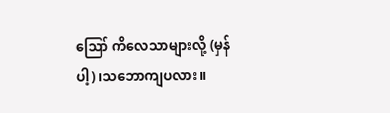ဪ ကိလေသာများလို့ (မှန်ပါ့)၊သဘောကျပလား။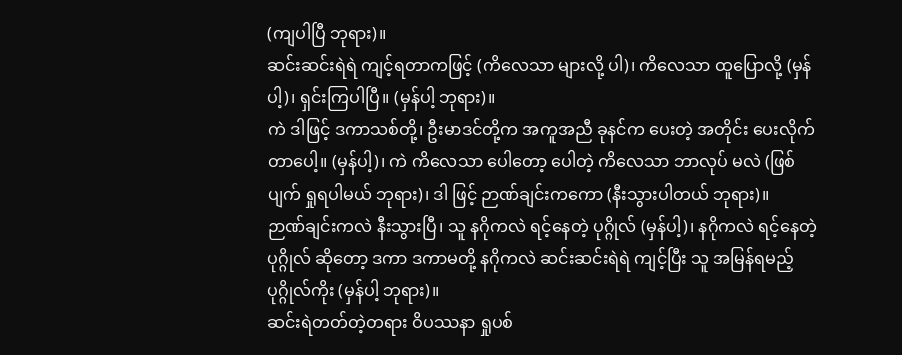(ကျပါပြီ ဘုရား)။
ဆင်းဆင်းရဲရဲ ကျင့်ရတာကဖြင့် (ကိလေသာ များလို့ ပါ)၊ ကိလေသာ ထူပြောလို့ (မှန်ပါ့)၊ ရှင်းကြပါပြီ။ (မှန်ပါ့ ဘုရား)။
ကဲ ဒါဖြင့် ဒကာသစ်တို့၊ ဦးမာဒင်တို့က အကူအညီ ခုနင်က ပေးတဲ့ အတိုင်း ပေးလိုက်တာပေါ့။ (မှန်ပါ့)၊ ကဲ ကိလေသာ ပေါတော့ ပေါတဲ့ ကိလေသာ ဘာလုပ် မလဲ (ဖြစ်ပျက် ရှုရပါမယ် ဘုရား)၊ ဒါ ဖြင့် ဉာဏ်ချင်းကကော (နီးသွားပါတယ် ဘုရား)။
ဉာဏ်ချင်းကလဲ နီးသွားပြီ၊ သူ နဂိုကလဲ ရင့်နေတဲ့ ပုဂ္ဂိုလ် (မှန်ပါ့)၊ နဂိုကလဲ ရင့်နေတဲ့ ပုဂ္ဂိုလ် ဆိုတော့ ဒကာ ဒကာမတို့ နဂိုကလဲ ဆင်းဆင်းရဲရဲ ကျင့်ပြီး သူ အမြန်ရမည့် ပုဂ္ဂိုလ်ကိုး (မှန်ပါ့ ဘုရား)။
ဆင်းရဲတတ်တဲ့တရား ဝိပဿနာ ရှုပစ်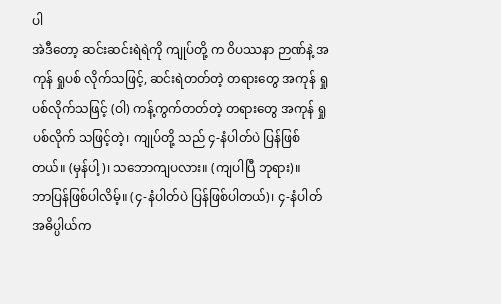ပါ
အဲဒီတော့ ဆင်းဆင်းရဲရဲကို ကျုပ်တို့ က ဝိပဿနာ ဉာဏ်နဲ့ အကုန် ရှုပစ် လိုက်သဖြင့်, ဆင်းရဲတတ်တဲ့ တရားတွေ အကုန် ရှုပစ်လိုက်သဖြင့် (ဝါ) ကန့်ကွက်တတ်တဲ့ တရားတွေ အကုန် ရှုပစ်လိုက် သဖြင့်တဲ့၊ ကျုပ်တို့ သည် ၄-နံပါတ်ပဲ ပြန်ဖြစ်တယ်။ (မှန်ပါ့)၊ သဘောကျပလား။ (ကျပါပြီ ဘုရား)။
ဘာပြန်ဖြစ်ပါလိမ့်။ (၄-နံပါတ်ပဲ ပြန်ဖြစ်ပါတယ်)၊ ၄-နံပါတ် အဓိပ္ပါယ်က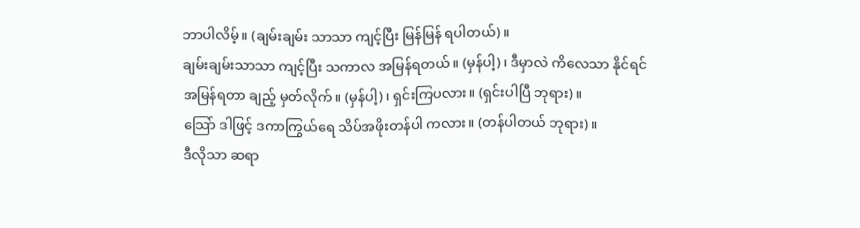ဘာပါလိမ့်။ (ချမ်းချမ်း သာသာ ကျင့်ပြီး မြန်မြန် ရပါတယ်)။
ချမ်းချမ်းသာသာ ကျင့်ပြီး သကာလ အမြန်ရတယ်။ (မှန်ပါ့)၊ ဒီမှာလဲ ကိလေသာ နိုင်ရင် အမြန်ရတာ ချည့် မှတ်လိုက်။ (မှန်ပါ့)၊ ရှင်းကြပလား။ (ရှင်းပါပြီ ဘုရား)။
သြော် ဒါဖြင့် ဒကာကြွယ်ရေ သိပ်အဖိုးတန်ပါ ကလား။ (တန်ပါတယ် ဘုရား)။
ဒီလိုသာ ဆရာ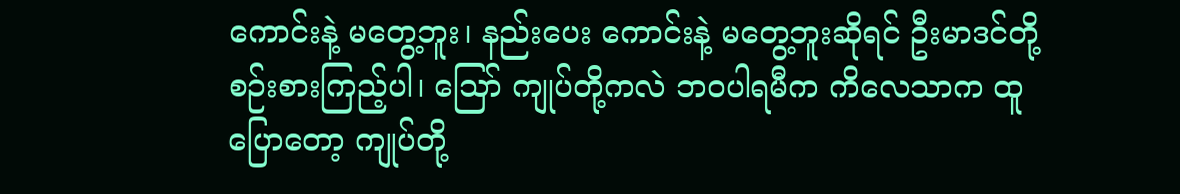ကောင်းနဲ့ မတွေ့ဘူး၊ နည်းပေး ကောင်းနဲ့ မတွေ့ဘူးဆိုရင် ဦးမာဒင်တို့ စဉ်းစားကြည့်ပါ၊ သြော် ကျုပ်တို့ကလဲ ဘဝပါရမီက ကိလေသာက ထူပြောတော့ ကျုပ်တို့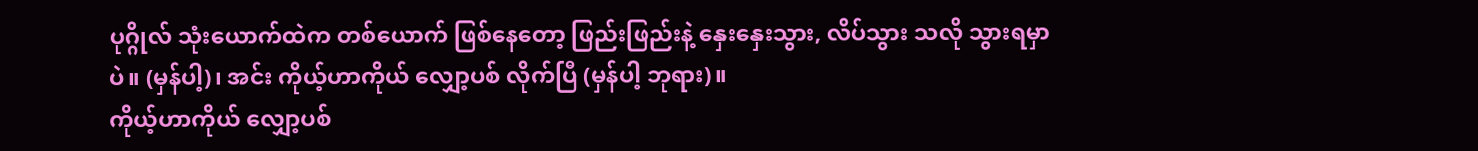ပုဂ္ဂိုလ် သုံးယောက်ထဲက တစ်ယောက် ဖြစ်နေတော့ ဖြည်းဖြည်းနဲ့ နှေးနှေးသွား, လိပ်သွား သလို သွားရမှာပဲ။ (မှန်ပါ့)၊ အင်း ကိုယ့်ဟာကိုယ် လျှော့ပစ် လိုက်ပြီ (မှန်ပါ့ ဘုရား)။
ကိုယ့်ဟာကိုယ် လျှော့ပစ်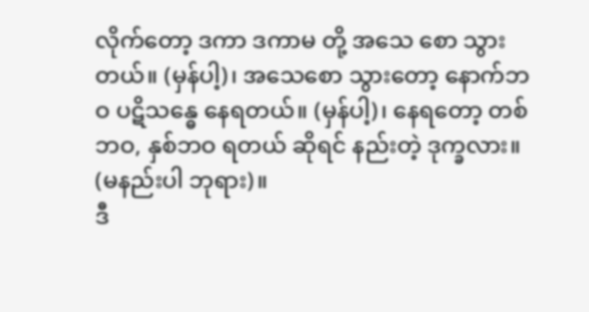လိုက်တော့ ဒကာ ဒကာမ တို့ အသေ စော သွားတယ်။ (မှန်ပါ့)၊ အသေစော သွားတော့ နောက်ဘဝ ပဋိသန္ဓေ နေရတယ်။ (မှန်ပါ့)၊ နေရတော့ တစ်ဘဝ, နှစ်ဘဝ ရတယ် ဆိုရင် နည်းတဲ့ ဒုက္ခလား။ (မနည်းပါ ဘုရား)။
ဒီ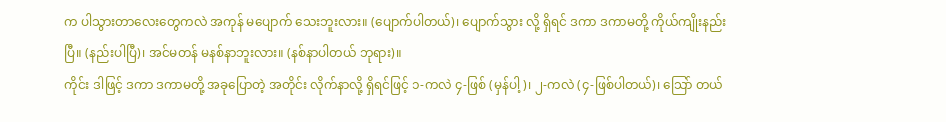က ပါသွားတာလေးတွေကလဲ အကုန် မပျောက် သေးဘူးလား။ (ပျောက်ပါတယ်)၊ ပျောက်သွား လို့ ရှိရင် ဒကာ ဒကာမတို့ ကိုယ်ကျိုးနည်းပြီ။ (နည်းပါပြီ)၊ အင်မတန် မနစ်နာဘူးလား။ (နစ်နာပါတယ် ဘုရား)။
ကိုင်း ဒါဖြင့် ဒကာ ဒကာမတို့ အခုပြောတဲ့ အတိုင်း လိုက်နာလို့ ရှိရင်ဖြင့် ၁-ကလဲ ၄-ဖြစ် (မှန်ပါ့)၊ ၂-ကလဲ (၄-ဖြစ်ပါတယ်)၊ သြော် တယ်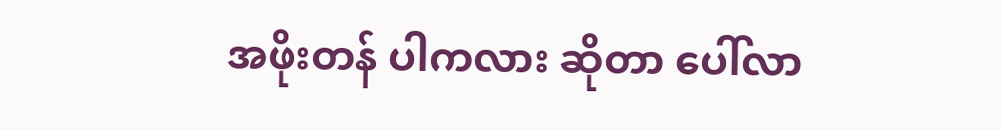အဖိုးတန် ပါကလား ဆိုတာ ပေါ်လာ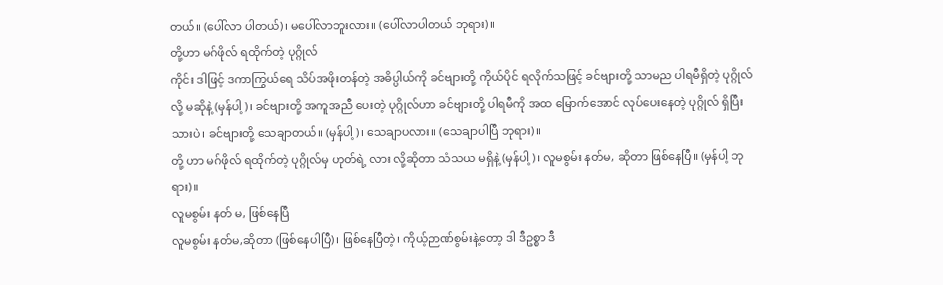တယ်။ (ပေါ်လာ ပါတယ်)၊ မပေါ်လာဘူးလား။ (ပေါ်လာပါတယ် ဘုရား)။
တို့ဟာ မဂ်ဖိုလ် ရထိုက်တဲ့ ပုဂ္ဂိုလ်
ကိုင်း ဒါဖြင့် ဒကာကြွယ်ရေ သိပ်အဖိုးတန်တဲ့ အဓိပ္ပါယ်ကို ခင်ဗျားတို့ ကိုယ်ပိုင် ရလိုက်သဖြင့် ခင်ဗျားတို့ သာမည ပါရမီရှိတဲ့ ပုဂ္ဂိုလ်လို့ မဆိုနဲ့ (မှန်ပါ့)၊ ခင်ဗျားတို့ အကူအညီ ပေးတဲ့ ပုဂ္ဂိုလ်ဟာ ခင်ဗျားတို့ ပါရမီကို အထ မြောက်အောင် လုပ်ပေးနေတဲ့ ပုဂ္ဂိုလ် ရှိပြီးသားပဲ၊ ခင်ဗျားတို့ သေချာတယ်။ (မှန်ပါ့)၊ သေချာပလား။ (သေချာပါပြီ ဘုရား)။
တို့ ဟာ မဂ်ဖိုလ် ရထိုက်တဲ့ ပုဂ္ဂိုလ်မှ ဟုတ်ရဲ့ လား လို့ဆိုတာ သံသယ မရှိနဲ့ (မှန်ပါ့)၊ လူမစွမ်း နတ်မ, ဆိုတာ ဖြစ်နေပြီ။ (မှန်ပါ့ ဘုရား)။
လူမစွမ်း နတ် မ, ဖြစ်နေပြီ
လူမစွမ်း နတ်မ,ဆိုတာ (ဖြစ်နေပါပြီ)၊ ဖြစ်နေပြီတဲ့၊ ကိုယ့်ဉာဏ်စွမ်းနဲ့တော့ ဒါ ဒီဥစ္စာ ဒီ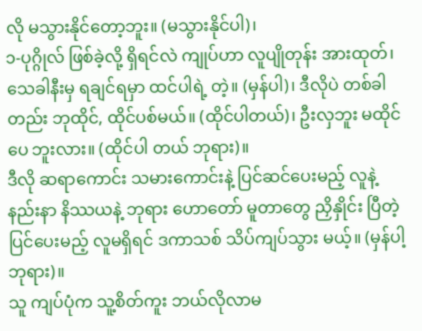လို မသွားနိုင်တော့ဘူး။ (မသွားနိုင်ပါ)၊
၁-ပုဂ္ဂိုလ် ဖြစ်ခဲ့လို့ ရှိရင်လဲ ကျုပ်ဟာ လူပျိုတုန်း အားထုတ်၊ သေခါနီးမှ ရချင်ရမှာ ထင်ပါရဲ့ တဲ့။ (မှန်ပါ)၊ ဒီလိုပဲ တစ်ခါတည်း ဘုထိုင်, ထိုင်ပစ်မယ်။ (ထိုင်ပါတယ်)၊ ဦးလှဘူး မထိုင်ပေ ဘူးလား။ (ထိုင်ပါ တယ် ဘုရား)။
ဒီလို ဆရာကောင်း သမားကောင်းနဲ့ ပြင်ဆင်ပေးမည့် လူနဲ့ နည်းနာ နိဿယနဲ့ ဘုရား ဟောတော် မူတာတွေ ညှိနှိုင်း ပြီတဲ့ ပြင်ပေးမည့် လူမရှိရင် ဒကာသစ် သိပ်ကျပ်သွား မယ့်။ (မှန်ပါ့ ဘုရား)။
သူ ကျပ်ပုံက သူ့စိတ်ကူး ဘယ်လိုလာမ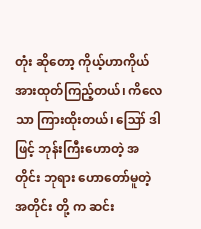တုံး ဆိုတော့ ကိုယ့်ဟာကိုယ် အားထုတ်ကြည့်တယ်၊ ကိလေသာ ကြားထိုးတယ်၊ ဪ ဒါဖြင့် ဘုန်းကြီးဟောတဲ့ အတိုင်း ဘုရား ဟောတော်မူတဲ့ အတိုင်း တို့ က ဆင်း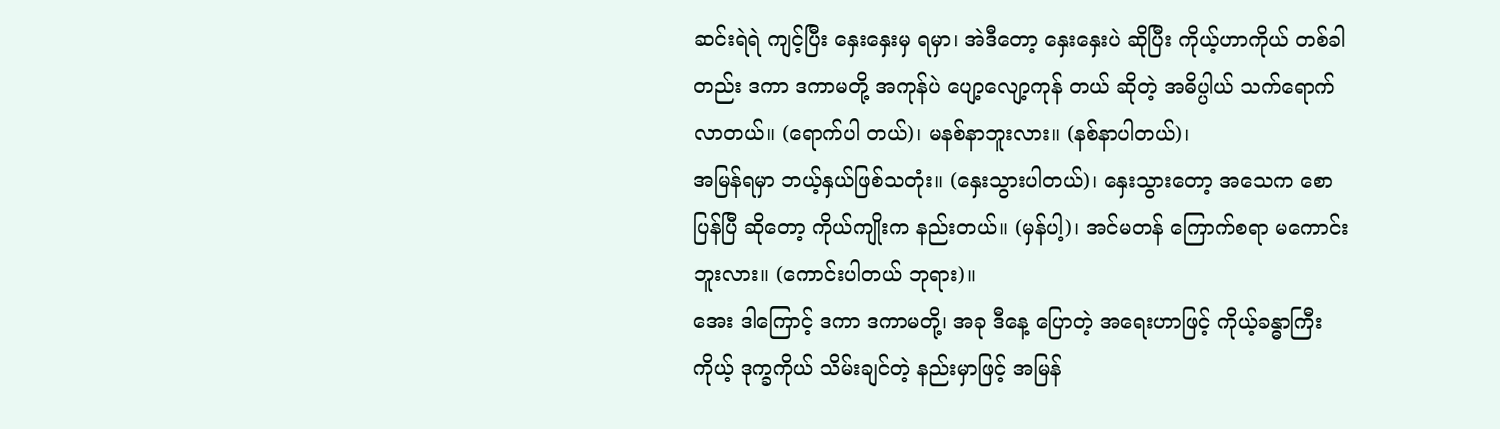ဆင်းရဲရဲ ကျင့်ပြီး နှေးနှေးမှ ရမှာ၊ အဲဒီတော့ နှေးနှေးပဲ ဆိုပြီး ကိုယ့်ဟာကိုယ် တစ်ခါတည်း ဒကာ ဒကာမတို့ အကုန်ပဲ ပျော့လျော့ကုန် တယ် ဆိုတဲ့ အဓိပ္ပါယ် သက်ရောက် လာတယ်။ (ရောက်ပါ တယ်)၊ မနစ်နာဘူးလား။ (နစ်နာပါတယ်)၊
အမြန်ရမှာ ဘယ့်နှယ်ဖြစ်သတုံး။ (နှေးသွားပါတယ်)၊ နှေးသွားတော့ အသေက စောပြန်ပြီ ဆိုတော့ ကိုယ်ကျိုးက နည်းတယ်။ (မှန်ပါ့)၊ အင်မတန် ကြောက်စရာ မကောင်းဘူးလား။ (ကောင်းပါတယ် ဘုရား)။
အေး ဒါကြောင့် ဒကာ ဒကာမတို့၊ အခု ဒီနေ့ ပြောတဲ့ အရေးဟာဖြင့် ကိုယ့်ခန္ဓာကြီး ကိုယ့် ဒုက္ခကိုယ် သိမ်းချင်တဲ့ နည်းမှာဖြင့် အမြန်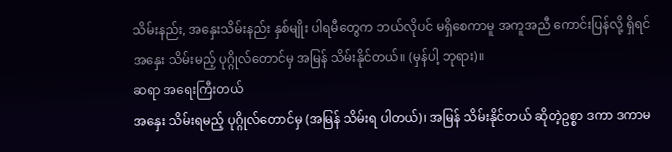သိမ်းနည်း, အနှေးသိမ်းနည်း နှစ်မျိုး ပါရမီတွေက ဘယ်လိုပင် မရှိစေကာမူ အကူအညီ ကောင်းပြန်လို့ ရှိရင် အနှေး သိမ်းမည့် ပုဂ္ဂိုလ်တောင်မှ အမြန် သိမ်းနိုင်တယ်။ (မှန်ပါ့ ဘုရား)။
ဆရာ အရေးကြီးတယ်
အနှေး သိမ်းရမည့် ပုဂ္ဂိုလ်တောင်မှ (အမြန် သိမ်းရ ပါတယ်)၊ အမြန် သိမ်းနိုင်တယ် ဆိုတဲ့ဥစ္စာ ဒကာ ဒကာမ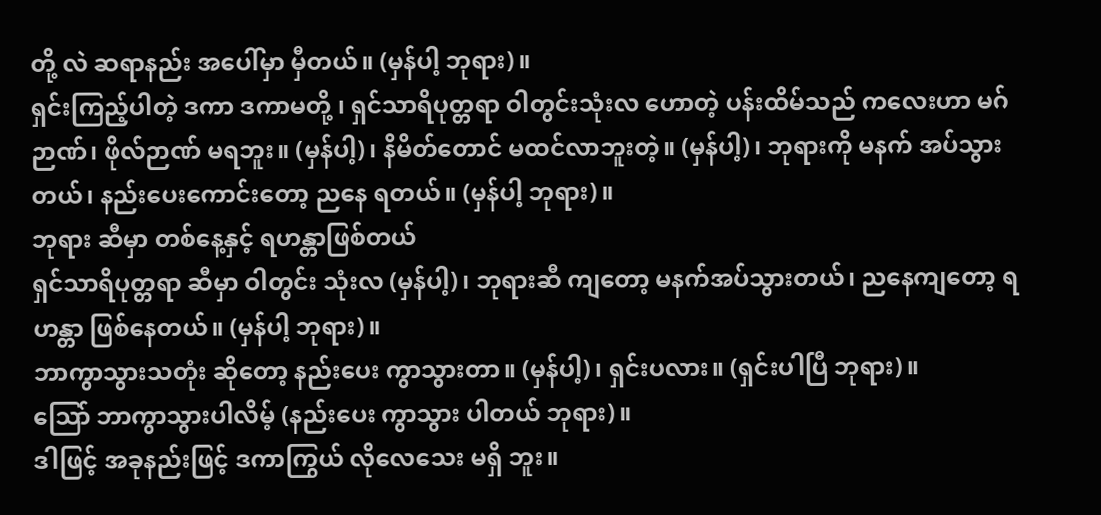တို့ လဲ ဆရာနည်း အပေါ်မှာ မှီတယ်။ (မှန်ပါ့ ဘုရား)။
ရှင်းကြည့်ပါတဲ့ ဒကာ ဒကာမတို့ ၊ ရှင်သာရိပုတ္တရာ ဝါတွင်းသုံးလ ဟောတဲ့ ပန်းထိမ်သည် ကလေးဟာ မဂ်ဉာဏ်၊ ဖိုလ်ဉာဏ် မရဘူး။ (မှန်ပါ့)၊ နိမိတ်တောင် မထင်လာဘူးတဲ့။ (မှန်ပါ့)၊ ဘုရားကို မနက် အပ်သွားတယ်၊ နည်းပေးကောင်းတော့ ညနေ ရတယ်။ (မှန်ပါ့ ဘုရား)။
ဘုရား ဆီမှာ တစ်နေ့နှင့် ရဟန္တာဖြစ်တယ်
ရှင်သာရိပုတ္တရာ ဆီမှာ ဝါတွင်း သုံးလ (မှန်ပါ့)၊ ဘုရားဆီ ကျတော့ မနက်အပ်သွားတယ်၊ ညနေကျတော့ ရဟန္တာ ဖြစ်နေတယ်။ (မှန်ပါ့ ဘုရား)။
ဘာကွာသွားသတုံး ဆိုတော့ နည်းပေး ကွာသွားတာ။ (မှန်ပါ့)၊ ရှင်းပလား။ (ရှင်းပါပြီ ဘုရား)။
သြော် ဘာကွာသွားပါလိမ့် (နည်းပေး ကွာသွား ပါတယ် ဘုရား)။
ဒါဖြင့် အခုနည်းဖြင့် ဒကာကြွယ် လိုလေသေး မရှိ ဘူး။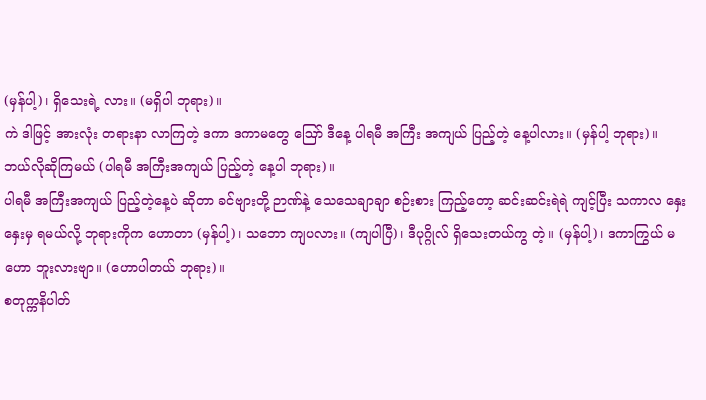(မှန်ပါ့)၊ ရှိသေးရဲ့ လား။ (မရှိပါ ဘုရား)။
ကဲ ဒါဖြင့် အားလုံး တရားနာ လာကြတဲ့ ဒကာ ဒကာမတွေ ဪ ဒီနေ့ ပါရမီ အကြီး အကျယ် ပြည့်တဲ့ နေ့ပါလား။ (မှန်ပါ့ ဘုရား)။
ဘယ်လိုဆိုကြမယ် (ပါရမီ အကြီးအကျယ် ပြည့်တဲ့ နေ့ပါ ဘုရား)။
ပါရမီ အကြီးအကျယ် ပြည့်တဲ့နေ့ပဲ ဆိုတာ ခင်ဗျားတို့ ဉာဏ်နဲ့ သေသေချာချာ စဉ်းစား ကြည့်တော့ ဆင်းဆင်းရဲရဲ ကျင့်ပြီး သကာလ နှေးနှေးမှ ရမယ်လို့ ဘုရားကိုက ဟောတာ (မှန်ပါ့)၊ သဘော ကျပလား။ (ကျပါပြီ)၊ ဒီပုဂ္ဂိုလ် ရှိသေးတယ်ကွ တဲ့။ (မှန်ပါ့)၊ ဒကာကြွယ် မဟော ဘူးလားဗျာ။ (ဟောပါတယ် ဘုရား)။
စတုက္ကနိပါတ်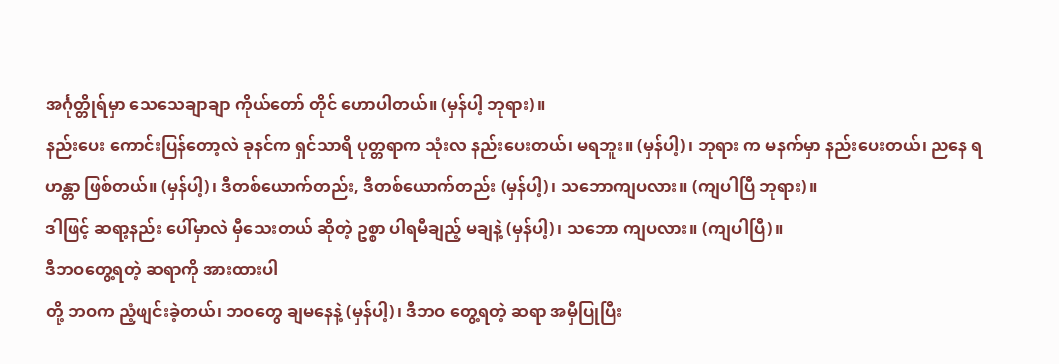အင်္ဂုတ္တိုရ်မှာ သေသေချာချာ ကိုယ်တော် တိုင် ဟောပါတယ်။ (မှန်ပါ့ ဘုရား)။
နည်းပေး ကောင်းပြန်တော့လဲ ခုနင်က ရှင်သာရိ ပုတ္တရာက သုံးလ နည်းပေးတယ်၊ မရဘူး။ (မှန်ပါ့)၊ ဘုရား က မနက်မှာ နည်းပေးတယ်၊ ညနေ ရဟန္တာ ဖြစ်တယ်။ (မှန်ပါ့)၊ ဒီတစ်ယောက်တည်း, ဒီတစ်ယောက်တည်း (မှန်ပါ့)၊ သဘောကျပလား။ (ကျပါပြီ ဘုရား)။
ဒါဖြင့် ဆရာ့နည်း ပေါ်မှာလဲ မှီသေးတယ် ဆိုတဲ့ ဥစ္စာ ပါရမီချည့် မချနဲ့ (မှန်ပါ့)၊ သဘော ကျပလား။ (ကျပါပြီ)။
ဒီဘဝတွေ့ရတဲ့ ဆရာကို အားထားပါ
တို့ ဘဝက ညံ့ဖျင်းခဲ့တယ်၊ ဘဝတွေ ချမနေနဲ့ (မှန်ပါ့)၊ ဒီဘဝ တွေ့ရတဲ့ ဆရာ အမှီပြုပြီး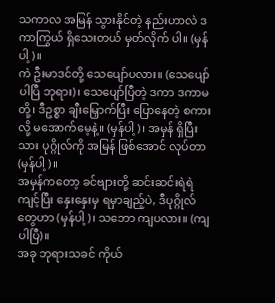သကာလ အမြန် သွားနိုင်တဲ့ နည်းဟာလဲ ဒကာကြွယ် ရှိသေးတယ် မှတ်လိုက် ပါ။ (မှန်ပါ့)။
ကဲ ဦးမာဒင်တို့ သေပျော်ပလား။ (သေပျော်ပါပြီ ဘုရား)၊ သေပျော်ပြီတဲ့ ဒကာ ဒကာမတို့၊ ဒီဥစ္စာ ချီးမြှောက်ပြီး ပြောနေတဲ့ စကားလို့ မအောက်မေ့နဲ့။ (မှန်ပါ့)၊ အမှန် ရှိပြီးသား ပုဂ္ဂိုလ်ကို အမြန် ဖြစ်အောင် လုပ်တာ (မှန်ပါ့)။
အမှန်ကတော့ ခင်ဗျားတို့ ဆင်းဆင်းရဲရဲ ကျင့်ပြီး နှေးနှေးမှ ရမှာချည့်ပဲ, ဒီပုဂ္ဂိုလ်တွေဟာ (မှန်ပါ့)၊ သဘော ကျပလား။ (ကျပါပြီ)။
အခု ဘုရားသခင် ကိုယ်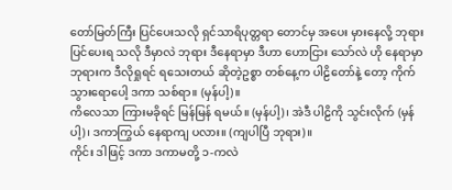တော်မြတ်ကြီး ပြင်ပေးသလို ရှင်သာရိပုတ္တရာ တောင်မှ အပေး မှားနေလို့ ဘုရား ပြင်ပေးရ သလို ဒီမှာလဲ ဘုရား ဒီနေရာမှာ ဒီဟာ ဟောငြား သော်လဲ ဟို နေရာမှာ ဘုရားက ဒီလိုရှုရင် ရသေးတယ် ဆိုတဲ့ဥစ္စာ တစ်နေ့က ပါဠိတော်နဲ့ တော့ ကိုက်သွားရောပေါ့ ဒကာ သစ်ရာ။ (မှန်ပါ့)။
ကိလေသာ ကြားမခိုရင် မြန်မြန် ရမယ်။ (မှန်ပါ့)၊ အဲဒီ ပါဠိကို သွင်းလိုက် (မှန်ပါ့)၊ ဒကာကြွယ် နေရာကျ ပလား။ (ကျပါပြီ ဘုရား)။
ကိုင်း ဒါဖြင့် ဒကာ ဒကာမတို့ ၁-ကလဲ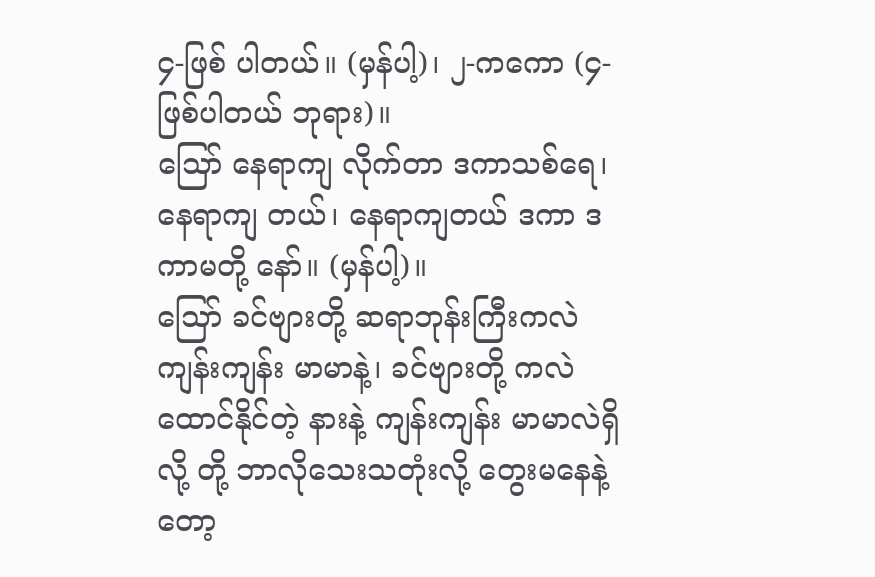၄-ဖြစ် ပါတယ်။ (မှန်ပါ့)၊ ၂-ကကော (၄-ဖြစ်ပါတယ် ဘုရား)။
သြော် နေရာကျ လိုက်တာ ဒကာသစ်ရေ၊ နေရာကျ တယ်၊ နေရာကျတယ် ဒကာ ဒကာမတို့ နော်။ (မှန်ပါ့)။
သြော် ခင်ဗျားတို့ ဆရာဘုန်းကြီးကလဲ ကျန်းကျန်း မာမာနဲ့၊ ခင်ဗျားတို့ ကလဲ ထောင်နိုင်တဲ့ နားနဲ့ ကျန်းကျန်း မာမာလဲရှိလို့ တို့ ဘာလိုသေးသတုံးလို့ တွေးမနေနဲ့တော့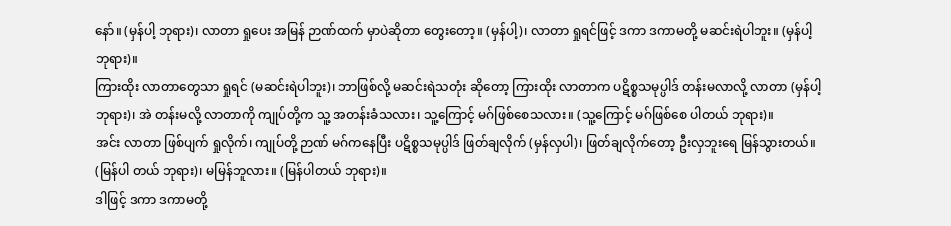နော်။ (မှန်ပါ့ ဘုရား)၊ လာတာ ရှုပေး အမြန် ဉာဏ်ထက် မှာပဲဆိုတာ တွေးတော့။ (မှန်ပါ့)၊ လာတာ ရှုရင်ဖြင့် ဒကာ ဒကာမတို့ မဆင်းရဲပါဘူး။ (မှန်ပါ့ ဘုရား)။
ကြားထိုး လာတာတွေသာ ရှုရင် (မဆင်းရဲပါဘူး)၊ ဘာဖြစ်လို့ မဆင်းရဲသတုံး ဆိုတော့ ကြားထိုး လာတာက ပဋိစ္စသမုပ္ပါဒ် တန်းမလာလို့ လာတာ (မှန်ပါ့ ဘုရား)၊ အဲ တန်းမလို့ လာတာကို ကျုပ်တို့က သူ့ အတန်းခံသလား၊ သူ့ကြောင့် မဂ်ဖြစ်စေသလား။ (သူ့ကြောင့် မဂ်ဖြစ်စေ ပါတယ် ဘုရား)။
အင်း လာတာ ဖြစ်ပျက် ရှုလိုက်၊ ကျုပ်တို့ ဉာဏ် မဂ်ကနေပြီး ပဋိစ္စသမုပ္ပါဒ် ဖြတ်ချလိုက် (မှန်လှပါ)၊ ဖြတ်ချလိုက်တော့ ဦးလှဘူးရေ မြန်သွားတယ်။ (မြန်ပါ တယ် ဘုရား)၊ မမြန်ဘူလား။ (မြန်ပါတယ် ဘုရား)။
ဒါဖြင့် ဒကာ ဒကာမတို့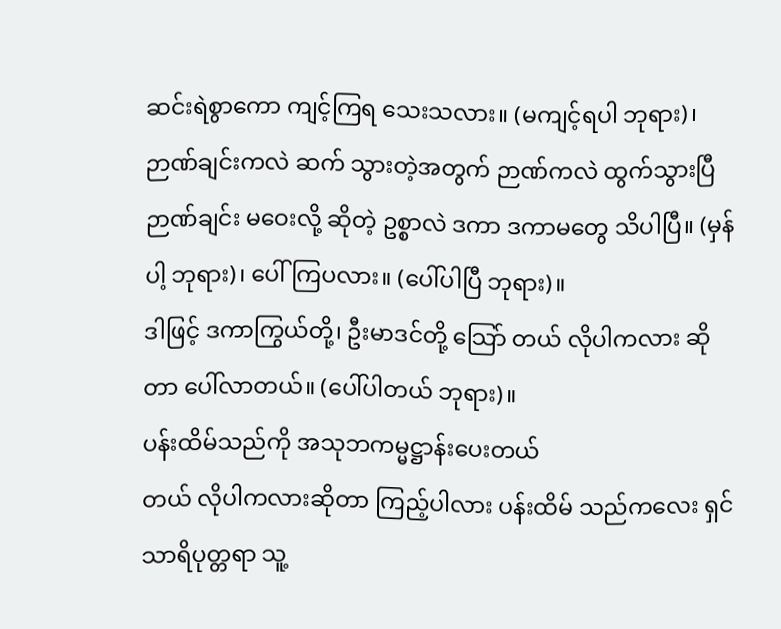ဆင်းရဲစွာကော ကျင့်ကြရ သေးသလား။ (မကျင့်ရပါ ဘုရား)၊ ဉာဏ်ချင်းကလဲ ဆက် သွားတဲ့အတွက် ဉာဏ်ကလဲ ထွက်သွားပြီ ဉာဏ်ချင်း မဝေးလို့ ဆိုတဲ့ ဥစ္စာလဲ ဒကာ ဒကာမတွေ သိပါပြီ။ (မှန်ပါ့ ဘုရား)၊ ပေါ်ကြပလား။ (ပေါ်ပါပြီ ဘုရား)။
ဒါဖြင့် ဒကာကြွယ်တို့၊ ဦးမာဒင်တို့ သြော် တယ် လိုပါကလား ဆိုတာ ပေါ်လာတယ်။ (ပေါ်ပါတယ် ဘုရား)။
ပန်းထိမ်သည်ကို အသုဘကမ္မဋ္ဌာန်းပေးတယ်
တယ် လိုပါကလားဆိုတာ ကြည့်ပါလား ပန်းထိမ် သည်ကလေး ရှင်သာရိပုတ္တရာ သူ့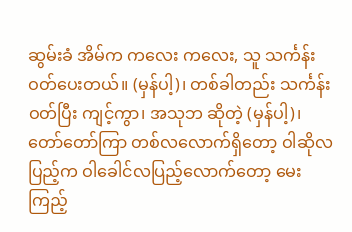ဆွမ်းခံ အိမ်က ကလေး ကလေး, သူ သင်္ကန်း ဝတ်ပေးတယ်။ (မှန်ပါ့)၊ တစ်ခါတည်း သင်္ကန်းဝတ်ပြီး ကျင့်ကွာ၊ အသုဘ ဆိုတဲ့ (မှန်ပါ့)၊
တော်တော်ကြာ တစ်လလောက်ရှိတော့ ဝါဆိုလပြည့်က ဝါခေါင်လပြည့်လောက်တော့ မေးကြည့်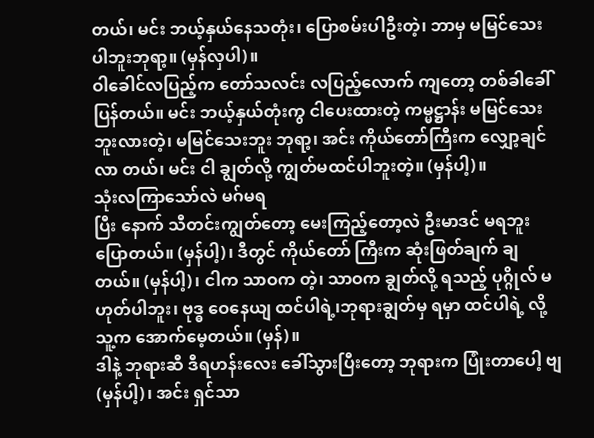တယ်၊ မင်း ဘယ့်နှယ်နေသတုံး၊ ပြောစမ်းပါဦးတဲ့၊ ဘာမှ မမြင်သေး ပါဘူးဘုရာ့။ (မှန်လှပါ)။
ဝါခေါင်လပြည့်က တော်သလင်း လပြည့်လောက် ကျတော့ တစ်ခါခေါ်ပြန်တယ်။ မင်း ဘယ့်နှယ်တုံးကွ ငါပေးထားတဲ့ ကမ္မဋ္ဌာန်း မမြင်သေးဘူးလားတဲ့၊ မမြင်သေးဘူး ဘုရာ့၊ အင်း ကိုယ်တော်ကြီးက လျှော့ချင်လာ တယ်၊ မင်း ငါ ချွတ်လို့ ကျွတ်မထင်ပါဘူးတဲ့။ (မှန်ပါ့)။
သုံးလကြာသော်လဲ မဂ်မရ
ပြီး နောက် သီတင်းကျွတ်တော့ မေးကြည့်တော့လဲ ဦးမာဒင် မရဘူး ပြောတယ်။ (မှန်ပါ့)၊ ဒီတွင် ကိုယ်တော် ကြီးက ဆုံးဖြတ်ချက် ချတယ်။ (မှန်ပါ့)၊ ငါက သာဝက တဲ့၊ သာဝက ချွတ်လို့ ရသည့် ပုဂ္ဂိုလ် မဟုတ်ပါဘူး၊ ဗုဒ္ဓ ဝေနေယျ ထင်ပါရဲ့၊ဘုရားချွတ်မှ ရမှာ ထင်ပါရဲ့ လို့ သူ့က အောက်မေ့တယ်။ (မှန်)။
ဒါနဲ့ ဘုရားဆီ ဒီရဟန်းလေး ခေါ်သွားပြီးတော့ ဘုရားက ပြုံးတာပေါ့ ဗျ (မှန်ပါ့)၊ အင်း ရှင်သာ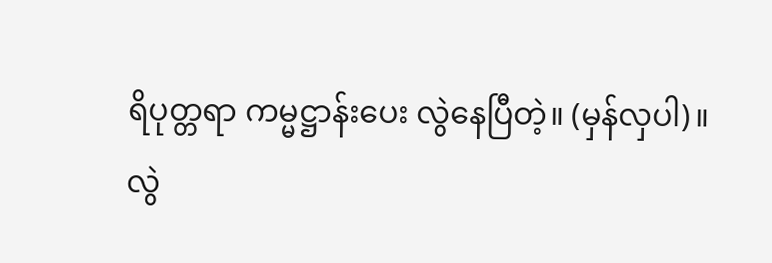ရိပုတ္တရာ ကမ္မဋ္ဌာန်းပေး လွဲနေပြီတဲ့။ (မှန်လှပါ)။
လွဲ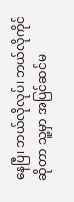နေပြီ၊ ဘယ်လိုလုပ်၊ ဘယ်လိုကိုင်ဆိုတာ သူ့မှာ အပြင်ဆင်မ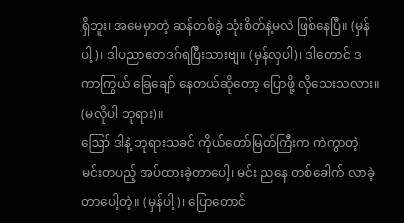ရှိဘူး၊ အမေမှာတဲ့ ဆန်တစ်ခွဲ သုံးစိတ်နဲ့မလဲ ဖြစ်နေပြီ။ (မှန်ပါ့)၊ ဒါပညာဧတဒဂ်ရပြီးသားဗျ။ (မှန်လှပါ)၊ ဒါတောင် ဒကာကြွယ် ခြေချော် နေတယ်ဆိုတော့ ပြောဖို့ လိုသေးသလား။ (မလိုပါ ဘုရား)။
ဪ ဒါနဲ့ ဘုရားသခင် ကိုယ်တော်မြတ်ကြီးက ကဲကွာတဲ့ မင်းတပည့် အပ်ထားခဲ့တာပေါ့၊ မင်း ညနေ တစ်ခေါက် လာခဲ့တာပေါ့တဲ့။ (မှန်ပါ့)၊ ပြောတောင်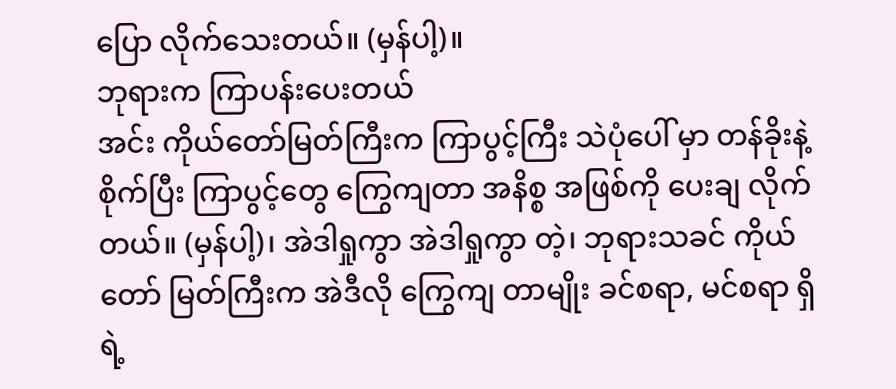ပြော လိုက်သေးတယ်။ (မှန်ပါ့)။
ဘုရားက ကြာပန်းပေးတယ်
အင်း ကိုယ်တော်မြတ်ကြီးက ကြာပွင့်ကြီး သဲပုံပေါ် မှာ တန်ခိုးနဲ့ စိုက်ပြီး ကြာပွင့်တွေ ကြွေကျတာ အနိစ္စ အဖြစ်ကို ပေးချ လိုက်တယ်။ (မှန်ပါ့)၊ အဲဒါရှုကွာ အဲဒါရှုကွာ တဲ့၊ ဘုရားသခင် ကိုယ်တော် မြတ်ကြီးက အဲဒီလို ကြွေကျ တာမျိုး ခင်စရာ, မင်စရာ ရှိရဲ့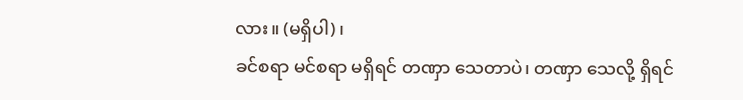လား။ (မရှိပါ)၊
ခင်စရာ မင်စရာ မရှိရင် တဏှာ သေတာပဲ၊ တဏှာ သေလို့ ရှိရင်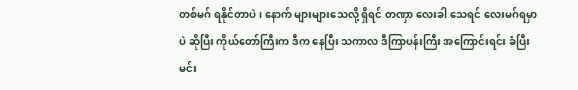တစ်မဂ် ရနိုင်တာပဲ၊ နောက် များများသေလို့ ရှိရင် တဏှာ လေးခါ သေရင် လေးမဂ်ရမှာပဲ ဆိုပြီး ကိုယ်တော်ကြီးက ဒီက နေပြီး သကာလ ဒီကြာပန်းကြီး အကြောင်းရင်း ခံပြီး မင်း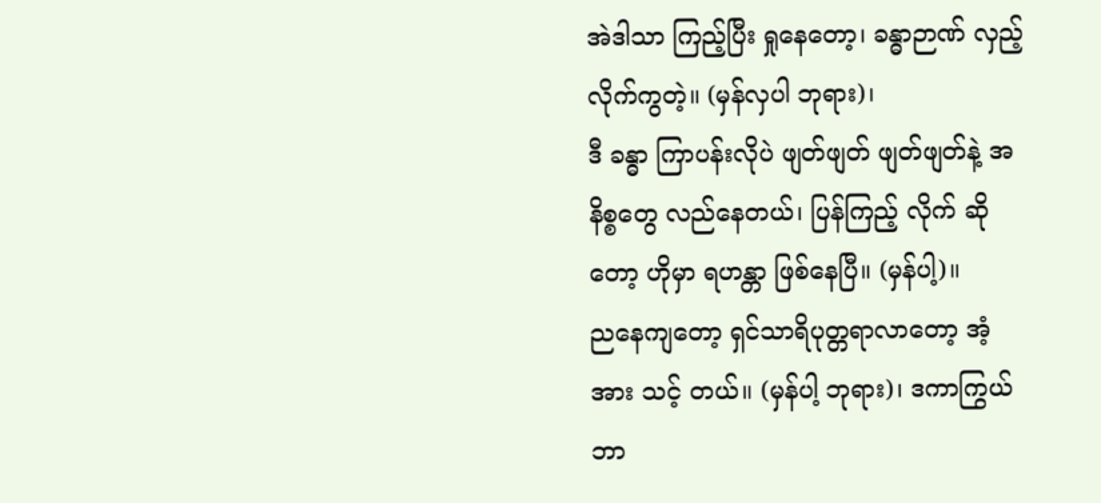အဲဒါသာ ကြည့်ပြီး ရှုနေတော့၊ ခန္ဓာဉာဏ် လှည့် လိုက်ကွတဲ့။ (မှန်လှပါ ဘုရား)၊
ဒီ ခန္ဓာ ကြာပန်းလိုပဲ ဖျတ်ဖျတ် ဖျတ်ဖျတ်နဲ့ အနိစ္စတွေ လည်နေတယ်၊ ပြန်ကြည့် လိုက် ဆိုတော့ ဟိုမှာ ရဟန္တာ ဖြစ်နေပြီ။ (မှန်ပါ့)။
ညနေကျတော့ ရှင်သာရိပုတ္တရာလာတော့ အံ့အား သင့် တယ်။ (မှန်ပါ့ ဘုရား)၊ ဒကာကြွယ် ဘာ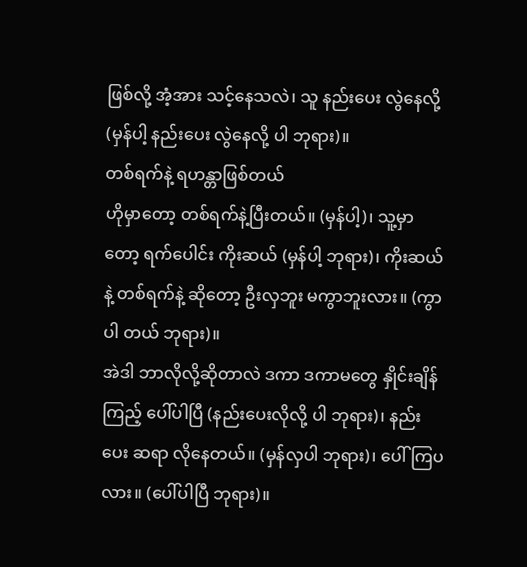ဖြစ်လို့ အံ့အား သင့်နေသလဲ၊ သူ နည်းပေး လွဲနေလို့ (မှန်ပါ့ နည်းပေး လွဲနေလို့ ပါ ဘုရား)။
တစ်ရက်နဲ့ ရဟန္တာဖြစ်တယ်
ဟိုမှာတော့ တစ်ရက်နဲ့ပြီးတယ်။ (မှန်ပါ့)၊ သူ့မှာ တော့ ရက်ပေါင်း ကိုးဆယ် (မှန်ပါ့ ဘုရား)၊ ကိုးဆယ်နဲ့ တစ်ရက်နဲ့ ဆိုတော့ ဦးလှဘူး မကွာဘူးလား။ (ကွာပါ တယ် ဘုရား)။
အဲဒါ ဘာလိုလို့ဆိုတာလဲ ဒကာ ဒကာမတွေ နှိုင်းချိန် ကြည့် ပေါ်ပါပြီ (နည်းပေးလိုလို့ ပါ ဘုရား)၊ နည်းပေး ဆရာ လိုနေတယ်။ (မှန်လှပါ ဘုရား)၊ ပေါ်ကြပလား။ (ပေါ်ပါပြီ ဘုရား)။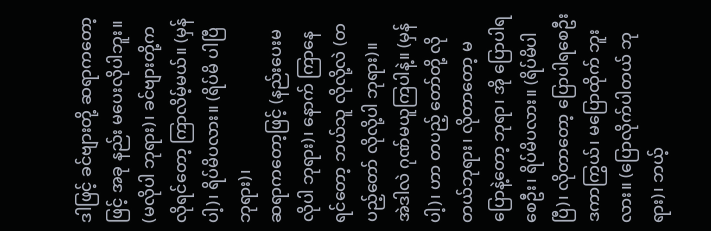ဒါဖြင့် ခင်ဗျားတို့ ဆရာကတော့ဖြင့် အခု နည်း မပေးလိုပါဘူး။ (မလိုပါ ဘုရား)၊ ခင်ဗျားတို့က လိုရင်တော့ ကြာလိမ့်မယ်။ (မှန်ပါ့)၊ ရိပ်မိပလား။ (ရိပ်မိ ပါပြီ ဘုရား)၊
ဆရာကတော့ဖြင့် (နည်းပေးမလိုပါ ဘုရား)၊ နောက် ကြာနေရင်တော့ ဘယ်သူ လိုလို့လဲ (တပည့်တော် လိုလို့ပါ ဘုရား)။
အဲဒါလဲ ဂုဏ်မယူကြပါနဲ့။ (မှန်ပါ့)၊ ဟာ တပည့် တော်တို့ လိုတယ်ဘုရား၊ လိုတာတော့ မပြောနဲ့တော့ ဘုရာ၊ အို ပြောပါရစေဦး၊ ရိပ်မိပလား။ (ရိပ်မိပါပြီ)၊ လိုတာတော့ ပြောပါရစေဦး ဒကာကြွယ်၊ မပြောထိုက် ဘူးလား။ (ပြောလိုက်ပါတယ် ဘုရား)၊ ဘယ့်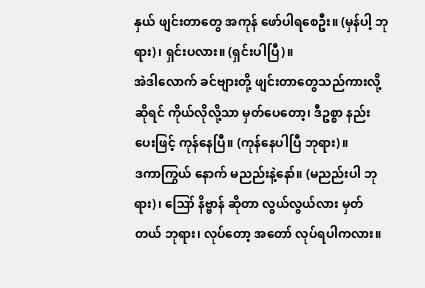နှယ် ဖျင်းတာတွေ အကုန် ဖော်ပါရစေဦး။ (မှန်ပါ့ ဘုရား)၊ ရှင်းပလား။ (ရှင်းပါပြီ)။
အဲဒါလောက် ခင်ဗျားတို့ ဖျင်းတာတွေသည်ကားလို့ ဆိုရင် ကိုယ်လိုလို့သာ မှတ်ပေတော့၊ ဒီဥစ္စာ နည်းပေးဖြင့် ကုန်နေပြီ။ (ကုန်နေပါပြီ ဘုရား)။
ဒကာကြွယ် နောက် မညည်းနဲ့နော်။ (မညည်းပါ ဘုရား)၊ ဪ နိဗ္ဗာန် ဆိုတာ လွယ်လွယ်လား မှတ်တယ် ဘုရား၊ လုပ်တော့ အတော် လုပ်ရပါကလား။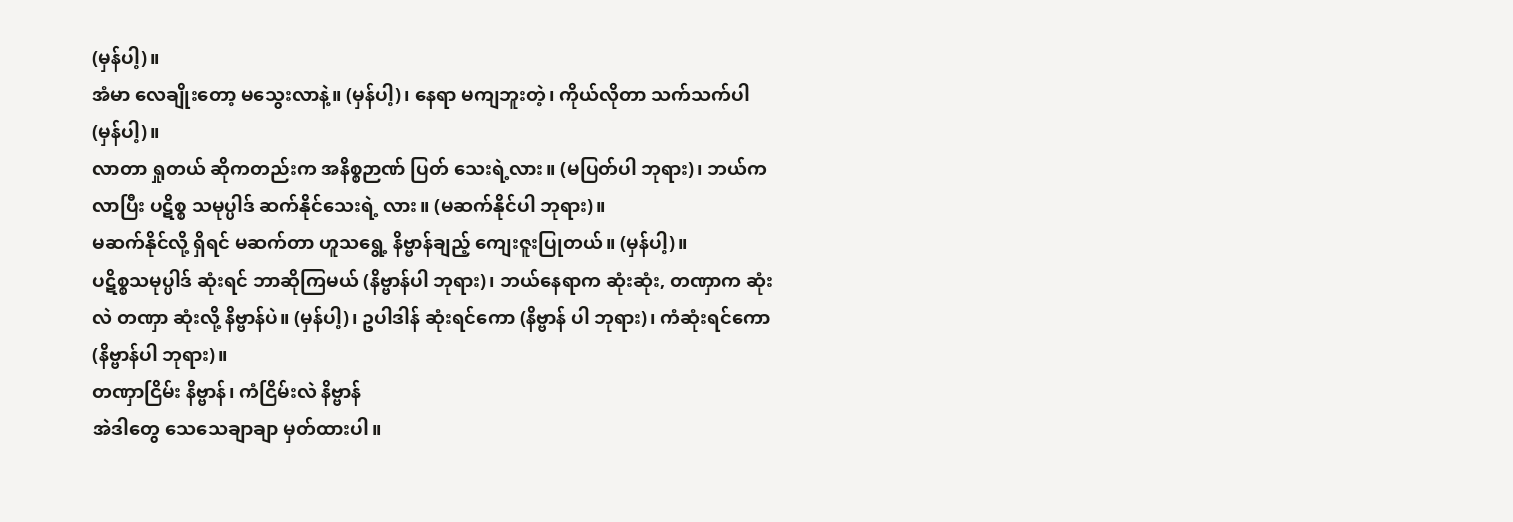(မှန်ပါ့)။
အံမာ လေချိုးတော့ မသွေးလာနဲ့။ (မှန်ပါ့)၊ နေရာ မကျဘူးတဲ့၊ ကိုယ်လိုတာ သက်သက်ပါ (မှန်ပါ့)။
လာတာ ရှုတယ် ဆိုကတည်းက အနိစ္စဉာဏ် ပြတ် သေးရဲ့လား။ (မပြတ်ပါ ဘုရား)၊ ဘယ်က လာပြီး ပဋိစ္စ သမုပ္ပါဒ် ဆက်နိုင်သေးရဲ့ လား။ (မဆက်နိုင်ပါ ဘုရား)။
မဆက်နိုင်လို့ ရှိရင် မဆက်တာ ဟူသရွေ့ နိဗ္ဗာန်ချည့် ကျေးဇူးပြုတယ်။ (မှန်ပါ့)။
ပဋိစ္စသမုပ္ပါဒ် ဆုံးရင် ဘာဆိုကြမယ် (နိဗ္ဗာန်ပါ ဘုရား)၊ ဘယ်နေရာက ဆုံးဆုံး, တဏှာက ဆုံးလဲ တဏှာ ဆုံးလို့ နိဗ္ဗာန်ပဲ။ (မှန်ပါ့)၊ ဥပါဒါန် ဆုံးရင်ကော (နိဗ္ဗာန် ပါ ဘုရား)၊ ကံဆုံးရင်ကော (နိဗ္ဗာန်ပါ ဘုရား)။
တဏှာငြိမ်း နိဗ္ဗာန်၊ ကံငြိမ်းလဲ နိဗ္ဗာန်
အဲဒါတွေ သေသေချာချာ မှတ်ထားပါ။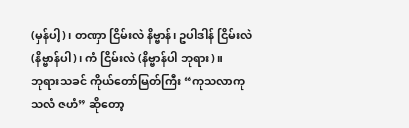(မှန်ပါ့)၊ တဏှာ ငြိမ်းလဲ နိဗ္ဗာန်၊ ဥပါဒါန် ငြိမ်းလဲ (နိဗ္ဗာန်ပါ)၊ ကံ ငြိမ်းလဲ (နိဗ္ဗာန်ပါ ဘုရား)။
ဘုရားသခင် ကိုယ်တော်မြတ်ကြီး “ကုသလာကုသလံ ဇဟံ” ဆိုတော့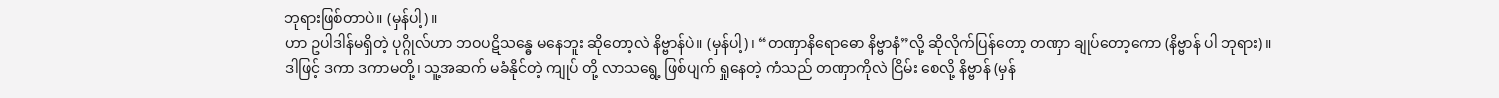ဘုရားဖြစ်တာပဲ။ (မှန်ပါ့)။
ဟာ ဥပါဒါန်မရှိတဲ့ ပုဂ္ဂိုလ်ဟာ ဘဝပဋိသန္ဓေ မနေဘူး ဆိုတော့လဲ နိဗ္ဗာန်ပဲ။ (မှန်ပါ့)၊ “တဏှာနိရောဓော နိဗ္ဗာနံ”လို့ ဆိုလိုက်ပြန်တော့ တဏှာ ချုပ်တော့ကော (နိဗ္ဗာန် ပါ ဘုရား)။
ဒါဖြင့် ဒကာ ဒကာမတို့၊ သူ့အဆက် မခံနိုင်တဲ့ ကျုပ် တို့ လာသရွေ့ ဖြစ်ပျက် ရှုနေတဲ့ ကံသည် တဏှာကိုလဲ ငြိမ်း စေလို့ နိဗ္ဗာန် (မှန်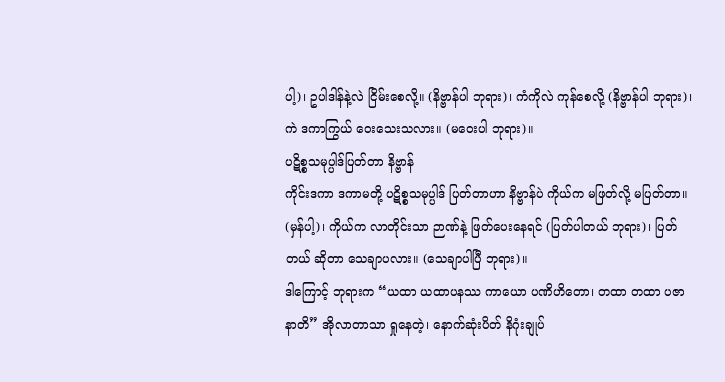ပါ့)၊ ဥပါဒါန်နဲ့လဲ ငြိမ်းစေလို့။ (နိဗ္ဗာန်ပါ ဘုရား)၊ ကံကိုလဲ ကုန်စေလို့ (နိဗ္ဗာန်ပါ ဘုရား)၊ ကဲ ဒကာကြွယ် ဝေးသေးသလား။ (မဝေးပါ ဘုရား)။
ပဋိစ္စသမုပ္ပါဒ်ပြတ်တာ နိဗ္ဗာန်
ကိုင်းဒကာ ဒကာမတို့ ပဋိစ္စသမုပ္ပါဒ် ပြတ်တာဟာ နိဗ္ဗာန်ပဲ ကိုယ်က မဖြတ်လို့ မပြတ်တာ။ (မှန်ပါ့)၊ ကိုယ်က လာတိုင်းသာ ဉာဏ်နဲ့ ဖြတ်ပေးနေရင် (ပြတ်ပါတယ် ဘုရား)၊ ပြတ်တယ် ဆိုတာ သေချာပလား။ (သေချာပါပြီ ဘုရား)။
ဒါကြောင့် ဘုရားက “ယထာ ယထာပနဿ ကာယော ပဏိဟိတော၊ တထာ တထာ ပဇာနာတိ” အိုလာတာသာ ရှုနေတဲ့၊ နောက်ဆုံးပိတ် နိဂုံးချုပ်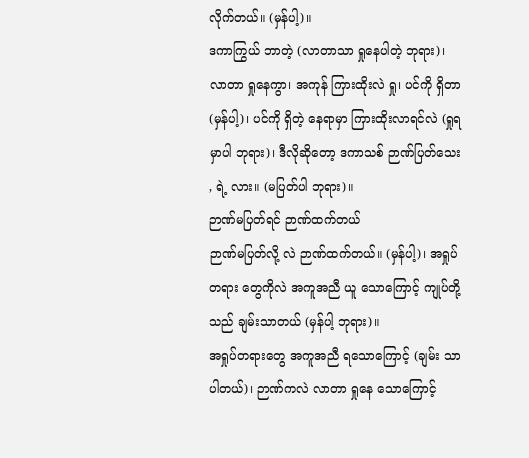လိုက်တယ်။ (မှန်ပါ့)။
ဒကာကြွယ် ဘာတဲ့ (လာတာသာ ရှုနေပါတဲ့ ဘုရား)၊ လာတာ ရှုနေကွာ၊ အကုန် ကြားထိုးလဲ ရှု၊ ပင်ကို ရှိတာ (မှန်ပါ့)၊ ပင်ကို ရှိတဲ့ နေရာမှာ ကြားထိုးလာရင်လဲ (ရှုရမှာပါ ဘုရား)၊ ဒီလိုဆိုတော့ ဒကာသစ် ဉာဏ်ပြတ်သေး , ရဲ့ လား။ (မပြတ်ပါ ဘုရား)။
ဉာဏ်မပြတ်ရင် ဉာဏ်ထက်တယ်
ဉာဏ်မပြတ်လို့ လဲ ဉာဏ်ထက်တယ်။ (မှန်ပါ့)၊ အရှုပ်တရား တွေကိုလဲ အကူအညီ ယူ သောကြောင့် ကျုပ်တို့ သည် ချမ်းသာတယ် (မှန်ပါ့ ဘုရား)။
အရှုပ်တရားတွေ အကူအညီ ရသောကြောင့် (ချမ်း သာ ပါတယ်)၊ ဉာဏ်ကလဲ လာတာ ရှုနေ သောကြောင့်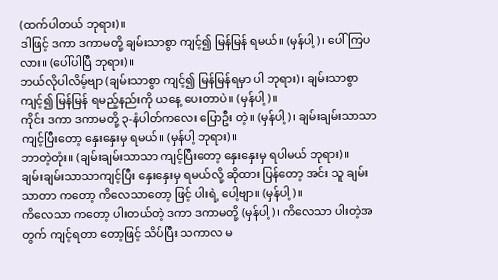(ထက်ပါတယ် ဘုရား)။
ဒါဖြင့် ဒကာ ဒကာမတို့ ချမ်းသာစွာ ကျင့်၍ မြန်မြန် ရမယ်။ (မှန်ပါ့)၊ ပေါ်ကြပလား။ (ပေါ်ပါပြီ ဘုရား)။
ဘယ်လိုပါလိမ့်ဗျာ (ချမ်းသာစွာ ကျင့်၍ မြန်မြန်ရမှာ ပါ ဘုရား)၊ ချမ်းသာစွာ ကျင့်၍ မြန်မြန် ရမည့်နည်းကို ယနေ့ ပေးတာပဲ။ (မှန်ပါ့)။
ကိုင်း ဒကာ ဒကာမတို့ ၃-နံပါတ်ကလေး ပြောဦး တဲ့။ (မှန်ပါ့)၊ ချမ်းချမ်းသာသာ ကျင့်ပြီးတော့ နှေးနှေးမှ ရမယ်။ (မှန်ပါ့ ဘုရား)။
ဘာတဲ့တုံး။ (ချမ်းချမ်းသာသာ ကျင့်ပြီးတော့ နှေးနှေးမှ ရပါမယ် ဘုရား)။
ချမ်းချမ်းသာသာကျင့်ပြီး နှေးနှေးမှ ရမယ်လို့ ဆိုထား ပြန်တော့ အင်း သူ ချမ်းသာတာ ကတော့ ကိလေသာတော့ ဖြင့် ပါးရဲ့ ပေါ့ဗျာ။ (မှန်ပါ့)။
ကိလေသာ ကတော့ ပါးတယ်တဲ့ ဒကာ ဒကာမတို့ (မှန်ပါ့)၊ ကိလေသာ ပါးတဲ့အတွက် ကျင့်ရတာ တော့ဖြင့် သိပ်ပြီး သကာလ မ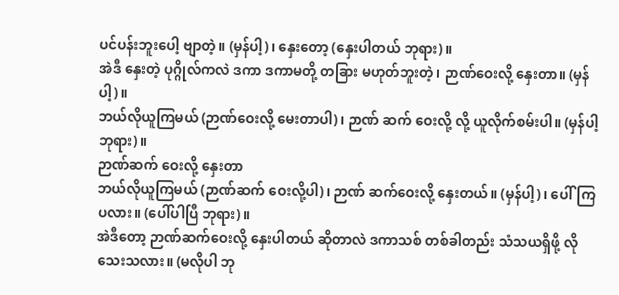ပင်ပန်းဘူးပေါ့ ဗျာတဲ့။ (မှန်ပါ့)၊ နှေးတော့ (နှေးပါတယ် ဘုရား)။
အဲဒီ နှေးတဲ့ ပုဂ္ဂိုလ်ကလဲ ဒကာ ဒကာမတို့ တခြား မဟုတ်ဘူးတဲ့၊ ဉာဏ်ဝေးလို့ နှေးတာ။ (မှန်ပါ့)။
ဘယ်လိုယူကြမယ် (ဉာဏ်ဝေးလို့ မေးတာပါ)၊ ဉာဏ် ဆက် ဝေးလို့ လို့ ယူလိုက်စမ်းပါ။ (မှန်ပါ့ ဘုရား)။
ဉာဏ်ဆက် ဝေးလို့ နှေးတာ
ဘယ်လိုယူကြမယ် (ဉာဏ်ဆက် ဝေးလို့ပါ)၊ ဉာဏ် ဆက်ဝေးလို့ နှေးတယ်။ (မှန်ပါ့)၊ ပေါ်ကြပလား။ (ပေါ်ပါပြီ ဘုရား)။
အဲဒီတော့ ဉာဏ်ဆက်ဝေးလို့ နှေးပါတယ် ဆိုတာလဲ ဒကာသစ် တစ်ခါတည်း သံသယရှိဖို့ လိုသေးသလား။ (မလိုပါ ဘု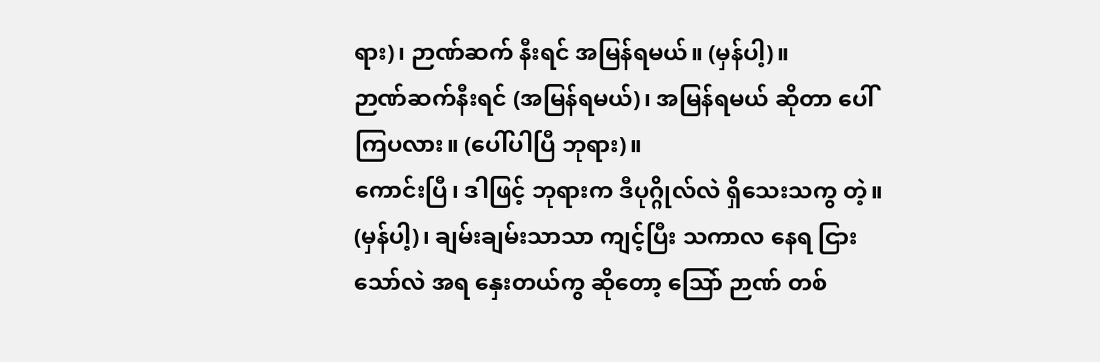ရား)၊ ဉာဏ်ဆက် နီးရင် အမြန်ရမယ်။ (မှန်ပါ့)။
ဉာဏ်ဆက်နီးရင် (အမြန်ရမယ်)၊ အမြန်ရမယ် ဆိုတာ ပေါ်ကြပလား။ (ပေါ်ပါပြီ ဘုရား)။
ကောင်းပြီ၊ ဒါဖြင့် ဘုရားက ဒီပုဂ္ဂိုလ်လဲ ရှိသေးသကွ တဲ့။ (မှန်ပါ့)၊ ချမ်းချမ်းသာသာ ကျင့်ပြီး သကာလ နေရ ငြားသော်လဲ အရ နှေးတယ်ကွ ဆိုတော့ သြော် ဉာဏ် တစ်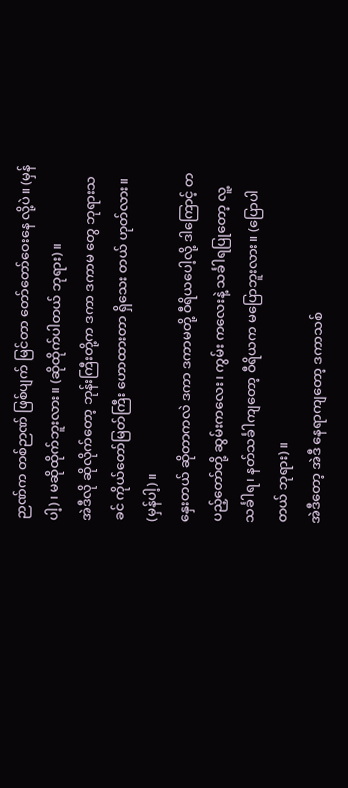ဉာဏ်က တစ်ဉာဏ် ဖြစ်ပျက် မြင်တာ တော်တော်ဝေးနေ လို့ပဲ။ (မှန်ပါ့)၊ မဆိုထိုက်ဘူးလား။ (ဆိုထိုက်ပါတယ် ဘုရား)။
အဲဒီလို ဆိုလိုက်တော့ ဘုန်းကြီးတို့က ဒကာ ဒကာမ တွေ ဘုရားသခင် ကိုယ်တော်မြတ်ကြီး ဟောထားတာ ရှိသေး တယ် ဟုတ်လား။ (မှန်ပါ့)။
နှေးတယ် ဆိုတာကလဲ ဒကာ ဒကာမတို့ ဝီရိယပေါ့လို့ ဒါကြောင့် တပည့်တော်တို့ ဆွမ်းကလေး၊ ကွမ်း ကလေးနဲ့ သင်္ခါရပြုတော့ လူ့သင်္ခါရ၊ နတ်သင်္ခါကျတော့ ဝီရိယက မပြောဘူးလား။ (ပြောပါတယ် ဘုရား)။
အဲဒီတော့ အဲဒီ နေရာကျတော့ ဒကာသစ်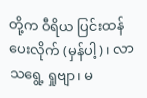တို့က ဝီရိယ ပြင်းထန်ပေးလိုက် (မှန်ပါ့)၊ လာသရွေ့ ရှုဗျာ၊ မ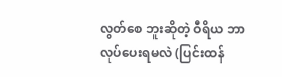လွတ်စေ ဘူးဆိုတဲ့ ဝီရိယ ဘာလုပ်ပေးရမလဲ (ပြင်းထန်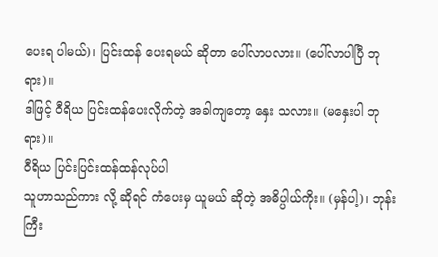ပေးရ ပါမယ်)၊ ပြင်းထန် ပေးရမယ် ဆိုတာ ပေါ်လာပလား။ (ပေါ်လာပါပြီ ဘုရား)။
ဒါဖြင့် ဝီရိယ ပြင်းထန်ပေးလိုက်တဲ့ အခါကျတော့ နှေး သလား။ (မနှေးပါ ဘုရား)။
ဝီရိယ ပြင်းပြင်းထန်ထန်လုပ်ပါ
သူဟာသည်ကား လို့ ဆိုရင် ကံပေးမှ ယူမယ် ဆိုတဲ့ အဓိပ္ပါယ်ကိုး။ (မှန်ပါ့)၊ ဘုန်းကြီး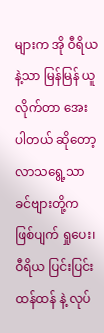များက အို ဝီရိယ နဲ့သာ မြန်မြန် ယူလိုက်တာ အေးပါတယ် ဆိုတော့ လာသရွေ့သာ ခင်ဗျားတို့က ဖြစ်ပျက် ရှုပေး၊ ဝီရိယ ပြင်းပြင်းထန်ထန် နဲ့ လုပ်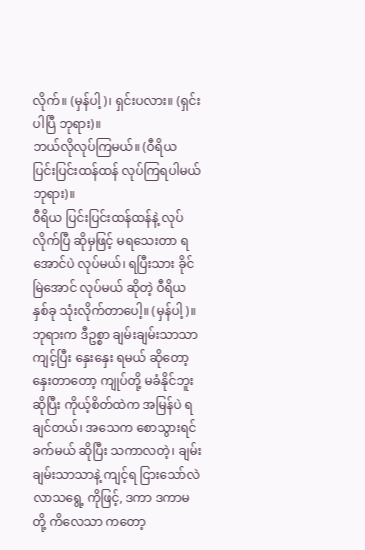လိုက်။ (မှန်ပါ့)၊ ရှင်းပလား။ (ရှင်းပါပြီ ဘုရား)။
ဘယ်လိုလုပ်ကြမယ်။ (ဝီရိယ ပြင်းပြင်းထန်ထန် လုပ်ကြရပါမယ် ဘုရား)။
ဝီရိယ ပြင်းပြင်းထန်ထန်နဲ့ လုပ်လိုက်ပြီ ဆိုမှဖြင့် မရသေးတာ ရအောင်ပဲ လုပ်မယ်၊ ရပြီးသား ခိုင်မြဲအောင် လုပ်မယ် ဆိုတဲ့ ဝီရိယ နှစ်ခု သုံးလိုက်တာပေါ့။ (မှန်ပါ့)။
ဘုရားက ဒီဥစ္စာ ချမ်းချမ်းသာသာ ကျင့်ပြီး နှေးနှေး ရမယ် ဆိုတော့ နှေးတာတော့ ကျုပ်တို့ မခံနိုင်ဘူး ဆိုပြီး ကိုယ့်စိတ်ထဲက အမြန်ပဲ ရချင်တယ်၊ အသေက စောသွားရင် ခက်မယ် ဆိုပြီး သကာလတဲ့၊ ချမ်းချမ်းသာသာနဲ့ ကျင့်ရ ငြားသော်လဲ လာသရွေ့ ကိုဖြင့်, ဒကာ ဒကာမတို့ ကိလေသာ ကတော့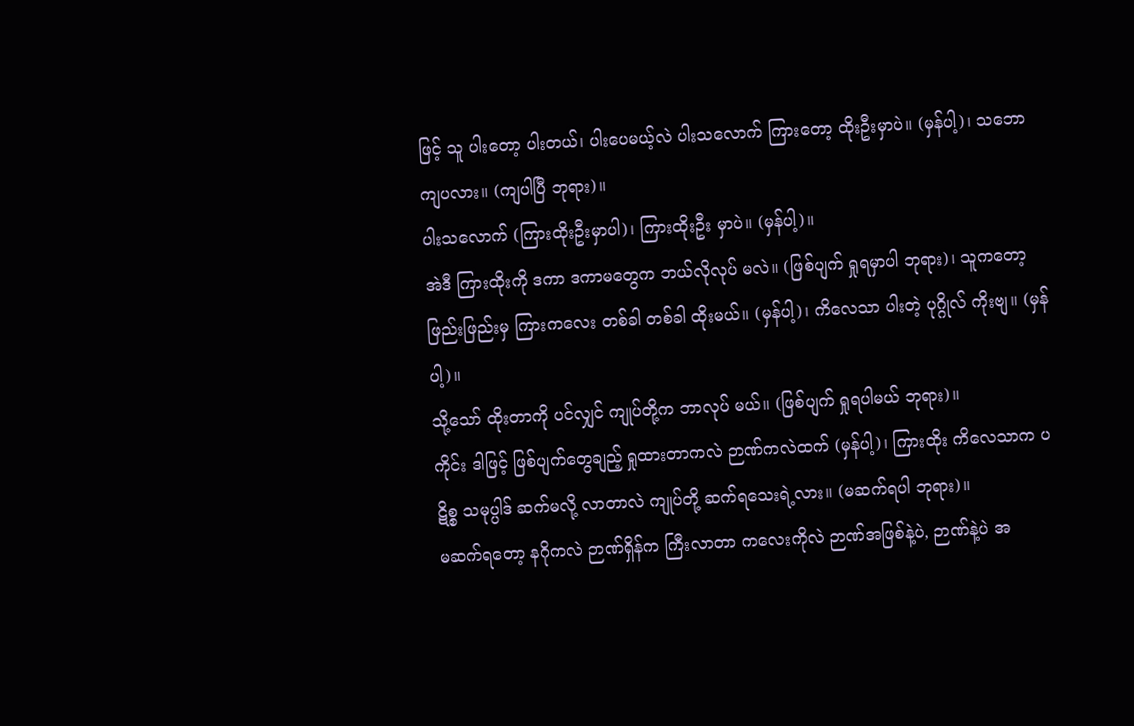ဖြင့် သူ ပါးတော့ ပါးတယ်၊ ပါးပေမယ့်လဲ ပါးသလောက် ကြားတော့ ထိုးဦးမှာပဲ။ (မှန်ပါ့)၊ သဘော ကျပလား။ (ကျပါပြီ ဘုရား)။
ပါးသလောက် (ကြားထိုးဦးမှာပါ)၊ ကြားထိုးဦး မှာပဲ။ (မှန်ပါ့)။
အဲဒီ ကြားထိုးကို ဒကာ ဒကာမတွေက ဘယ်လိုလုပ် မလဲ။ (ဖြစ်ပျက် ရှုရမှာပါ ဘုရား)၊ သူကတော့ ဖြည်းဖြည်းမှ ကြားကလေး တစ်ခါ တစ်ခါ ထိုးမယ်။ (မှန်ပါ့)၊ ကိလေသာ ပါးတဲ့ ပုဂ္ဂိုလ် ကိုးဗျ။ (မှန်ပါ့)။
သို့သော် ထိုးတာကို ပင်လျှင် ကျုပ်တို့က ဘာလုပ် မယ်။ (ဖြစ်ပျက် ရှုရပါမယ် ဘုရား)။
ကိုင်း ဒါဖြင့် ဖြစ်ပျက်တွေချည့် ရှုထားတာကလဲ ဉာဏ်ကလဲထက် (မှန်ပါ့)၊ ကြားထိုး ကိလေသာက ပဋိစ္စ သမုပ္ပါဒ် ဆက်မလို့ လာတာလဲ ကျုပ်တို့ ဆက်ရသေးရဲ့လား။ (မဆက်ရပါ ဘုရား)။
မဆက်ရတော့ နဂိုကလဲ ဉာဏ်ရှိန်က ကြီးလာတာ ကလေးကိုလဲ ဉာဏ်အဖြစ်နဲ့ပဲ, ဉာဏ်နဲ့ပဲ အ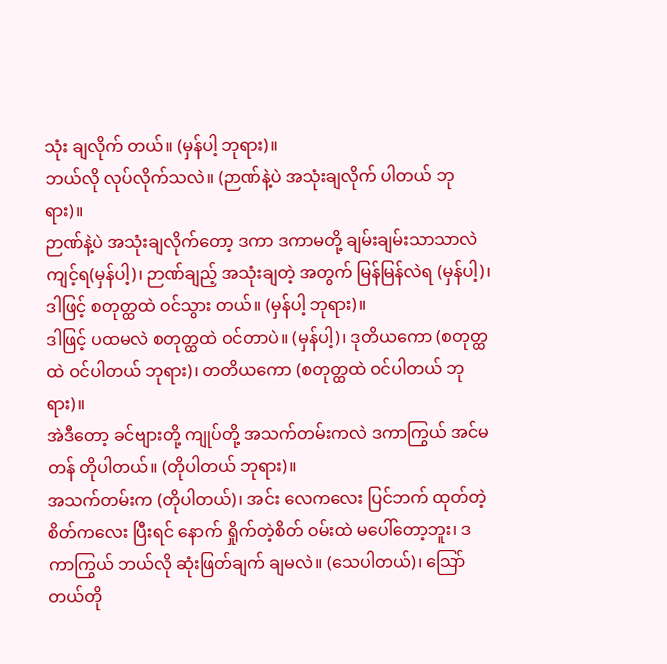သုံး ချလိုက် တယ်။ (မှန်ပါ့ ဘုရား)။
ဘယ်လို လုပ်လိုက်သလဲ။ (ဉာဏ်နဲ့ပဲ အသုံးချလိုက် ပါတယ် ဘုရား)။
ဉာဏ်နဲ့ပဲ အသုံးချလိုက်တော့ ဒကာ ဒကာမတို့ ချမ်းချမ်းသာသာလဲ ကျင့်ရ(မှန်ပါ့)၊ ဉာဏ်ချည့် အသုံးချတဲ့ အတွက် မြန်မြန်လဲရ (မှန်ပါ့)၊ ဒါဖြင့် စတုတ္ထထဲ ဝင်သွား တယ်။ (မှန်ပါ့ ဘုရား)။
ဒါဖြင့် ပထမလဲ စတုတ္ထထဲ ဝင်တာပဲ။ (မှန်ပါ့)၊ ဒုတိယကော (စတုတ္ထထဲ ဝင်ပါတယ် ဘုရား)၊ တတိယကော (စတုတ္ထထဲ ဝင်ပါတယ် ဘုရား)။
အဲဒီတော့ ခင်ဗျားတို့ ကျုပ်တို့ အသက်တမ်းကလဲ ဒကာကြွယ် အင်မတန် တိုပါတယ်။ (တိုပါတယ် ဘုရား)။
အသက်တမ်းက (တိုပါတယ်)၊ အင်း လေကလေး ပြင်ဘက် ထုတ်တဲ့ စိတ်ကလေး ပြီးရင် နောက် ရှိုက်တဲ့စိတ် ဝမ်းထဲ မပေါ်တော့ဘူး၊ ဒကာကြွယ် ဘယ်လို ဆုံးဖြတ်ချက် ချမလဲ။ (သေပါတယ်)၊ သြော် တယ်တို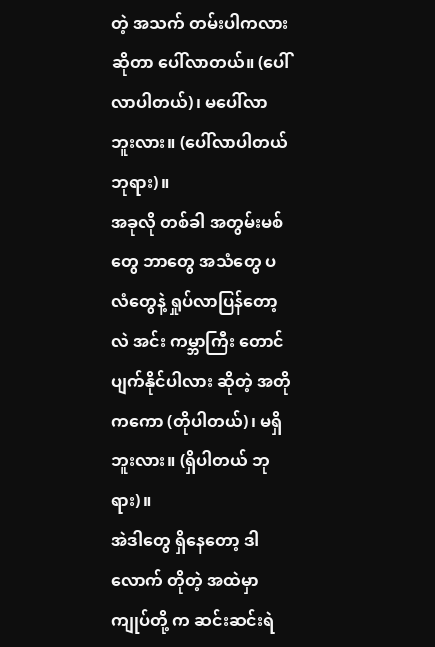တဲ့ အသက် တမ်းပါကလား ဆိုတာ ပေါ်လာတယ်။ (ပေါ်လာပါတယ်)၊ မပေါ်လာ ဘူးလား။ (ပေါ်လာပါတယ် ဘုရား)။
အခုလို တစ်ခါ အတွမ်းမစ်တွေ ဘာတွေ အသံတွေ ပလံတွေနဲ့ ရှုပ်လာပြန်တော့လဲ အင်း ကမ္ဘာကြီး တောင် ပျက်နိုင်ပါလား ဆိုတဲ့ အတိုကကော (တိုပါတယ်)၊ မရှိ ဘူးလား။ (ရှိပါတယ် ဘုရား)။
အဲဒါတွေ ရှိနေတော့ ဒါလောက် တိုတဲ့ အထဲမှာ ကျုပ်တို့ က ဆင်းဆင်းရဲ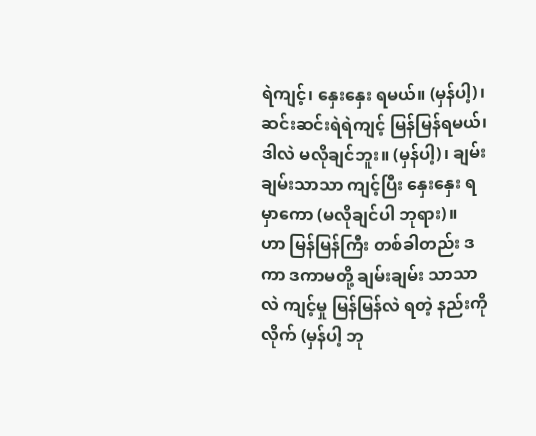ရဲကျင့်၊ နှေးနှေး ရမယ်။ (မှန်ပါ့)၊ ဆင်းဆင်းရဲရဲကျင့် မြန်မြန်ရမယ်၊ ဒါလဲ မလိုချင်ဘူး။ (မှန်ပါ့)၊ ချမ်းချမ်းသာသာ ကျင့်ပြီး နှေးနှေး ရမှာကော (မလိုချင်ပါ ဘုရား)။
ဟာ မြန်မြန်ကြီး တစ်ခါတည်း ဒကာ ဒကာမတို့ ချမ်းချမ်း သာသာလဲ ကျင့်မှု မြန်မြန်လဲ ရတဲ့ နည်းကိုလိုက် (မှန်ပါ့ ဘု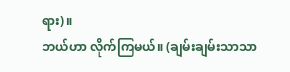ရား)။
ဘယ်ဟာ လိုက်ကြမယ်။ (ချမ်းချမ်းသာသာ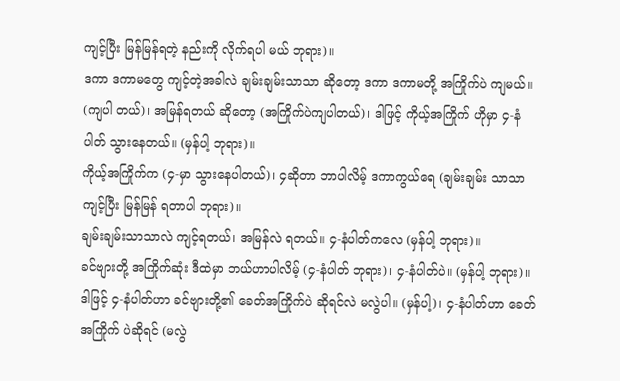ကျင့်ပြီး မြန်မြန်ရတဲ့ နည်းကို လိုက်ရပါ မယ် ဘုရား)။
ဒကာ ဒကာမတွေ ကျင့်တဲ့အခါလဲ ချမ်းချမ်းသာသာ ဆိုတော့ ဒကာ ဒကာမတို့ အကြိုက်ပဲ ကျမယ်။ (ကျပါ တယ်)၊ အမြန်ရတယ် ဆိုတော့ (အကြိုက်ပဲကျပါတယ်)၊ ဒါဖြင့် ကိုယ့်အကြိုက် ဟိုမှာ ၄-နံပါတ် သွားနေတယ်။ (မှန်ပါ့ ဘုရား)။
ကိုယ့်အကြိုက်က (၄-မှာ သွားနေပါတယ်)၊ ၄ဆိုတာ ဘာပါလိမ့် ဒကာကွယ်ရေ (ချမ်းချမ်း သာသာ ကျင့်ပြီး မြန်မြန် ရတာပါ ဘုရား)။
ချမ်းချမ်းသာသာလဲ ကျင့်ရတယ်၊ အမြန်လဲ ရတယ်။ ၄-နံပါတ်ကလေ (မှန်ပါ့ ဘုရား)။
ခင်ဗျားတို့ အကြိုက်ဆုံး ဒီထဲမှာ ဘယ်ဟာပါလိမ့် (၄-နံပါတ် ဘုရား)၊ ၄-နံပါတ်ပဲ။ (မှန်ပါ့ ဘုရား)။
ဒါဖြင့် ၄-နံပါတ်ဟာ ခင်ဗျားတို့၏ ခေတ်အကြိုက်ပဲ ဆိုရင်လဲ မလွဲပါ။ (မှန်ပါ့)၊ ၄-နံပါတ်ဟာ ခေတ်အကြိုက် ပဲဆိုရင် (မလွဲ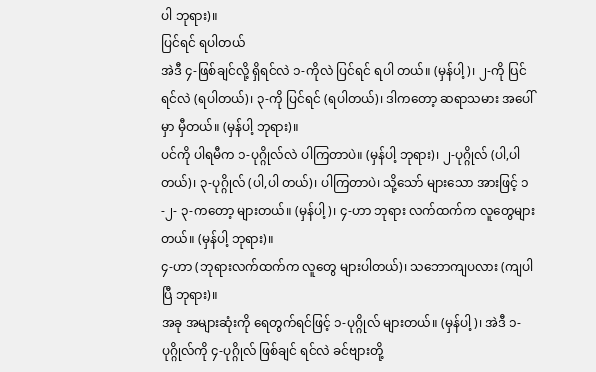ပါ ဘုရား)။
ပြင်ရင် ရပါတယ်
အဲဒီ ၄-ဖြစ်ချင်လို့ ရှိရင်လဲ ၁-ကိုလဲ ပြင်ရင် ရပါ တယ်။ (မှန်ပါ့)၊ ၂-ကို ပြင်ရင်လဲ (ရပါတယ်)၊ ၃-ကို ပြင်ရင် (ရပါတယ်)၊ ဒါကတော့ ဆရာသမား အပေါ်မှာ မှီတယ်။ (မှန်ပါ့ ဘုရား)။
ပင်ကို ပါရမီက ၁-ပုဂ္ဂိုလ်လဲ ပါကြတာပဲ။ (မှန်ပါ့ ဘုရား)၊ ၂-ပုဂ္ဂိုလ် (ပါ,ပါတယ်)၊ ၃-ပုဂ္ဂိုလ် (ပါ,ပါ တယ်)၊ ပါကြတာပဲ၊ သို့သော် များသော အားဖြင့် ၁-၂- ၃-ကတော့ များတယ်။ (မှန်ပါ့)၊ ၄-ဟာ ဘုရား လက်ထက်က လူတွေများတယ်။ (မှန်ပါ့ ဘုရား)။
၄-ဟာ (ဘုရားလက်ထက်က လူတွေ များပါတယ်)၊ သဘောကျပလား (ကျပါပြီ ဘုရား)။
အခု အများဆုံးကို ရေတွက်ရင်ဖြင့် ၁-ပုဂ္ဂိုလ် များတယ်။ (မှန်ပါ့)၊ အဲဒီ ၁-ပုဂ္ဂိုလ်ကို ၄-ပုဂ္ဂိုလ် ဖြစ်ချင် ရင်လဲ ခင်ဗျားတို့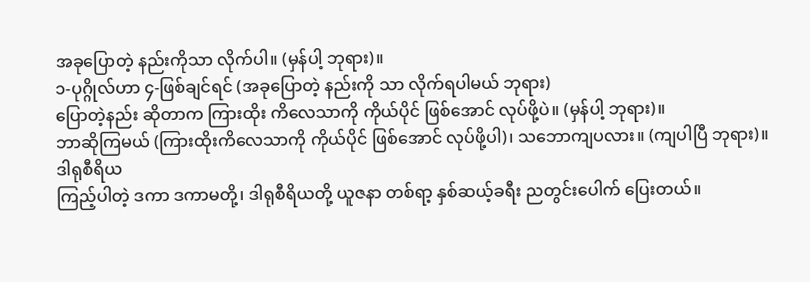အခုပြောတဲ့ နည်းကိုသာ လိုက်ပါ။ (မှန်ပါ့ ဘုရား)။
၁-ပုဂ္ဂိုလ်ဟာ ၄-ဖြစ်ချင်ရင် (အခုပြောတဲ့ နည်းကို သာ လိုက်ရပါမယ် ဘုရား)
ပြောတဲ့နည်း ဆိုတာက ကြားထိုး ကိလေသာကို ကိုယ်ပိုင် ဖြစ်အောင် လုပ်ဖို့ပဲ။ (မှန်ပါ့ ဘုရား)။
ဘာဆိုကြမယ် (ကြားထိုးကိလေသာကို ကိုယ်ပိုင် ဖြစ်အောင် လုပ်ဖို့ပါ)၊ သဘောကျပလား။ (ကျပါပြီ ဘုရား)။
ဒါရုစီရိယ
ကြည့်ပါတဲ့ ဒကာ ဒကာမတို့၊ ဒါရုစီရိယတို့ ယူဇနာ တစ်ရာ့ နှစ်ဆယ့်ခရီး ညတွင်းပေါက် ပြေးတယ်။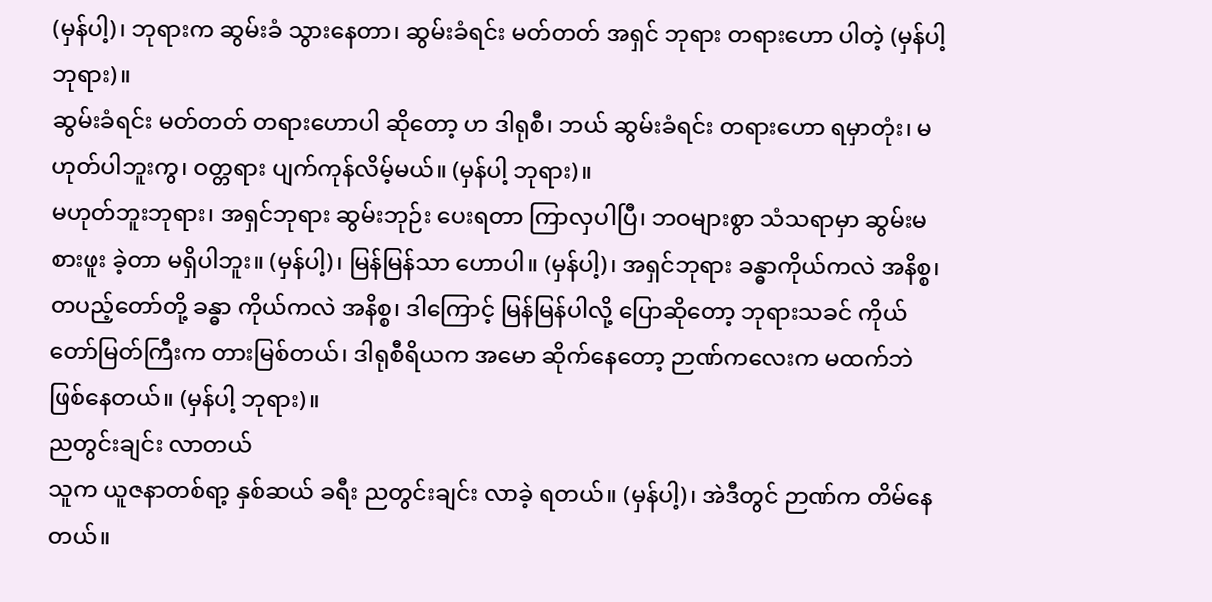(မှန်ပါ့)၊ ဘုရားက ဆွမ်းခံ သွားနေတာ၊ ဆွမ်းခံရင်း မတ်တတ် အရှင် ဘုရား တရားဟော ပါတဲ့ (မှန်ပါ့ ဘုရား)။
ဆွမ်းခံရင်း မတ်တတ် တရားဟောပါ ဆိုတော့ ဟ ဒါရုစီ၊ ဘယ် ဆွမ်းခံရင်း တရားဟော ရမှာတုံး၊ မဟုတ်ပါဘူးကွ၊ ဝတ္တရား ပျက်ကုန်လိမ့်မယ်။ (မှန်ပါ့ ဘုရား)။
မဟုတ်ဘူးဘုရား၊ အရှင်ဘုရား ဆွမ်းဘုဉ်း ပေးရတာ ကြာလှပါပြီ၊ ဘဝများစွာ သံသရာမှာ ဆွမ်းမစားဖူး ခဲ့တာ မရှိပါဘူး။ (မှန်ပါ့)၊ မြန်မြန်သာ ဟောပါ။ (မှန်ပါ့)၊ အရှင်ဘုရား ခန္ဓာကိုယ်ကလဲ အနိစ္စ၊ တပည့်တော်တို့ ခန္ဓာ ကိုယ်ကလဲ အနိစ္စ၊ ဒါကြောင့် မြန်မြန်ပါလို့ ပြောဆိုတော့ ဘုရားသခင် ကိုယ်တော်မြတ်ကြီးက တားမြစ်တယ်၊ ဒါရုစီရိယက အမော ဆိုက်နေတော့ ဉာဏ်ကလေးက မထက်ဘဲ ဖြစ်နေတယ်။ (မှန်ပါ့ ဘုရား)။
ညတွင်းချင်း လာတယ်
သူက ယူဇနာတစ်ရာ့ နှစ်ဆယ် ခရီး ညတွင်းချင်း လာခဲ့ ရတယ်။ (မှန်ပါ့)၊ အဲဒီတွင် ဉာဏ်က တိမ်နေတယ်။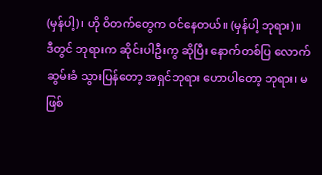(မှန်ပါ့)၊ ဟို ဝိတက်တွေက ဝင်နေတယ်။ (မှန်ပါ့ ဘုရား)။
ဒီတွင် ဘုရားက ဆိုင်းပါဦးကွ ဆိုပြီး နောက်တစ်ပြ လောက် ဆွမ်းခံ သွားပြန်တော့ အရှင်ဘုရား ဟောပါတော့ ဘုရား၊ မဖြစ်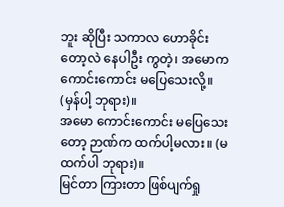ဘူး ဆိုပြီး သကာလ ဟောခိုင်းတော့လဲ နေပါဦး ကွတဲ့၊ အမောက ကောင်းကောင်း မပြေသေးလို့။ (မှန်ပါ့ ဘုရား)။
အမော ကောင်းကောင်း မပြေသေးတော့ ဉာဏ်က ထက်ပါ့မလား။ (မထက်ပါ ဘုရား)။
မြင်တာ ကြားတာ ဖြစ်ပျက်ရှု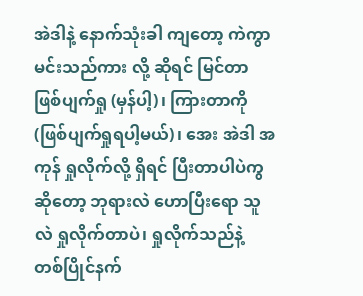အဲဒါနဲ့ နောက်သုံးခါ ကျတော့ ကဲကွာ မင်းသည်ကား လို့ ဆိုရင် မြင်တာ ဖြစ်ပျက်ရှု (မှန်ပါ့)၊ ကြားတာကို (ဖြစ်ပျက်ရှုရပါ့မယ်)၊ အေး အဲဒါ အကုန် ရှုလိုက်လို့ ရှိရင် ပြီးတာပါပဲကွ ဆိုတော့ ဘုရားလဲ ဟောပြီးရော သူလဲ ရှုလိုက်တာပဲ၊ ရှုလိုက်သည်နဲ့ တစ်ပြိုင်နက်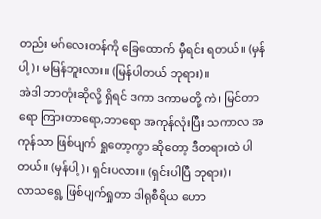တည်း မဂ်လေးတန်ကို ခြေထောက် မှီရင်း ရတယ်။ (မှန်ပါ့)၊ မမြန်ဘူးလား။ (မြန်ပါတယ် ဘုရား)။
အဲဒါ ဘာတုံးဆိုလို့ ရှိရင် ဒကာ ဒကာမတို့ ကဲ၊ မြင်တာရော ကြားတာရော,ဘာရော အကုန်လုံးပြီး သကာလ အကုန်သာ ဖြစ်ပျက် ရှုတော့ကွာ ဆိုတော့ ဒီတရားထဲ ပါတယ်။ (မှန်ပါ့)၊ ရှင်းပလား။ (ရှင်းပါပြီ ဘုရား)၊
လာသရွေ့ ဖြစ်ပျက်ရှုတာ ဒါရုစီရိယ ဟော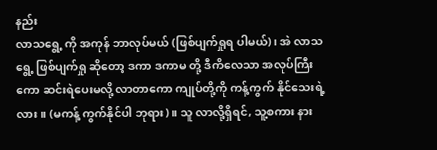နည်း
လာသရွေ့ ကို အကုန် ဘာလုပ်မယ် (ဖြစ်ပျက်ရှုရ ပါမယ်)၊ အဲ လာသရွေ့ ဖြစ်ပျက်ရှု ဆိုတော့ ဒကာ ဒကာမ တို့ ဒီကိလေသာ အလုပ်ကြီးကော ဆင်းရဲပေးမလို့ လာတာကော ကျုပ်တို့ကို ကန့်ကွက် နိုင်သေးရဲ့လား။ (မကန့် ကွက်နိုင်ပါ ဘုရား)။ သူ လာလို့ရှိရင်, သူ့စကား နား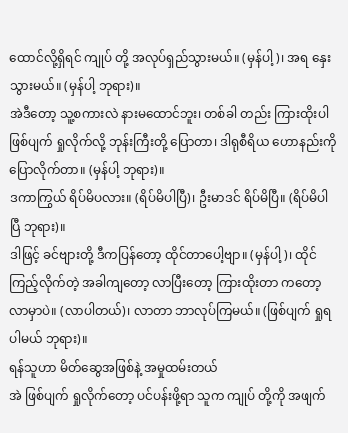ထောင်လို့ရှိရင် ကျုပ် တို့ အလုပ်ရှည်သွားမယ်။ (မှန်ပါ့)၊ အရ နှေးသွားမယ်။ (မှန်ပါ့ ဘုရား)။
အဲဒီတော့ သူ့စကားလဲ နားမထောင်ဘူး၊ တစ်ခါ တည်း ကြားထိုးပါ ဖြစ်ပျက် ရှုလိုက်လို့ ဘုန်းကြီးတို့ ပြောတာ၊ ဒါရုစီရိယ ဟောနည်းကို ပြောလိုက်တာ။ (မှန်ပါ့ ဘုရား)။
ဒကာကြွယ် ရိပ်မိပလား။ (ရိပ်မိပါပြီ)၊ ဦးမာဒင် ရိပ်မိပြီ။ (ရိပ်မိပါပြီ ဘုရား)။
ဒါဖြင့် ခင်ဗျားတို့ ဒီကပြန်တော့ ထိုင်တာပေါ့ဗျာ။ (မှန်ပါ့)၊ ထိုင်ကြည့်လိုက်တဲ့ အခါကျတော့ လာပြီးတော့ ကြားထိုးတာ ကတော့ လာမှာပဲ။ (လာပါတယ်)၊ လာတာ ဘာလုပ်ကြမယ်။ (ဖြစ်ပျက် ရှုရပါမယ် ဘုရား)။
ရန်သူဟာ မိတ်ဆွေအဖြစ်နဲ့ အမှုထမ်းတယ်
အဲ ဖြစ်ပျက် ရှုလိုက်တော့ ပင်ပန်းဖို့ရာ သူက ကျုပ် တို့ကို အဖျက်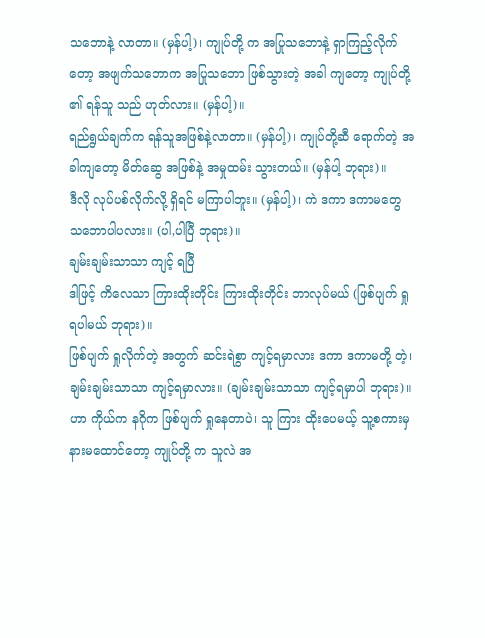သဘောနဲ့ လာတာ။ (မှန်ပါ့)၊ ကျုပ်တို့ က အပြုသဘောနဲ့ ရှာကြည့်လိုက်တော့ အဖျက်သဘောက အပြုသဘော ဖြစ်သွားတဲ့ အခါ ကျတော့ ကျုပ်တို့ ၏ ရန်သူ သည် ဟုတ်လား။ (မှန်ပါ့)။
ရည်ရွယ်ချက်က ရန်သူအဖြစ်နဲ့လာတာ။ (မှန်ပါ့)၊ ကျုပ်တို့ဆီ ရောက်တဲ့ အခါကျတော့ မိတ်ဆွေ အဖြစ်နဲ့ အမှုထမ်း သွားတယ်။ (မှန်ပါ့ ဘုရား)။
ဒီလို လုပ်ပစ်လိုက်လို့ ရှိရင် မကြာပါဘူး။ (မှန်ပါ့)၊ ကဲ ဒကာ ဒကာမတွေ သဘောပါပလား။ (ပါ,ပါပြီ ဘုရား)။
ချမ်းချမ်းသာသာ ကျင့် ရပြီ
ဒါဖြင့် ကိလေသာ ကြားထိုးတိုင်း ကြားထိုးတိုင်း ဘာလုပ်မယ် (ဖြစ်ပျက် ရှုရပါမယ် ဘုရား)။
ဖြစ်ပျက် ရှုလိုက်တဲ့ အတွက် ဆင်းရဲစွာ ကျင့်ရမှာလား ဒကာ ဒကာမတို့ တဲ့၊ ချမ်းချမ်းသာသာ ကျင့်ရမှာလား။ (ချမ်းချမ်းသာသာ ကျင့်ရမှာပါ ဘုရား)။
ဟာ ကိုယ်က နဂိုက ဖြစ်ပျက် ရှုနေတာပဲ၊ သူ ကြား ထိုးပေမယ့် သူ့စကားမှ နားမထောင်တော့ ကျုပ်တို့ က သူလဲ အ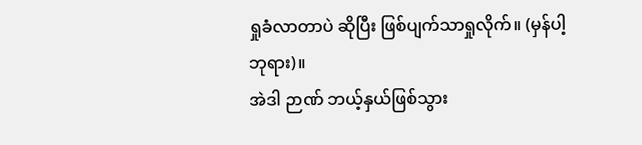ရှုခံလာတာပဲ ဆိုပြီး ဖြစ်ပျက်သာရှုလိုက်။ (မှန်ပါ့ ဘုရား)။
အဲဒါ ဉာဏ် ဘယ့်နှယ်ဖြစ်သွား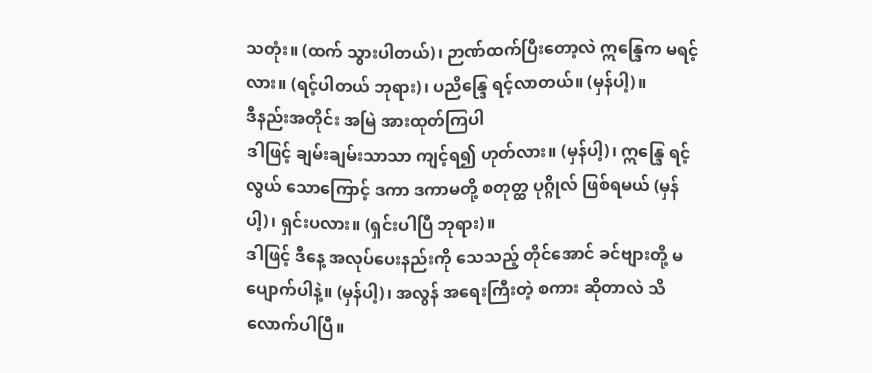သတုံး။ (ထက် သွားပါတယ်)၊ ဉာဏ်ထက်ပြီးတော့လဲ ဣန္ဒြေက မရင့်လား။ (ရင့်ပါတယ် ဘုရား)၊ ပညိန္ဒြေ ရင့်လာတယ်။ (မှန်ပါ့)။
ဒီနည်းအတိုင်း အမြဲ အားထုတ်ကြပါ
ဒါဖြင့် ချမ်းချမ်းသာသာ ကျင့်ရ၍ ဟုတ်လား။ (မှန်ပါ့)၊ ဣန္ဒြေ ရင့်လွယ် သောကြောင့် ဒကာ ဒကာမတို့ စတုတ္ထ ပုဂ္ဂိုလ် ဖြစ်ရမယ် (မှန်ပါ့)၊ ရှင်းပလား။ (ရှင်းပါပြီ ဘုရား)။
ဒါဖြင့် ဒီနေ့ အလုပ်ပေးနည်းကို သေသည့် တိုင်အောင် ခင်ဗျားတို့ မပျောက်ပါနဲ့။ (မှန်ပါ့)၊ အလွန် အရေးကြီးတဲ့ စကား ဆိုတာလဲ သိလောက်ပါပြီ။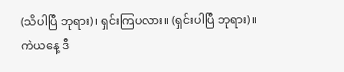(သိပါပြီ ဘုရား)၊ ရှင်းကြပလား။ (ရှင်းပါပြီ ဘုရား)။
ကဲယနေ့ ဒီ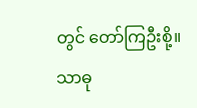တွင် တော်ကြဦးစို့။
သာဓု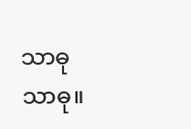သာဓု သာဓု။